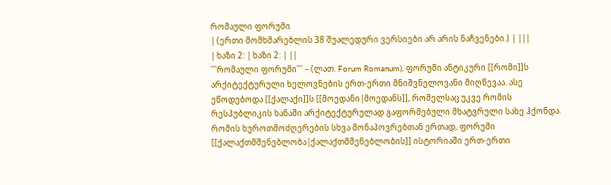რომაული ფორუმი
| (ერთი მომხმარებლის 38 შუალედური ვერსიები არ არის ნაჩვენები.) | |||
| ხაზი 2: | ხაზი 2: | ||
'''რომაული ფორუმი''' – (ლათ. Forum Romanum), ფორუმი ანტიკური [[რომი]]ს არქიტექტურული ხელოვნების ერთ-ერთი მნიშვნელოვანი მიღწევაა. ასე ეწოდებოდა [[ქალაქი]]ს [[მოედანი|მოედანს]], რომელსაც უკვე რომის რესპუბლიკის ხანაში არქიტექტურულად გაფორმებული მხატვრული სახე ჰქონდა. რომის ხუროთმოძღერების სხვა მონაპოვრებთან ერთად, ფორუმი [[ქალაქთმშენებლობა|ქალაქთმშენებლობის]] ისტორიაში ერთ-ერთი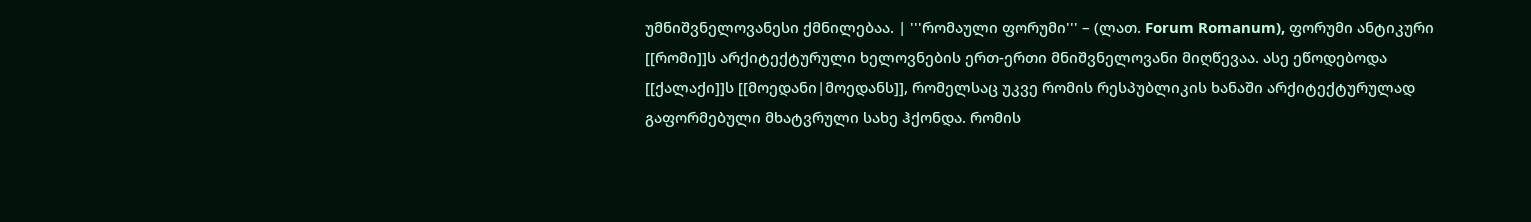უმნიშვნელოვანესი ქმნილებაა. | '''რომაული ფორუმი''' – (ლათ. Forum Romanum), ფორუმი ანტიკური [[რომი]]ს არქიტექტურული ხელოვნების ერთ-ერთი მნიშვნელოვანი მიღწევაა. ასე ეწოდებოდა [[ქალაქი]]ს [[მოედანი|მოედანს]], რომელსაც უკვე რომის რესპუბლიკის ხანაში არქიტექტურულად გაფორმებული მხატვრული სახე ჰქონდა. რომის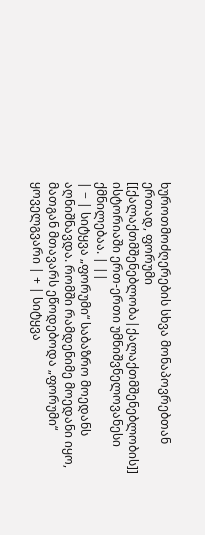ხუროთმოძღერების სხვა მონაპოვრებთან ერთად, ფორუმი [[ქალაქთმშენებლობა|ქალაქთმშენებლობის]] ისტორიაში ერთ-ერთი უმნიშვნელოვანესი ქმნილებაა. | ||
| − | სიტყვა „ფორუმი“ საბაზრო მოედანს აღნიშნავდა. რომში რამდენიმე მოედანი იყო, მათგან მთავარს ეწოდებოდა „ფორუმი“ ყოველგვარი | + | სიტყვა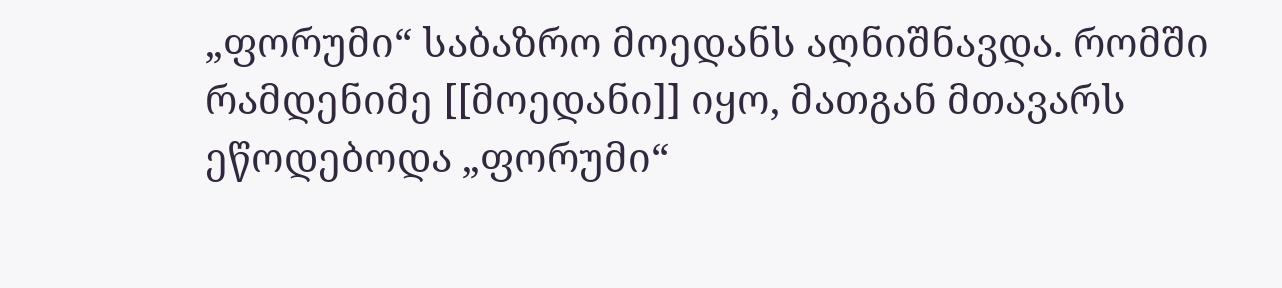„ფორუმი“ საბაზრო მოედანს აღნიშნავდა. რომში რამდენიმე [[მოედანი]] იყო, მათგან მთავარს ეწოდებოდა „ფორუმი“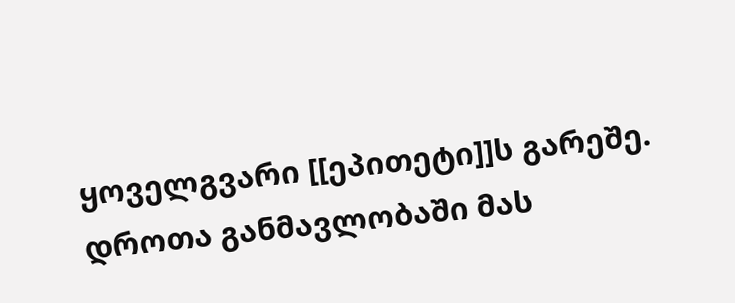ყოველგვარი [[ეპითეტი]]ს გარეშე. დროთა განმავლობაში მას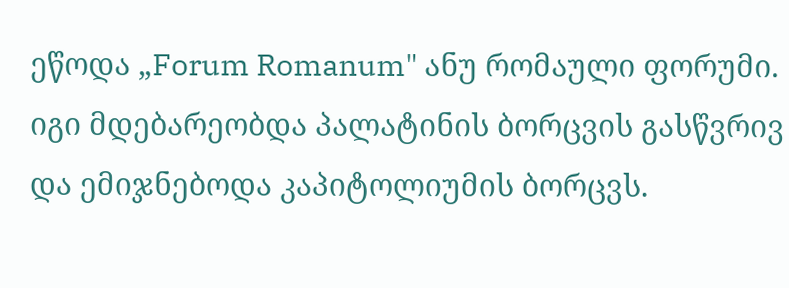ეწოდა „Forum Romanum" ანუ რომაული ფორუმი. იგი მდებარეობდა პალატინის ბორცვის გასწვრივ და ემიჯნებოდა კაპიტოლიუმის ბორცვს.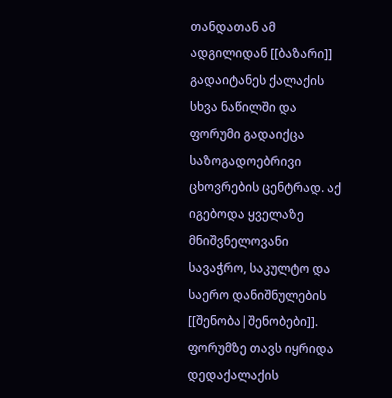თანდათან ამ ადგილიდან [[ბაზარი]] გადაიტანეს ქალაქის სხვა ნაწილში და ფორუმი გადაიქცა საზოგადოებრივი ცხოვრების ცენტრად. აქ იგებოდა ყველაზე მნიშვნელოვანი სავაჭრო, საკულტო და საერო დანიშნულების [[შენობა|შენობები]]. ფორუმზე თავს იყრიდა დედაქალაქის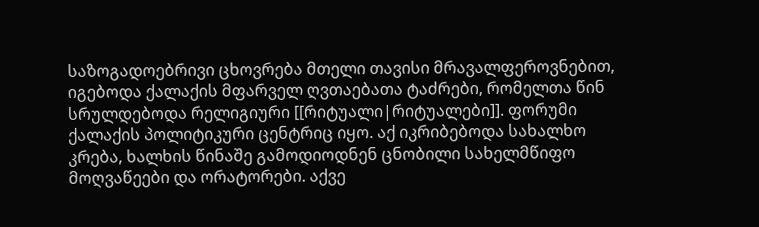საზოგადოებრივი ცხოვრება მთელი თავისი მრავალფეროვნებით, იგებოდა ქალაქის მფარველ ღვთაებათა ტაძრები, რომელთა წინ სრულდებოდა რელიგიური [[რიტუალი|რიტუალები]]. ფორუმი ქალაქის პოლიტიკური ცენტრიც იყო. აქ იკრიბებოდა სახალხო კრება, ხალხის წინაშე გამოდიოდნენ ცნობილი სახელმწიფო მოღვაწეები და ორატორები. აქვე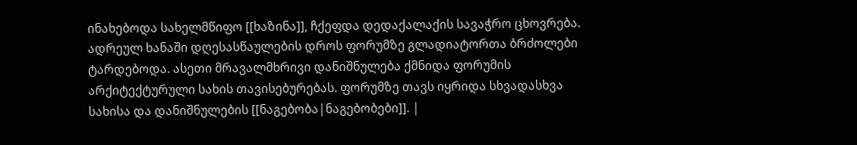ინახებოდა სახელმწიფო [[ხაზინა]], ჩქეფდა დედაქალაქის სავაჭრო ცხოვრება. ადრეულ ხანაში დღესასწაულების დროს ფორუმზე გლადიატორთა ბრძოლები ტარდებოდა. ასეთი მრავალმხრივი დანიშნულება ქმნიდა ფორუმის არქიტექტურული სახის თავისებურებას. ფორუმზე თავს იყრიდა სხვადასხვა სახისა და დანიშნულების [[ნაგებობა|ნაგებობები]]. |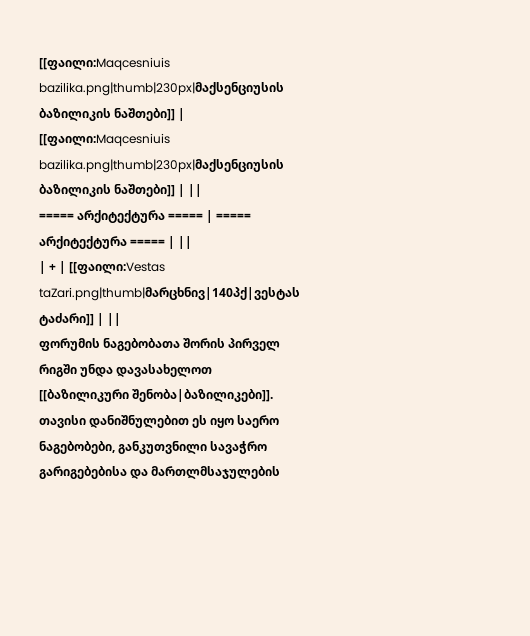[[ფაილი:Maqcesniuis bazilika.png|thumb|230px|მაქსენციუსის ბაზილიკის ნაშთები]] | [[ფაილი:Maqcesniuis bazilika.png|thumb|230px|მაქსენციუსის ბაზილიკის ნაშთები]] | ||
===== არქიტექტურა ===== | ===== არქიტექტურა ===== | ||
| + | [[ფაილი:Vestas taZari.png|thumb|მარცხნივ|140პქ|ვესტას ტაძარი]] | ||
ფორუმის ნაგებობათა შორის პირველ რიგში უნდა დავასახელოთ [[ბაზილიკური შენობა|ბაზილიკები]]. თავისი დანიშნულებით ეს იყო საერო ნაგებობები, განკუთვნილი სავაჭრო გარიგებებისა და მართლმსაჯულების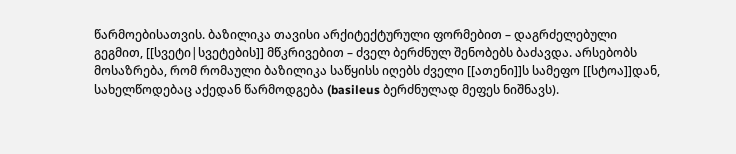წარმოებისათვის. ბაზილიკა თავისი არქიტექტურული ფორმებით – დაგრძელებული გეგმით, [[სვეტი|სვეტების]] მწკრივებით – ძველ ბერძნულ შენობებს ბაძავდა. არსებობს მოსაზრება, რომ რომაული ბაზილიკა საწყისს იღებს ძველი [[ათენი]]ს სამეფო [[სტოა]]დან, სახელწოდებაც აქედან წარმოდგება (basileus ბერძნულად მეფეს ნიშნავს).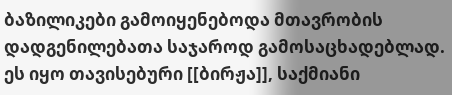ბაზილიკები გამოიყენებოდა მთავრობის დადგენილებათა საჯაროდ გამოსაცხადებლად. ეს იყო თავისებური [[ბირჟა]], საქმიანი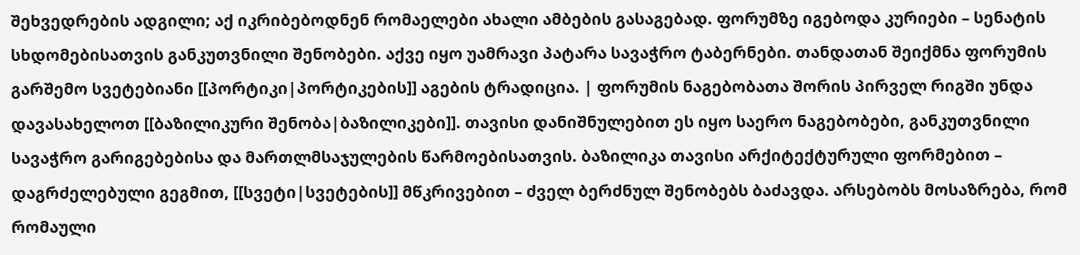შეხვედრების ადგილი; აქ იკრიბებოდნენ რომაელები ახალი ამბების გასაგებად. ფორუმზე იგებოდა კურიები – სენატის სხდომებისათვის განკუთვნილი შენობები. აქვე იყო უამრავი პატარა სავაჭრო ტაბერნები. თანდათან შეიქმნა ფორუმის გარშემო სვეტებიანი [[პორტიკი|პორტიკების]] აგების ტრადიცია. | ფორუმის ნაგებობათა შორის პირველ რიგში უნდა დავასახელოთ [[ბაზილიკური შენობა|ბაზილიკები]]. თავისი დანიშნულებით ეს იყო საერო ნაგებობები, განკუთვნილი სავაჭრო გარიგებებისა და მართლმსაჯულების წარმოებისათვის. ბაზილიკა თავისი არქიტექტურული ფორმებით – დაგრძელებული გეგმით, [[სვეტი|სვეტების]] მწკრივებით – ძველ ბერძნულ შენობებს ბაძავდა. არსებობს მოსაზრება, რომ რომაული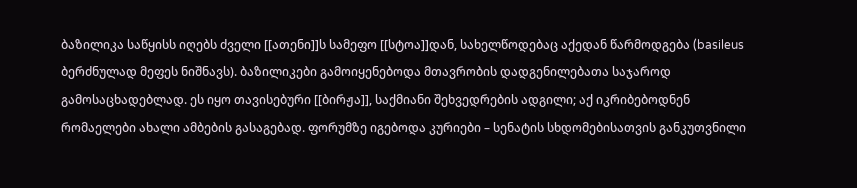ბაზილიკა საწყისს იღებს ძველი [[ათენი]]ს სამეფო [[სტოა]]დან, სახელწოდებაც აქედან წარმოდგება (basileus ბერძნულად მეფეს ნიშნავს). ბაზილიკები გამოიყენებოდა მთავრობის დადგენილებათა საჯაროდ გამოსაცხადებლად. ეს იყო თავისებური [[ბირჟა]], საქმიანი შეხვედრების ადგილი; აქ იკრიბებოდნენ რომაელები ახალი ამბების გასაგებად. ფორუმზე იგებოდა კურიები – სენატის სხდომებისათვის განკუთვნილი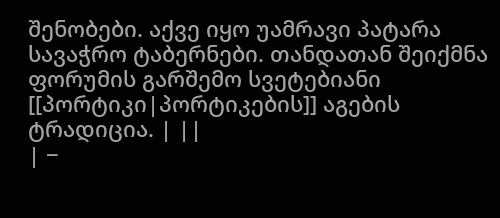შენობები. აქვე იყო უამრავი პატარა სავაჭრო ტაბერნები. თანდათან შეიქმნა ფორუმის გარშემო სვეტებიანი [[პორტიკი|პორტიკების]] აგების ტრადიცია. | ||
| −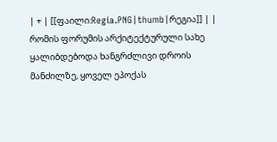| + | [[ფაილი:Regia.PNG|thumb|რეგია]] | |
რომის ფორუმის არქიტექტურული სახე ყალიბდებოდა ხანგრძლივი დროის მანძილზე, ყოველ ეპოქას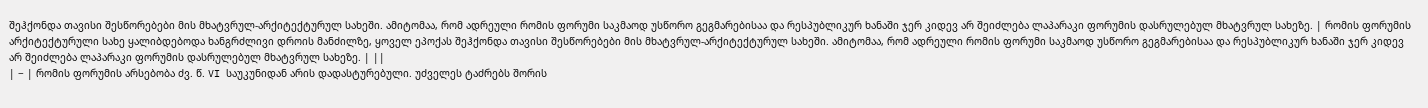შეჰქონდა თავისი შესწორებები მის მხატვრულ-არქიტექტურულ სახეში. ამიტომაა, რომ ადრეული რომის ფორუმი საკმაოდ უსწორო გეგმარებისაა და რესპუბლიკურ ხანაში ჯერ კიდევ არ შეიძლება ლაპარაკი ფორუმის დასრულებულ მხატვრულ სახეზე. | რომის ფორუმის არქიტექტურული სახე ყალიბდებოდა ხანგრძლივი დროის მანძილზე, ყოველ ეპოქას შეჰქონდა თავისი შესწორებები მის მხატვრულ-არქიტექტურულ სახეში. ამიტომაა, რომ ადრეული რომის ფორუმი საკმაოდ უსწორო გეგმარებისაა და რესპუბლიკურ ხანაში ჯერ კიდევ არ შეიძლება ლაპარაკი ფორუმის დასრულებულ მხატვრულ სახეზე. | ||
| − | რომის ფორუმის არსებობა ძვ. წ. VI საუკუნიდან არის დადასტურებული. უძველეს ტაძრებს შორის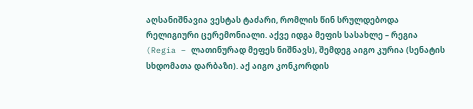აღსანიშნავია ვესტას ტაძარი, რომლის წინ სრულდებოდა რელიგიური ცერემონიალი. აქვე იდგა მეფის სასახლე – რეგია (Regia – ლათინურად მეფეს ნიშნავს), შემდეგ აიგო კურია (სენატის სხდომათა დარბაზი). აქ აიგო კონკორდის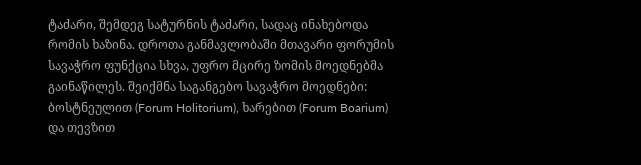ტაძარი, შემდეგ სატურნის ტაძარი, სადაც ინახებოდა რომის ხაზინა. დროთა განმავლობაში მთავარი ფორუმის სავაჭრო ფუნქცია სხვა, უფრო მცირე ზომის მოედნებმა გაინაწილეს. შეიქმნა საგანგებო სავაჭრო მოედნები: ბოსტნეულით (Forum Holitorium), ხარებით (Forum Boarium) და თევზით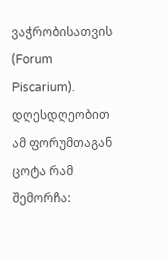ვაჭრობისათვის (Forum Piscarium). დღესდღეობით ამ ფორუმთაგან ცოტა რამ შემორჩა: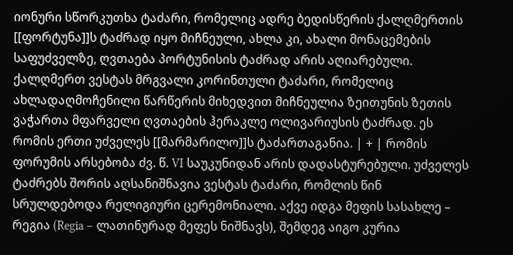იონური სწორკუთხა ტაძარი, რომელიც ადრე ბედისწერის ქალღმერთის [[ფორტუნა]]ს ტაძრად იყო მიჩნეული, ახლა კი, ახალი მონაცემების საფუძველზე, ღვთაება პორტუნისის ტაძრად არის აღიარებული. ქალღმერთ ვესტას მრგვალი კორინთული ტაძარი, რომელიც ახლადაღმოჩენილი წარწერის მიხედვით მიჩნეულია ზეითუნის ზეთის ვაჭართა მფარველი ღვთაების ჰერაკლე ოლივარიუსის ტაძრად. ეს რომის ერთი უძველეს [[მარმარილო]]ს ტაძართაგანია. | + | რომის ფორუმის არსებობა ძვ. წ. VI საუკუნიდან არის დადასტურებული. უძველეს ტაძრებს შორის აღსანიშნავია ვესტას ტაძარი, რომლის წინ სრულდებოდა რელიგიური ცერემონიალი. აქვე იდგა მეფის სასახლე – რეგია (Regia – ლათინურად მეფეს ნიშნავს), შემდეგ აიგო კურია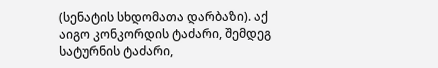(სენატის სხდომათა დარბაზი). აქ აიგო კონკორდის ტაძარი, შემდეგ სატურნის ტაძარი,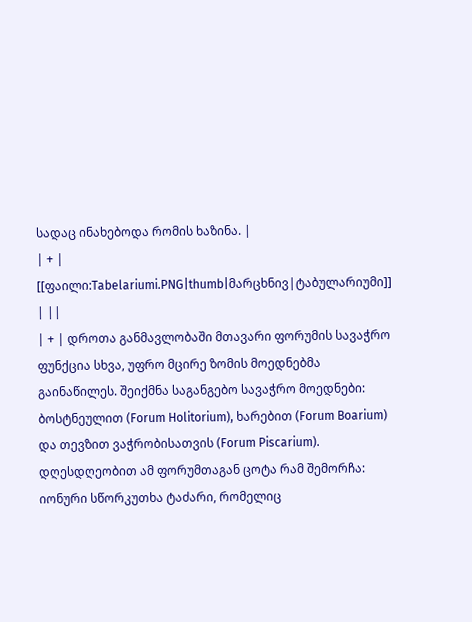სადაც ინახებოდა რომის ხაზინა. |
| + | [[ფაილი:Tabelariumi.PNG|thumb|მარცხნივ|ტაბულარიუმი]] | ||
| + | დროთა განმავლობაში მთავარი ფორუმის სავაჭრო ფუნქცია სხვა, უფრო მცირე ზომის მოედნებმა გაინაწილეს. შეიქმნა საგანგებო სავაჭრო მოედნები: ბოსტნეულით (Forum Holitorium), ხარებით (Forum Boarium) და თევზით ვაჭრობისათვის (Forum Piscarium). დღესდღეობით ამ ფორუმთაგან ცოტა რამ შემორჩა: იონური სწორკუთხა ტაძარი, რომელიც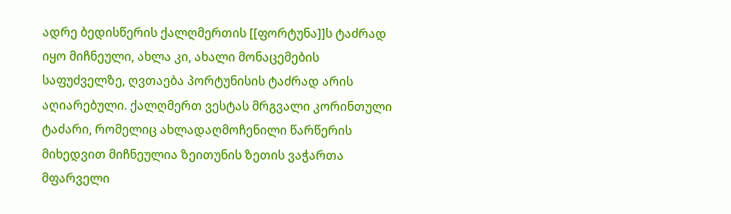ადრე ბედისწერის ქალღმერთის [[ფორტუნა]]ს ტაძრად იყო მიჩნეული, ახლა კი, ახალი მონაცემების საფუძველზე, ღვთაება პორტუნისის ტაძრად არის აღიარებული. ქალღმერთ ვესტას მრგვალი კორინთული ტაძარი, რომელიც ახლადაღმოჩენილი წარწერის მიხედვით მიჩნეულია ზეითუნის ზეთის ვაჭართა მფარველი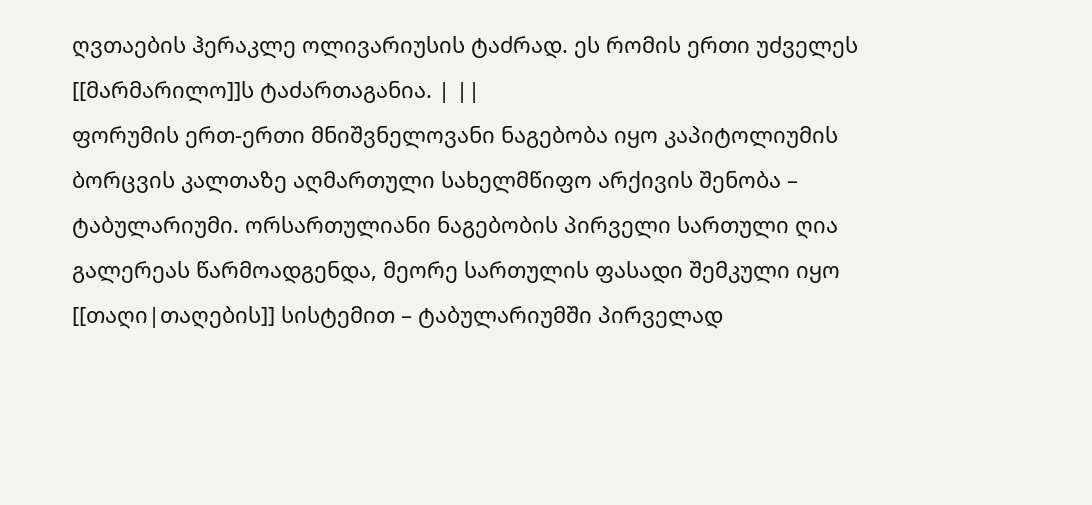ღვთაების ჰერაკლე ოლივარიუსის ტაძრად. ეს რომის ერთი უძველეს [[მარმარილო]]ს ტაძართაგანია. | ||
ფორუმის ერთ-ერთი მნიშვნელოვანი ნაგებობა იყო კაპიტოლიუმის ბორცვის კალთაზე აღმართული სახელმწიფო არქივის შენობა – ტაბულარიუმი. ორსართულიანი ნაგებობის პირველი სართული ღია გალერეას წარმოადგენდა, მეორე სართულის ფასადი შემკული იყო [[თაღი|თაღების]] სისტემით – ტაბულარიუმში პირველად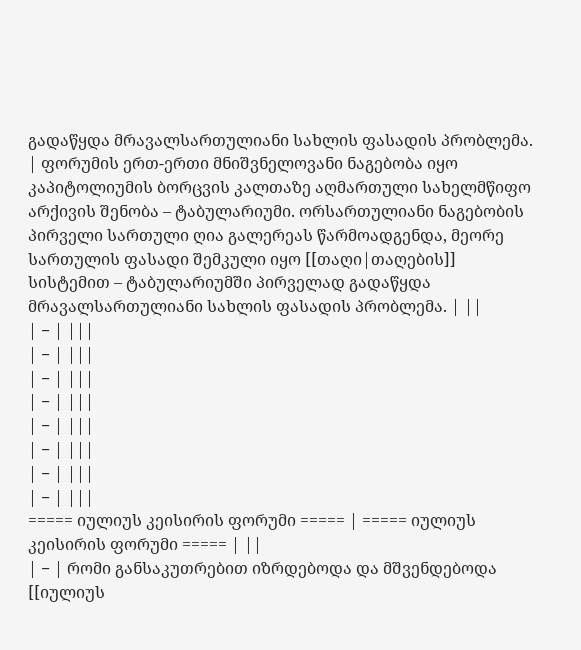გადაწყდა მრავალსართულიანი სახლის ფასადის პრობლემა. | ფორუმის ერთ-ერთი მნიშვნელოვანი ნაგებობა იყო კაპიტოლიუმის ბორცვის კალთაზე აღმართული სახელმწიფო არქივის შენობა – ტაბულარიუმი. ორსართულიანი ნაგებობის პირველი სართული ღია გალერეას წარმოადგენდა, მეორე სართულის ფასადი შემკული იყო [[თაღი|თაღების]] სისტემით – ტაბულარიუმში პირველად გადაწყდა მრავალსართულიანი სახლის ფასადის პრობლემა. | ||
| − | |||
| − | |||
| − | |||
| − | |||
| − | |||
| − | |||
| − | |||
| − | |||
===== იულიუს კეისირის ფორუმი ===== | ===== იულიუს კეისირის ფორუმი ===== | ||
| − | რომი განსაკუთრებით იზრდებოდა და მშვენდებოდა [[იულიუს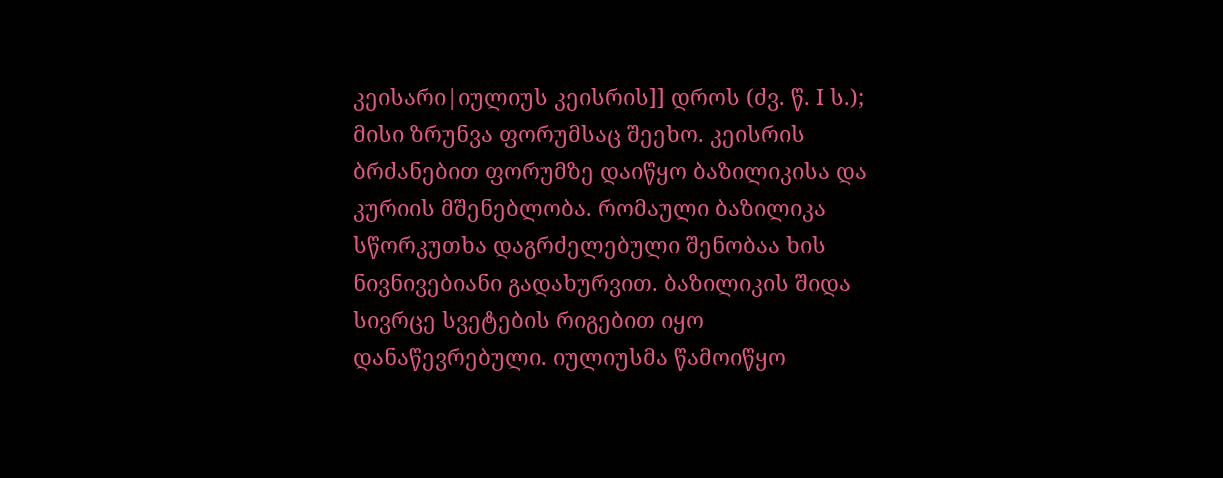კეისარი|იულიუს კეისრის]] დროს (ძვ. წ. I ს.); მისი ზრუნვა ფორუმსაც შეეხო. კეისრის ბრძანებით ფორუმზე დაიწყო ბაზილიკისა და კურიის მშენებლობა. რომაული ბაზილიკა სწორკუთხა დაგრძელებული შენობაა ხის ნივნივებიანი გადახურვით. ბაზილიკის შიდა სივრცე სვეტების რიგებით იყო დანაწევრებული. იულიუსმა წამოიწყო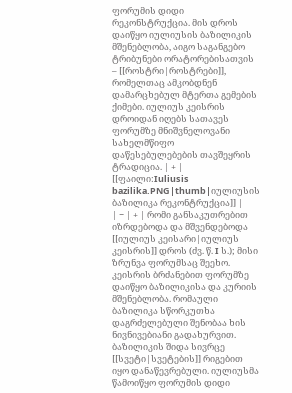ფორუმის დიდი რეკონსტრუქცია. მის დროს დაიწყო იულიუსის ბაზილიკის მშენებლობა, აიგო საგანგებო ტრიბუნები ორატორებისათვის – [[როსტრი|როსტრები]], რომელთაც ამკობდნენ დამარცხებულ მტერთა გემების ქიმები. იულიუს კეისრის დროიდან იღებს სათავეს ფორუმზე მნიშვნელოვანი სახელმწიფო დაწესებულებების თავშეყრის ტრადიცია. | + | [[ფაილი:Iuliusis bazilika.PNG|thumb|იულიუსის ბაზილიკა რეკონტრუქცია]] |
| − | + | რომი განსაკუთრებით იზრდებოდა და მშვენდებოდა [[იულიუს კეისარი|იულიუს კეისრის]] დროს (ძვ. წ. I ს.); მისი ზრუნვა ფორუმსაც შეეხო. კეისრის ბრძანებით ფორუმზე დაიწყო ბაზილიკისა და კურიის მშენებლობა. რომაული ბაზილიკა სწორკუთხა დაგრძელებული შენობაა ხის ნივნივებიანი გადახურვით. ბაზილიკის შიდა სივრცე [[სვეტი|სვეტების]] რიგებით იყო დანაწევრებული. იულიუსმა წამოიწყო ფორუმის დიდი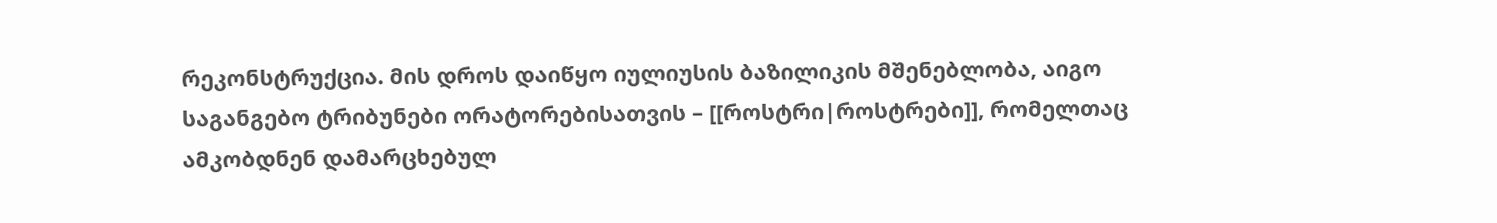რეკონსტრუქცია. მის დროს დაიწყო იულიუსის ბაზილიკის მშენებლობა, აიგო საგანგებო ტრიბუნები ორატორებისათვის – [[როსტრი|როსტრები]], რომელთაც ამკობდნენ დამარცხებულ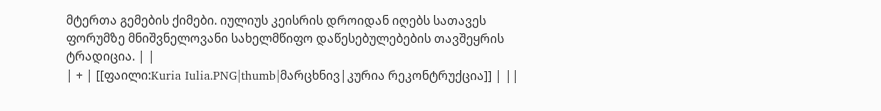მტერთა გემების ქიმები. იულიუს კეისრის დროიდან იღებს სათავეს ფორუმზე მნიშვნელოვანი სახელმწიფო დაწესებულებების თავშეყრის ტრადიცია. | |
| + | [[ფაილი:Kuria Iulia.PNG|thumb|მარცხნივ|კურია რეკონტრუქცია]] | ||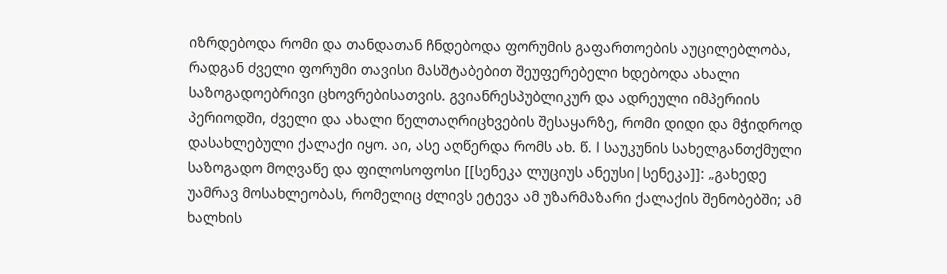იზრდებოდა რომი და თანდათან ჩნდებოდა ფორუმის გაფართოების აუცილებლობა, რადგან ძველი ფორუმი თავისი მასშტაბებით შეუფერებელი ხდებოდა ახალი საზოგადოებრივი ცხოვრებისათვის. გვიანრესპუბლიკურ და ადრეული იმპერიის პერიოდში, ძველი და ახალი წელთაღრიცხვების შესაყარზე, რომი დიდი და მჭიდროდ დასახლებული ქალაქი იყო. აი, ასე აღწერდა რომს ახ. წ. I საუკუნის სახელგანთქმული საზოგადო მოღვაწე და ფილოსოფოსი [[სენეკა ლუციუს ანეუსი|სენეკა]]: „გახედე უამრავ მოსახლეობას, რომელიც ძლივს ეტევა ამ უზარმაზარი ქალაქის შენობებში; ამ ხალხის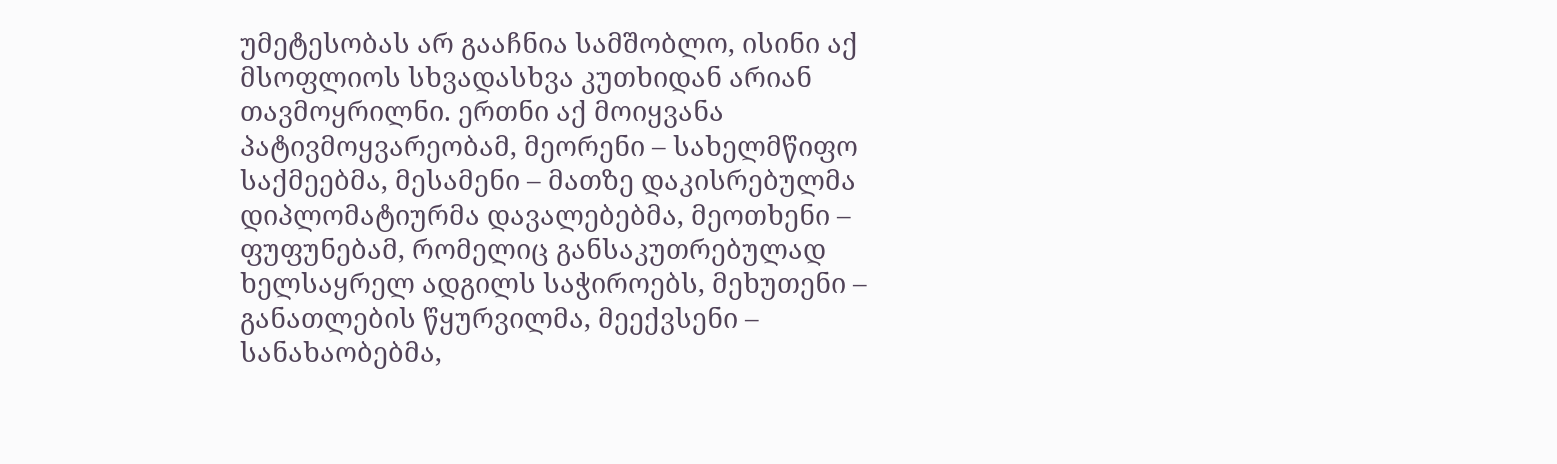უმეტესობას არ გააჩნია სამშობლო, ისინი აქ მსოფლიოს სხვადასხვა კუთხიდან არიან თავმოყრილნი. ერთნი აქ მოიყვანა პატივმოყვარეობამ, მეორენი – სახელმწიფო საქმეებმა, მესამენი – მათზე დაკისრებულმა დიპლომატიურმა დავალებებმა, მეოთხენი – ფუფუნებამ, რომელიც განსაკუთრებულად ხელსაყრელ ადგილს საჭიროებს, მეხუთენი – განათლების წყურვილმა, მეექვსენი – სანახაობებმა,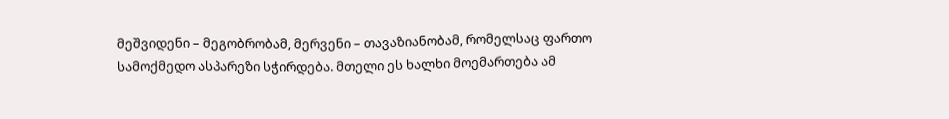მეშვიდენი – მეგობრობამ, მერვენი – თავაზიანობამ, რომელსაც ფართო სამოქმედო ასპარეზი სჭირდება. მთელი ეს ხალხი მოემართება ამ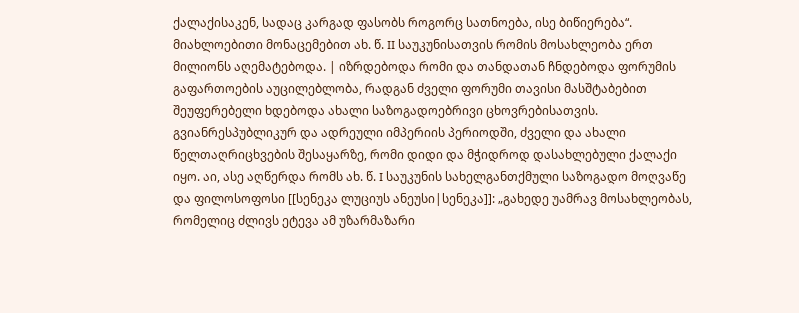ქალაქისაკენ, სადაც კარგად ფასობს როგორც სათნოება, ისე ბიწიერება“. მიახლოებითი მონაცემებით ახ. წ. II საუკუნისათვის რომის მოსახლეობა ერთ მილიონს აღემატებოდა. | იზრდებოდა რომი და თანდათან ჩნდებოდა ფორუმის გაფართოების აუცილებლობა, რადგან ძველი ფორუმი თავისი მასშტაბებით შეუფერებელი ხდებოდა ახალი საზოგადოებრივი ცხოვრებისათვის. გვიანრესპუბლიკურ და ადრეული იმპერიის პერიოდში, ძველი და ახალი წელთაღრიცხვების შესაყარზე, რომი დიდი და მჭიდროდ დასახლებული ქალაქი იყო. აი, ასე აღწერდა რომს ახ. წ. I საუკუნის სახელგანთქმული საზოგადო მოღვაწე და ფილოსოფოსი [[სენეკა ლუციუს ანეუსი|სენეკა]]: „გახედე უამრავ მოსახლეობას, რომელიც ძლივს ეტევა ამ უზარმაზარი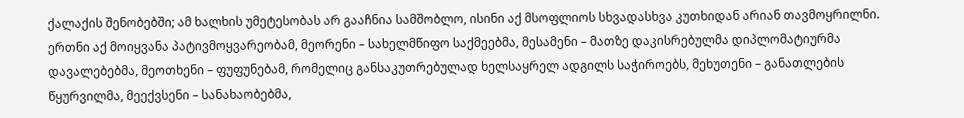ქალაქის შენობებში; ამ ხალხის უმეტესობას არ გააჩნია სამშობლო, ისინი აქ მსოფლიოს სხვადასხვა კუთხიდან არიან თავმოყრილნი. ერთნი აქ მოიყვანა პატივმოყვარეობამ, მეორენი – სახელმწიფო საქმეებმა, მესამენი – მათზე დაკისრებულმა დიპლომატიურმა დავალებებმა, მეოთხენი – ფუფუნებამ, რომელიც განსაკუთრებულად ხელსაყრელ ადგილს საჭიროებს, მეხუთენი – განათლების წყურვილმა, მეექვსენი – სანახაობებმა,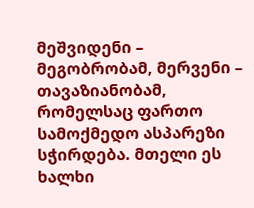მეშვიდენი – მეგობრობამ, მერვენი – თავაზიანობამ, რომელსაც ფართო სამოქმედო ასპარეზი სჭირდება. მთელი ეს ხალხი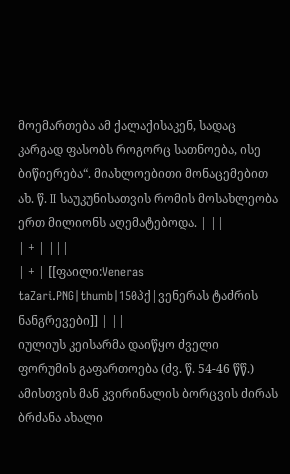მოემართება ამ ქალაქისაკენ, სადაც კარგად ფასობს როგორც სათნოება, ისე ბიწიერება“. მიახლოებითი მონაცემებით ახ. წ. II საუკუნისათვის რომის მოსახლეობა ერთ მილიონს აღემატებოდა. | ||
| + | |||
| + | [[ფაილი:Veneras taZari.PNG|thumb|150პქ|ვენერას ტაძრის ნანგრევები]] | ||
იულიუს კეისარმა დაიწყო ძველი ფორუმის გაფართოება (ძვ. წ. 54-46 წწ.) ამისთვის მან კვირინალის ბორცვის ძირას ბრძანა ახალი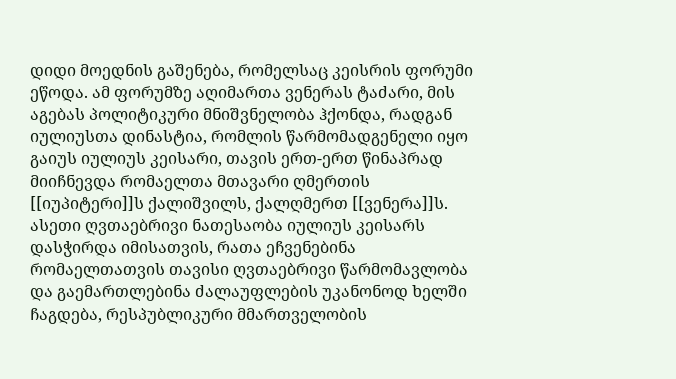დიდი მოედნის გაშენება, რომელსაც კეისრის ფორუმი ეწოდა. ამ ფორუმზე აღიმართა ვენერას ტაძარი, მის აგებას პოლიტიკური მნიშვნელობა ჰქონდა, რადგან იულიუსთა დინასტია, რომლის წარმომადგენელი იყო გაიუს იულიუს კეისარი, თავის ერთ-ერთ წინაპრად მიიჩნევდა რომაელთა მთავარი ღმერთის [[იუპიტერი]]ს ქალიშვილს, ქალღმერთ [[ვენერა]]ს. ასეთი ღვთაებრივი ნათესაობა იულიუს კეისარს დასჭირდა იმისათვის, რათა ეჩვენებინა რომაელთათვის თავისი ღვთაებრივი წარმომავლობა და გაემართლებინა ძალაუფლების უკანონოდ ხელში ჩაგდება, რესპუბლიკური მმართველობის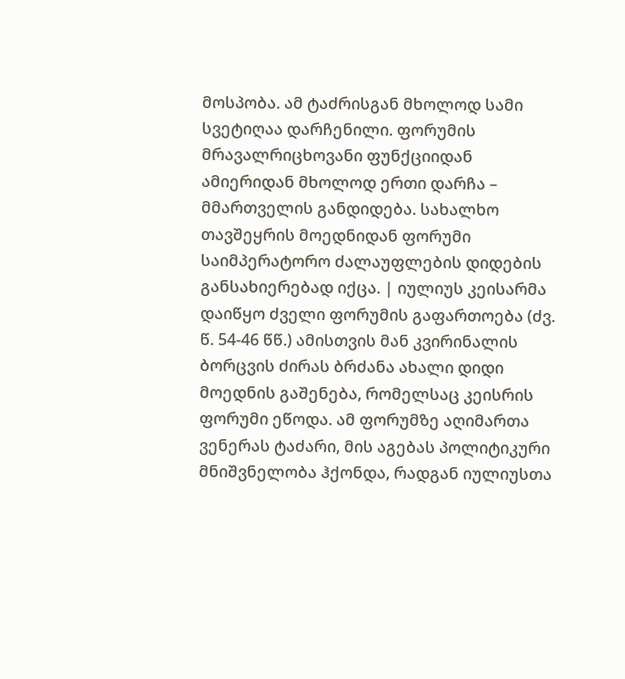მოსპობა. ამ ტაძრისგან მხოლოდ სამი სვეტიღაა დარჩენილი. ფორუმის მრავალრიცხოვანი ფუნქციიდან ამიერიდან მხოლოდ ერთი დარჩა – მმართველის განდიდება. სახალხო თავშეყრის მოედნიდან ფორუმი საიმპერატორო ძალაუფლების დიდების განსახიერებად იქცა. | იულიუს კეისარმა დაიწყო ძველი ფორუმის გაფართოება (ძვ. წ. 54-46 წწ.) ამისთვის მან კვირინალის ბორცვის ძირას ბრძანა ახალი დიდი მოედნის გაშენება, რომელსაც კეისრის ფორუმი ეწოდა. ამ ფორუმზე აღიმართა ვენერას ტაძარი, მის აგებას პოლიტიკური მნიშვნელობა ჰქონდა, რადგან იულიუსთა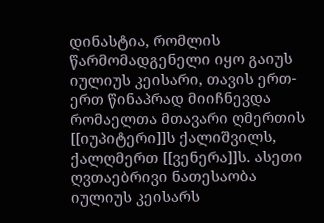დინასტია, რომლის წარმომადგენელი იყო გაიუს იულიუს კეისარი, თავის ერთ-ერთ წინაპრად მიიჩნევდა რომაელთა მთავარი ღმერთის [[იუპიტერი]]ს ქალიშვილს, ქალღმერთ [[ვენერა]]ს. ასეთი ღვთაებრივი ნათესაობა იულიუს კეისარს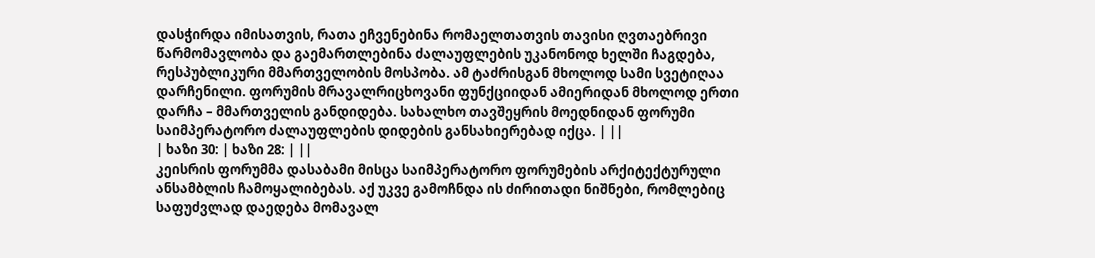დასჭირდა იმისათვის, რათა ეჩვენებინა რომაელთათვის თავისი ღვთაებრივი წარმომავლობა და გაემართლებინა ძალაუფლების უკანონოდ ხელში ჩაგდება, რესპუბლიკური მმართველობის მოსპობა. ამ ტაძრისგან მხოლოდ სამი სვეტიღაა დარჩენილი. ფორუმის მრავალრიცხოვანი ფუნქციიდან ამიერიდან მხოლოდ ერთი დარჩა – მმართველის განდიდება. სახალხო თავშეყრის მოედნიდან ფორუმი საიმპერატორო ძალაუფლების დიდების განსახიერებად იქცა. | ||
| ხაზი 30: | ხაზი 28: | ||
კეისრის ფორუმმა დასაბამი მისცა საიმპერატორო ფორუმების არქიტექტურული ანსამბლის ჩამოყალიბებას. აქ უკვე გამოჩნდა ის ძირითადი ნიშნები, რომლებიც საფუძვლად დაედება მომავალ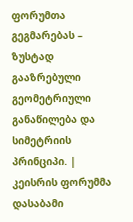ფორუმთა გეგმარებას – ზუსტად გააზრებული გეომეტრიული განაწილება და სიმეტრიის პრინციპი. | კეისრის ფორუმმა დასაბამი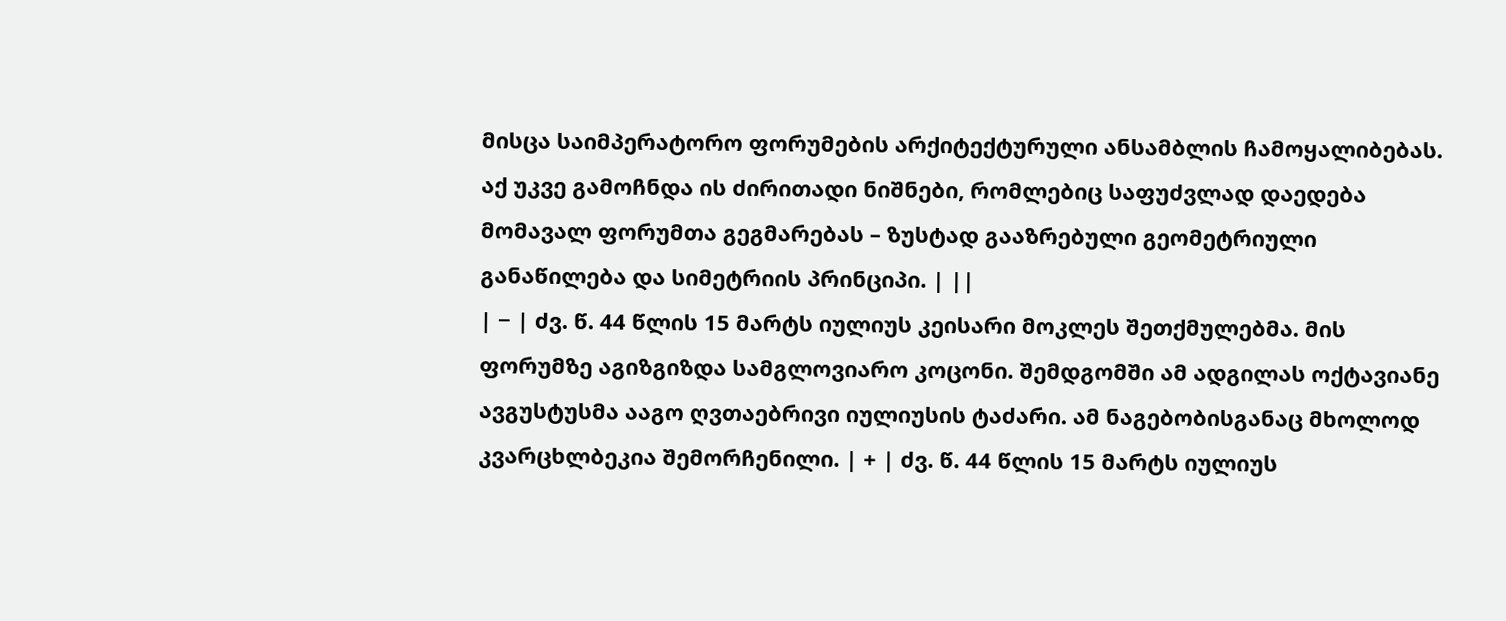მისცა საიმპერატორო ფორუმების არქიტექტურული ანსამბლის ჩამოყალიბებას. აქ უკვე გამოჩნდა ის ძირითადი ნიშნები, რომლებიც საფუძვლად დაედება მომავალ ფორუმთა გეგმარებას – ზუსტად გააზრებული გეომეტრიული განაწილება და სიმეტრიის პრინციპი. | ||
| − | ძვ. წ. 44 წლის 15 მარტს იულიუს კეისარი მოკლეს შეთქმულებმა. მის ფორუმზე აგიზგიზდა სამგლოვიარო კოცონი. შემდგომში ამ ადგილას ოქტავიანე ავგუსტუსმა ააგო ღვთაებრივი იულიუსის ტაძარი. ამ ნაგებობისგანაც მხოლოდ კვარცხლბეკია შემორჩენილი. | + | ძვ. წ. 44 წლის 15 მარტს იულიუს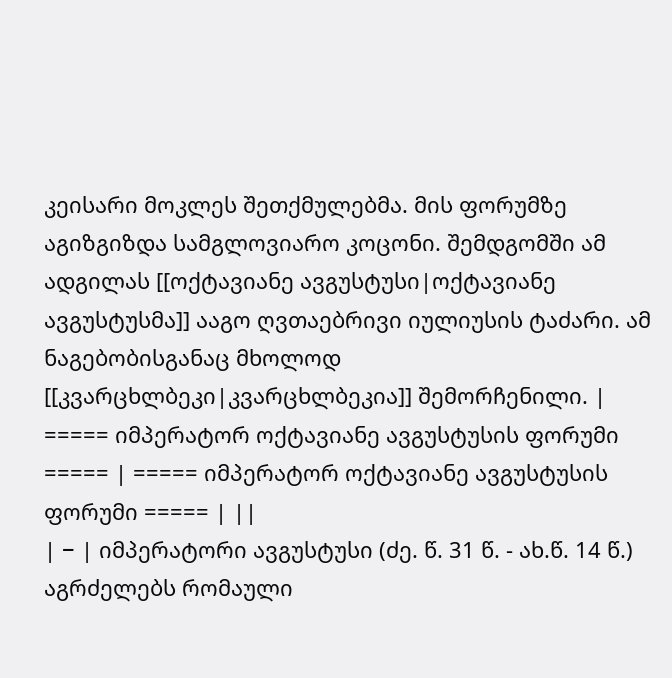კეისარი მოკლეს შეთქმულებმა. მის ფორუმზე აგიზგიზდა სამგლოვიარო კოცონი. შემდგომში ამ ადგილას [[ოქტავიანე ავგუსტუსი|ოქტავიანე ავგუსტუსმა]] ააგო ღვთაებრივი იულიუსის ტაძარი. ამ ნაგებობისგანაც მხოლოდ [[კვარცხლბეკი|კვარცხლბეკია]] შემორჩენილი. |
===== იმპერატორ ოქტავიანე ავგუსტუსის ფორუმი ===== | ===== იმპერატორ ოქტავიანე ავგუსტუსის ფორუმი ===== | ||
| − | იმპერატორი ავგუსტუსი (ძე. წ. 31 წ. - ახ.წ. 14 წ.) აგრძელებს რომაული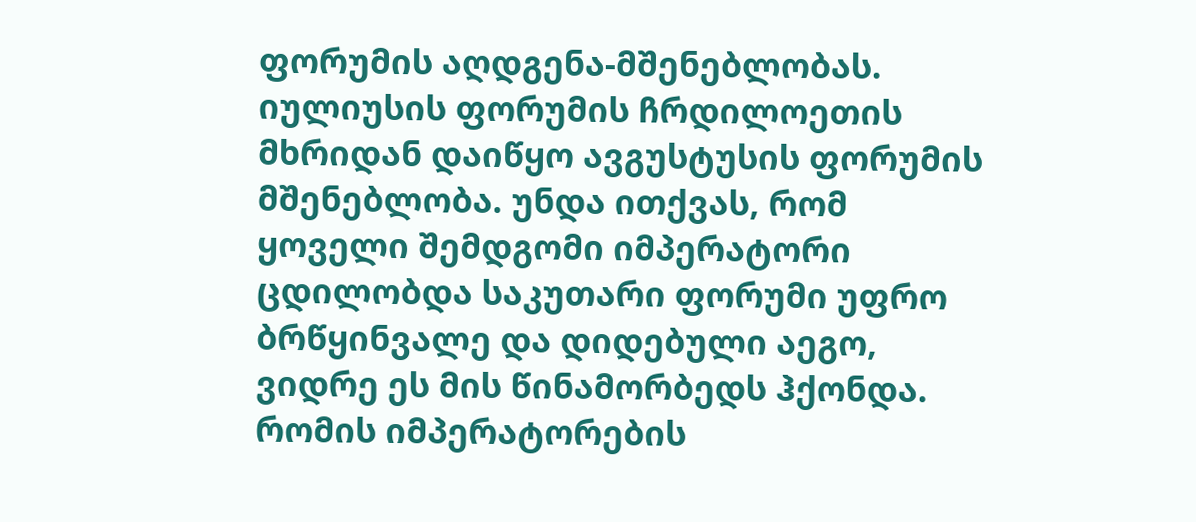ფორუმის აღდგენა-მშენებლობას. იულიუსის ფორუმის ჩრდილოეთის მხრიდან დაიწყო ავგუსტუსის ფორუმის მშენებლობა. უნდა ითქვას, რომ ყოველი შემდგომი იმპერატორი ცდილობდა საკუთარი ფორუმი უფრო ბრწყინვალე და დიდებული აეგო, ვიდრე ეს მის წინამორბედს ჰქონდა. რომის იმპერატორების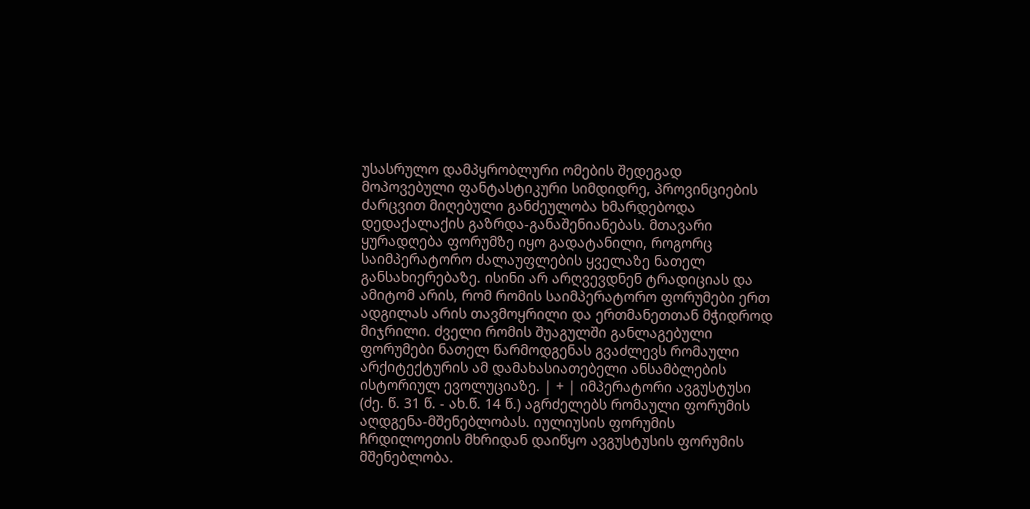უსასრულო დამპყრობლური ომების შედეგად მოპოვებული ფანტასტიკური სიმდიდრე, პროვინციების ძარცვით მიღებული განძეულობა ხმარდებოდა დედაქალაქის გაზრდა-განაშენიანებას. მთავარი ყურადღება ფორუმზე იყო გადატანილი, როგორც საიმპერატორო ძალაუფლების ყველაზე ნათელ განსახიერებაზე. ისინი არ არღვევდნენ ტრადიციას და ამიტომ არის, რომ რომის საიმპერატორო ფორუმები ერთ ადგილას არის თავმოყრილი და ერთმანეთთან მჭიდროდ მიჯრილი. ძველი რომის შუაგულში განლაგებული ფორუმები ნათელ წარმოდგენას გვაძლევს რომაული არქიტექტურის ამ დამახასიათებელი ანსამბლების ისტორიულ ევოლუციაზე. | + | იმპერატორი ავგუსტუსი (ძე. წ. 31 წ. - ახ.წ. 14 წ.) აგრძელებს რომაული ფორუმის აღდგენა-მშენებლობას. იულიუსის ფორუმის ჩრდილოეთის მხრიდან დაიწყო ავგუსტუსის ფორუმის მშენებლობა.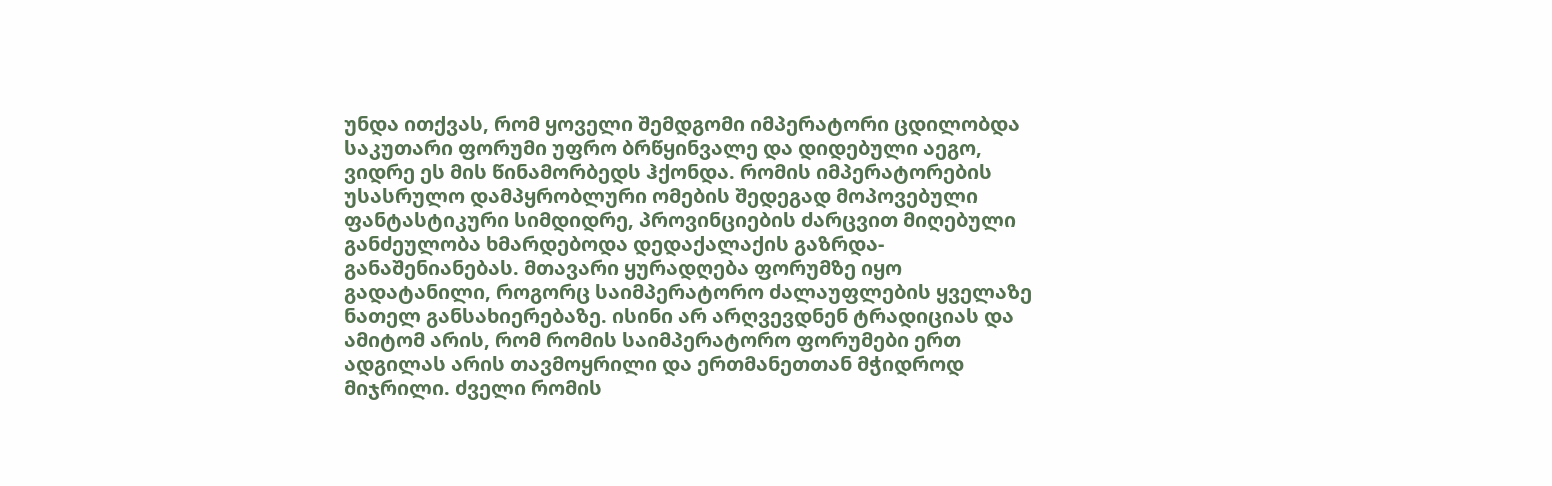უნდა ითქვას, რომ ყოველი შემდგომი იმპერატორი ცდილობდა საკუთარი ფორუმი უფრო ბრწყინვალე და დიდებული აეგო, ვიდრე ეს მის წინამორბედს ჰქონდა. რომის იმპერატორების უსასრულო დამპყრობლური ომების შედეგად მოპოვებული ფანტასტიკური სიმდიდრე, პროვინციების ძარცვით მიღებული განძეულობა ხმარდებოდა დედაქალაქის გაზრდა-განაშენიანებას. მთავარი ყურადღება ფორუმზე იყო გადატანილი, როგორც საიმპერატორო ძალაუფლების ყველაზე ნათელ განსახიერებაზე. ისინი არ არღვევდნენ ტრადიციას და ამიტომ არის, რომ რომის საიმპერატორო ფორუმები ერთ ადგილას არის თავმოყრილი და ერთმანეთთან მჭიდროდ მიჯრილი. ძველი რომის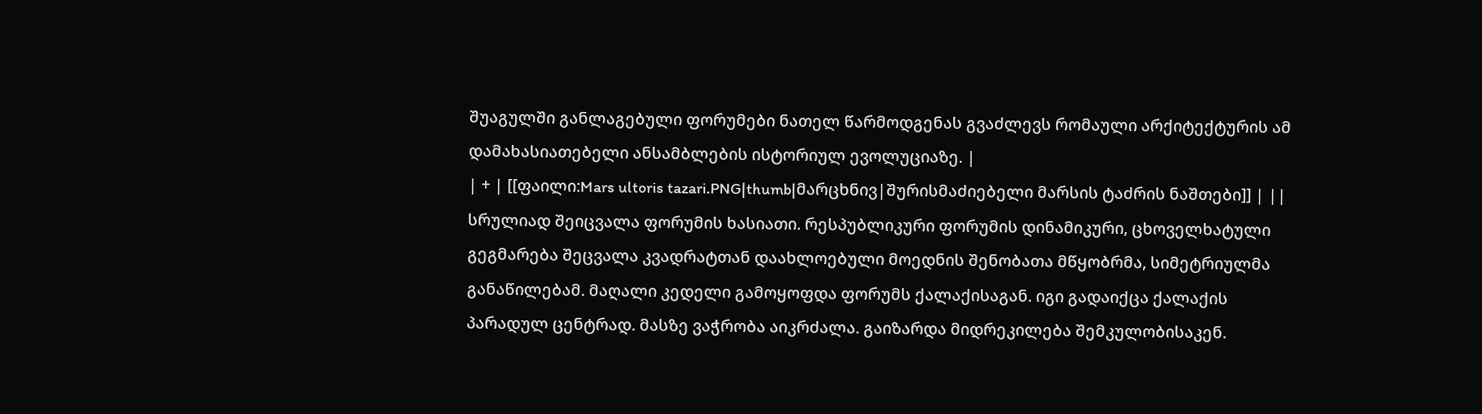შუაგულში განლაგებული ფორუმები ნათელ წარმოდგენას გვაძლევს რომაული არქიტექტურის ამ დამახასიათებელი ანსამბლების ისტორიულ ევოლუციაზე. |
| + | [[ფაილი:Mars ultoris tazari.PNG|thumb|მარცხნივ|შურისმაძიებელი მარსის ტაძრის ნაშთები]] | ||
სრულიად შეიცვალა ფორუმის ხასიათი. რესპუბლიკური ფორუმის დინამიკური, ცხოველხატული გეგმარება შეცვალა კვადრატთან დაახლოებული მოედნის შენობათა მწყობრმა, სიმეტრიულმა განაწილებამ. მაღალი კედელი გამოყოფდა ფორუმს ქალაქისაგან. იგი გადაიქცა ქალაქის პარადულ ცენტრად. მასზე ვაჭრობა აიკრძალა. გაიზარდა მიდრეკილება შემკულობისაკენ.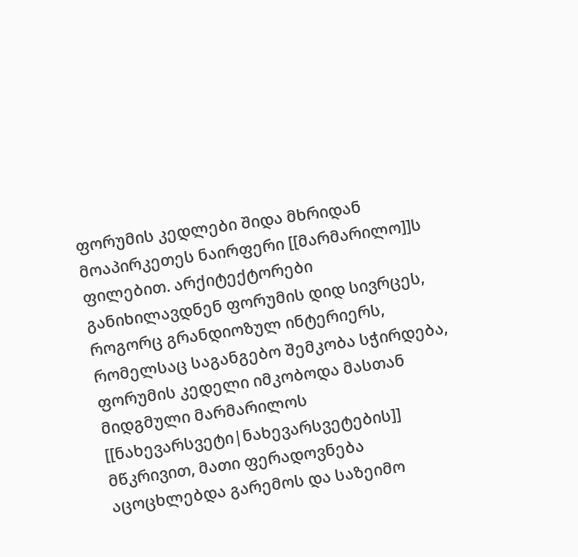ფორუმის კედლები შიდა მხრიდან მოაპირკეთეს ნაირფერი [[მარმარილო]]ს ფილებით. არქიტექტორები განიხილავდნენ ფორუმის დიდ სივრცეს, როგორც გრანდიოზულ ინტერიერს, რომელსაც საგანგებო შემკობა სჭირდება, ფორუმის კედელი იმკობოდა მასთან მიდგმული მარმარილოს [[ნახევარსვეტი|ნახევარსვეტების]] მწკრივით, მათი ფერადოვნება აცოცხლებდა გარემოს და საზეიმო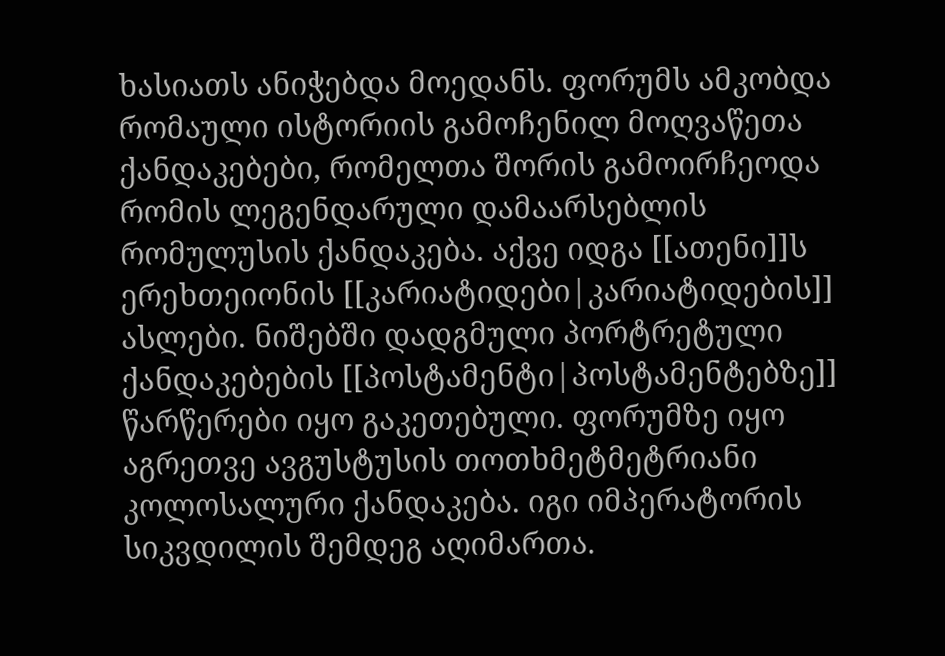ხასიათს ანიჭებდა მოედანს. ფორუმს ამკობდა რომაული ისტორიის გამოჩენილ მოღვაწეთა ქანდაკებები, რომელთა შორის გამოირჩეოდა რომის ლეგენდარული დამაარსებლის რომულუსის ქანდაკება. აქვე იდგა [[ათენი]]ს ერეხთეიონის [[კარიატიდები|კარიატიდების]] ასლები. ნიშებში დადგმული პორტრეტული ქანდაკებების [[პოსტამენტი|პოსტამენტებზე]] წარწერები იყო გაკეთებული. ფორუმზე იყო აგრეთვე ავგუსტუსის თოთხმეტმეტრიანი კოლოსალური ქანდაკება. იგი იმპერატორის სიკვდილის შემდეგ აღიმართა.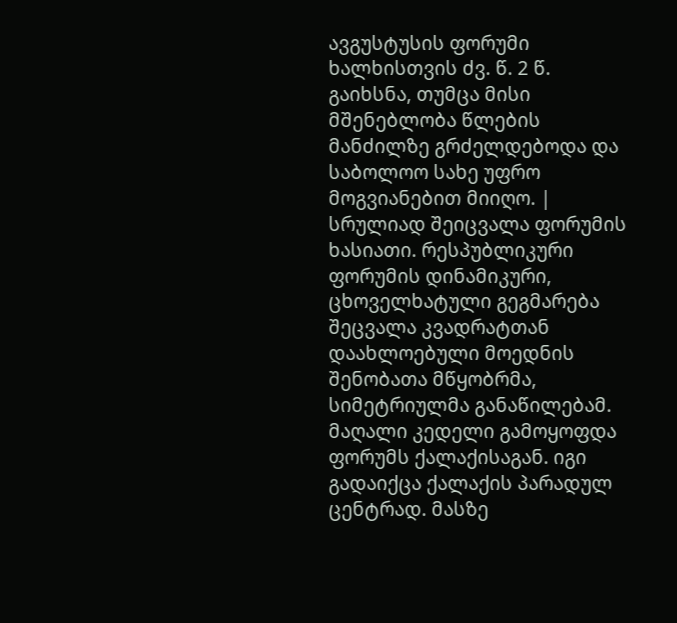ავგუსტუსის ფორუმი ხალხისთვის ძვ. წ. 2 წ. გაიხსნა, თუმცა მისი მშენებლობა წლების მანძილზე გრძელდებოდა და საბოლოო სახე უფრო მოგვიანებით მიიღო. | სრულიად შეიცვალა ფორუმის ხასიათი. რესპუბლიკური ფორუმის დინამიკური, ცხოველხატული გეგმარება შეცვალა კვადრატთან დაახლოებული მოედნის შენობათა მწყობრმა, სიმეტრიულმა განაწილებამ. მაღალი კედელი გამოყოფდა ფორუმს ქალაქისაგან. იგი გადაიქცა ქალაქის პარადულ ცენტრად. მასზე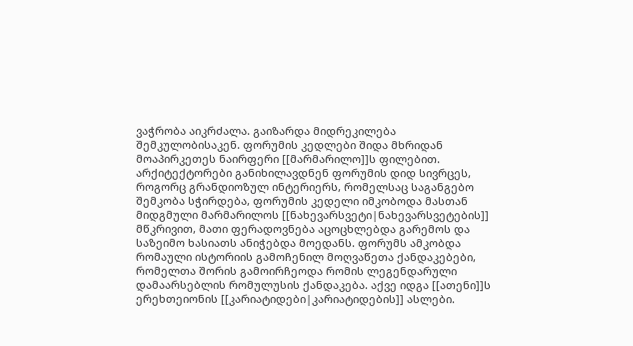ვაჭრობა აიკრძალა. გაიზარდა მიდრეკილება შემკულობისაკენ. ფორუმის კედლები შიდა მხრიდან მოაპირკეთეს ნაირფერი [[მარმარილო]]ს ფილებით. არქიტექტორები განიხილავდნენ ფორუმის დიდ სივრცეს, როგორც გრანდიოზულ ინტერიერს, რომელსაც საგანგებო შემკობა სჭირდება, ფორუმის კედელი იმკობოდა მასთან მიდგმული მარმარილოს [[ნახევარსვეტი|ნახევარსვეტების]] მწკრივით, მათი ფერადოვნება აცოცხლებდა გარემოს და საზეიმო ხასიათს ანიჭებდა მოედანს. ფორუმს ამკობდა რომაული ისტორიის გამოჩენილ მოღვაწეთა ქანდაკებები, რომელთა შორის გამოირჩეოდა რომის ლეგენდარული დამაარსებლის რომულუსის ქანდაკება. აქვე იდგა [[ათენი]]ს ერეხთეიონის [[კარიატიდები|კარიატიდების]] ასლები.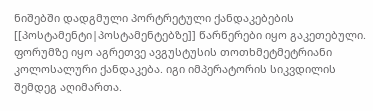ნიშებში დადგმული პორტრეტული ქანდაკებების [[პოსტამენტი|პოსტამენტებზე]] წარწერები იყო გაკეთებული. ფორუმზე იყო აგრეთვე ავგუსტუსის თოთხმეტმეტრიანი კოლოსალური ქანდაკება. იგი იმპერატორის სიკვდილის შემდეგ აღიმართა.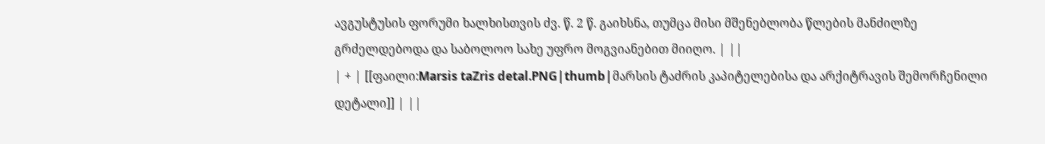ავგუსტუსის ფორუმი ხალხისთვის ძვ. წ. 2 წ. გაიხსნა, თუმცა მისი მშენებლობა წლების მანძილზე გრძელდებოდა და საბოლოო სახე უფრო მოგვიანებით მიიღო. | ||
| + | [[ფაილი:Marsis taZris detal.PNG|thumb|მარსის ტაძრის კაპიტელებისა და არქიტრავის შემორჩენილი დეტალი]] | ||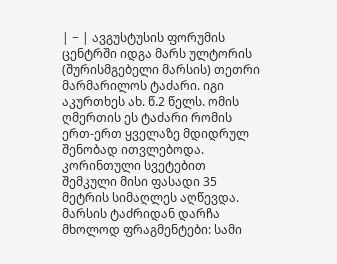| − | ავგუსტუსის ფორუმის ცენტრში იდგა მარს ულტორის (შურისმგებელი მარსის) თეთრი მარმარილოს ტაძარი. იგი აკურთხეს ახ. წ.2 წელს. ომის ღმერთის ეს ტაძარი რომის ერთ-ერთ ყველაზე მდიდრულ შენობად ითვლებოდა. კორინთული სვეტებით შემკული მისი ფასადი 35 მეტრის სიმაღლეს აღწევდა. მარსის ტაძრიდან დარჩა მხოლოდ ფრაგმენტები: სამი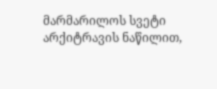მარმარილოს სვეტი არქიტრავის ნაწილით,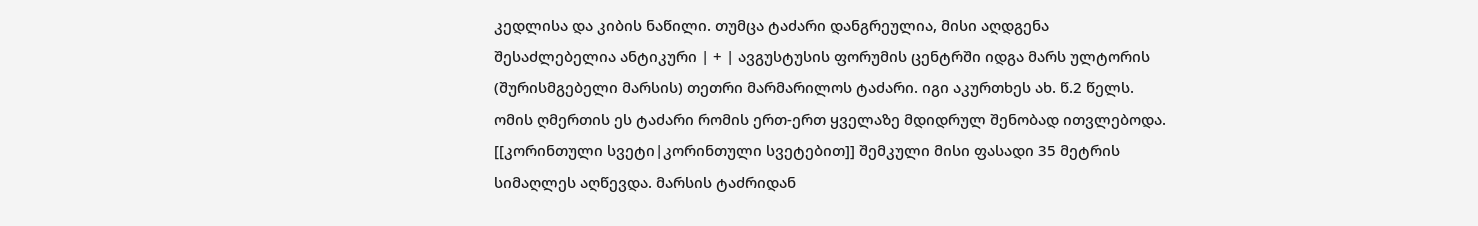კედლისა და კიბის ნაწილი. თუმცა ტაძარი დანგრეულია, მისი აღდგენა შესაძლებელია ანტიკური | + | ავგუსტუსის ფორუმის ცენტრში იდგა მარს ულტორის (შურისმგებელი მარსის) თეთრი მარმარილოს ტაძარი. იგი აკურთხეს ახ. წ.2 წელს. ომის ღმერთის ეს ტაძარი რომის ერთ-ერთ ყველაზე მდიდრულ შენობად ითვლებოდა. [[კორინთული სვეტი|კორინთული სვეტებით]] შემკული მისი ფასადი 35 მეტრის სიმაღლეს აღწევდა. მარსის ტაძრიდან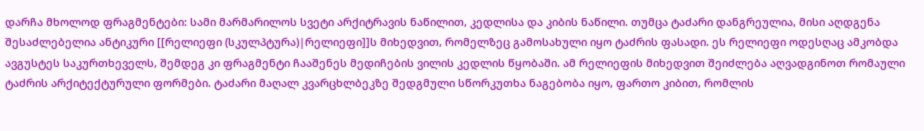დარჩა მხოლოდ ფრაგმენტები: სამი მარმარილოს სვეტი არქიტრავის ნაწილით, კედლისა და კიბის ნაწილი. თუმცა ტაძარი დანგრეულია, მისი აღდგენა შესაძლებელია ანტიკური [[რელიეფი (სკულპტურა)|რელიეფი]]ს მიხედვით, რომელზეც გამოსახული იყო ტაძრის ფასადი. ეს რელიეფი ოდესღაც ამკობდა ავგუსტეს საკურთხეველს, შემდეგ კი ფრაგმენტი ჩააშენეს მედიჩების ვილის კედლის წყობაში. ამ რელიეფის მიხედვით შეიძლება აღვადგინოთ რომაული ტაძრის არქიტექტურული ფორმები. ტაძარი მაღალ კვარცხლბეკზე შედგმული სწორკუთხა ნაგებობა იყო, ფართო კიბით, რომლის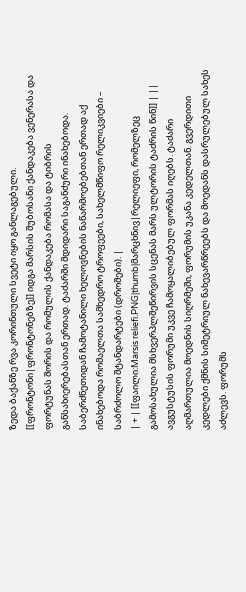ზედა ბაქანზე რვა კორინთული სვეტი იყო განლაგებული. [[ფრონტონი|ფრონტონებზე]] იდგა მარსის შუბოსანი ქანდაკება ვენერასა და ფორტუნას შორის და რომულის ქანდაკება რომასა და ტიბრის განსახიერებასთან ერთად. ტაძარში მდიდარი საგანძური ინახებოდა. საბერძნეთიდან ჩამოტანილი ხელოვნების ნაწარმოებებთან ერთად აქ ინახებოდა რომაელთა სამხედრო ტროფეები, სახელმწიფო რელიკვიები – საბრძოლო შტანდარტები (დროშები). |
| + | [[ფაილი:Marsis reliefi.PNG|thumb|მარცხნივ|რელიეფი, რომელზეც გამოსახულია მსხვერპლშეწირვის სცენას მარს ულტორის ტაძრის წინ]] | ||
ავგუსტუსის ფორუმი უკვე ჩამოყალიბებულ ფორმას იღებს. ტაძარი აღმართულია მოედნის სიღრმეში, ფორუმის უკანა კედელთან. გვერდითი კედლები ქმნის სიმეტრიულ ნახევარწრეებს და მოედანს დასრულებულ სახეს აძლევს. ფორუმს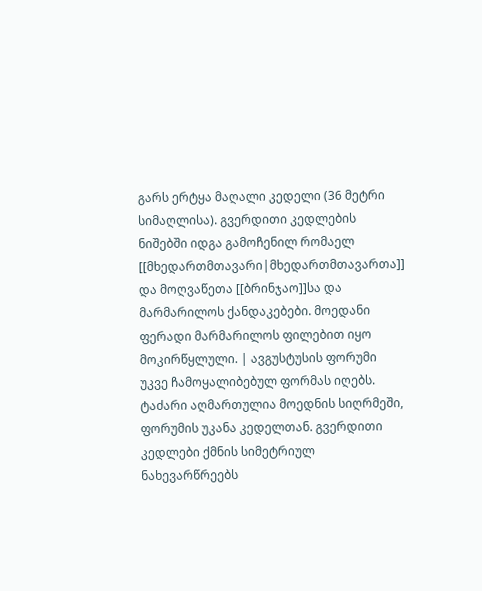გარს ერტყა მაღალი კედელი (36 მეტრი სიმაღლისა). გვერდითი კედლების ნიშებში იდგა გამოჩენილ რომაელ [[მხედართმთავარი|მხედართმთავართა]] და მოღვაწეთა [[ბრინჯაო]]სა და მარმარილოს ქანდაკებები. მოედანი ფერადი მარმარილოს ფილებით იყო მოკირწყლული. | ავგუსტუსის ფორუმი უკვე ჩამოყალიბებულ ფორმას იღებს. ტაძარი აღმართულია მოედნის სიღრმეში, ფორუმის უკანა კედელთან. გვერდითი კედლები ქმნის სიმეტრიულ ნახევარწრეებს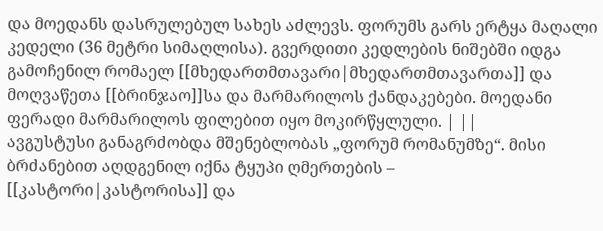და მოედანს დასრულებულ სახეს აძლევს. ფორუმს გარს ერტყა მაღალი კედელი (36 მეტრი სიმაღლისა). გვერდითი კედლების ნიშებში იდგა გამოჩენილ რომაელ [[მხედართმთავარი|მხედართმთავართა]] და მოღვაწეთა [[ბრინჯაო]]სა და მარმარილოს ქანდაკებები. მოედანი ფერადი მარმარილოს ფილებით იყო მოკირწყლული. | ||
ავგუსტუსი განაგრძობდა მშენებლობას „ფორუმ რომანუმზე“. მისი ბრძანებით აღდგენილ იქნა ტყუპი ღმერთების – [[კასტორი|კასტორისა]] და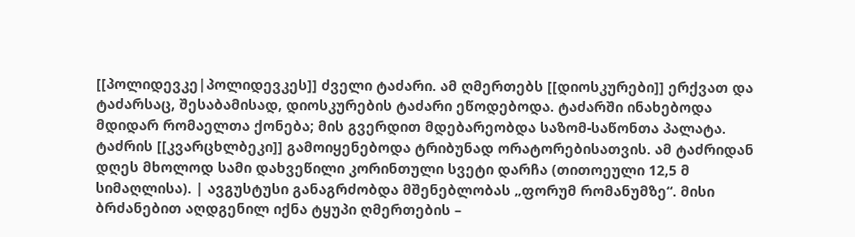[[პოლიდევკე|პოლიდევკეს]] ძველი ტაძარი. ამ ღმერთებს [[დიოსკურები]] ერქვათ და ტაძარსაც, შესაბამისად, დიოსკურების ტაძარი ეწოდებოდა. ტაძარში ინახებოდა მდიდარ რომაელთა ქონება; მის გვერდით მდებარეობდა საზომ-საწონთა პალატა. ტაძრის [[კვარცხლბეკი]] გამოიყენებოდა ტრიბუნად ორატორებისათვის. ამ ტაძრიდან დღეს მხოლოდ სამი დახვეწილი კორინთული სვეტი დარჩა (თითოეული 12,5 მ სიმაღლისა). | ავგუსტუსი განაგრძობდა მშენებლობას „ფორუმ რომანუმზე“. მისი ბრძანებით აღდგენილ იქნა ტყუპი ღმერთების –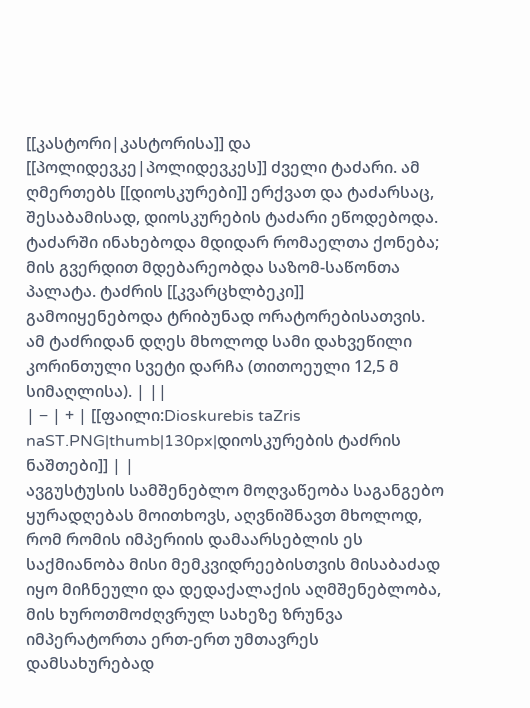[[კასტორი|კასტორისა]] და [[პოლიდევკე|პოლიდევკეს]] ძველი ტაძარი. ამ ღმერთებს [[დიოსკურები]] ერქვათ და ტაძარსაც, შესაბამისად, დიოსკურების ტაძარი ეწოდებოდა. ტაძარში ინახებოდა მდიდარ რომაელთა ქონება; მის გვერდით მდებარეობდა საზომ-საწონთა პალატა. ტაძრის [[კვარცხლბეკი]] გამოიყენებოდა ტრიბუნად ორატორებისათვის. ამ ტაძრიდან დღეს მხოლოდ სამი დახვეწილი კორინთული სვეტი დარჩა (თითოეული 12,5 მ სიმაღლისა). | ||
| − | + | [[ფაილი:Dioskurebis taZris naST.PNG|thumb|130px|დიოსკურების ტაძრის ნაშთები]] | |
ავგუსტუსის სამშენებლო მოღვაწეობა საგანგებო ყურადღებას მოითხოვს, აღვნიშნავთ მხოლოდ, რომ რომის იმპერიის დამაარსებლის ეს საქმიანობა მისი მემკვიდრეებისთვის მისაბაძად იყო მიჩნეული და დედაქალაქის აღმშენებლობა, მის ხუროთმოძღვრულ სახეზე ზრუნვა იმპერატორთა ერთ-ერთ უმთავრეს დამსახურებად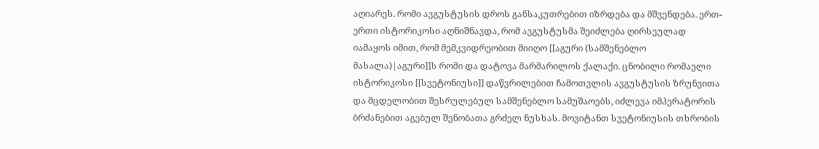აღიარეს. რომი ავგუსტუსის დროს განსაკუთრებით იზრდება და მშვენდება. ერთ-ერთი ისტორიკოსი აღნიშნავდა, რომ ავგუსტუსმა შეიძლება ღირსეულად იამაყოს იმით, რომ მემკვიდრეობით მიიღო [[აგური (სამშენებლო მასალა)|აგური]]ს რომი და დატოვა მარმარილოს ქალაქი. ცნობილი რომაელი ისტორიკოსი [[სვეტონიუსი]] დაწვრილებით ჩამოთვლის ავგუსტუსის ზრუნვითა და მცდელობით შესრულებულ სამშენებლო სამუშაოებს, იძლევა იმპერატორის ბრძანებით აგებულ შენობათა გრძელ ნუსხას. მოვიტანთ სვეტონიუსის თხრობის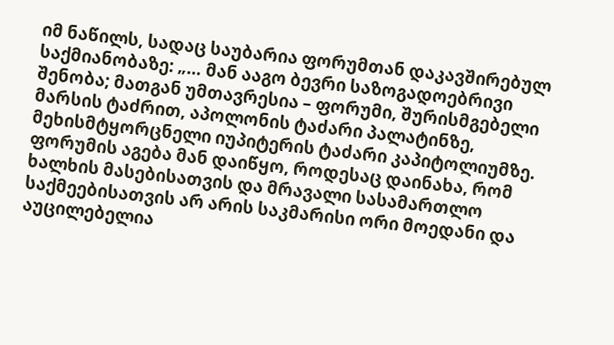იმ ნაწილს, სადაც საუბარია ფორუმთან დაკავშირებულ საქმიანობაზე: „… მან ააგო ბევრი საზოგადოებრივი შენობა; მათგან უმთავრესია – ფორუმი, შურისმგებელი მარსის ტაძრით, აპოლონის ტაძარი პალატინზე, მეხისმტყორცნელი იუპიტერის ტაძარი კაპიტოლიუმზე. ფორუმის აგება მან დაიწყო, როდესაც დაინახა, რომ ხალხის მასებისათვის და მრავალი სასამართლო საქმეებისათვის არ არის საკმარისი ორი მოედანი და აუცილებელია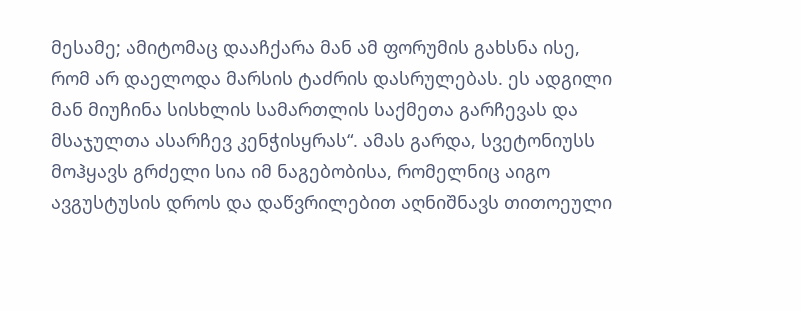მესამე; ამიტომაც დააჩქარა მან ამ ფორუმის გახსნა ისე, რომ არ დაელოდა მარსის ტაძრის დასრულებას. ეს ადგილი მან მიუჩინა სისხლის სამართლის საქმეთა გარჩევას და მსაჯულთა ასარჩევ კენჭისყრას“. ამას გარდა, სვეტონიუსს მოჰყავს გრძელი სია იმ ნაგებობისა, რომელნიც აიგო ავგუსტუსის დროს და დაწვრილებით აღნიშნავს თითოეული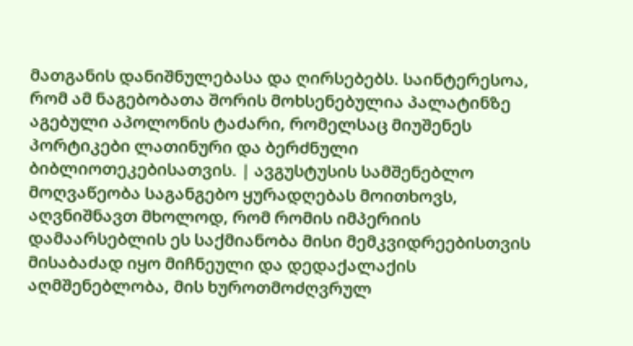მათგანის დანიშნულებასა და ღირსებებს. საინტერესოა, რომ ამ ნაგებობათა შორის მოხსენებულია პალატინზე აგებული აპოლონის ტაძარი, რომელსაც მიუშენეს პორტიკები ლათინური და ბერძნული ბიბლიოთეკებისათვის. | ავგუსტუსის სამშენებლო მოღვაწეობა საგანგებო ყურადღებას მოითხოვს, აღვნიშნავთ მხოლოდ, რომ რომის იმპერიის დამაარსებლის ეს საქმიანობა მისი მემკვიდრეებისთვის მისაბაძად იყო მიჩნეული და დედაქალაქის აღმშენებლობა, მის ხუროთმოძღვრულ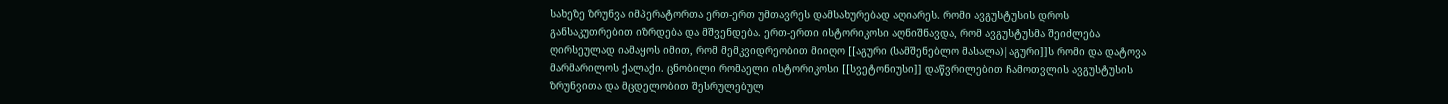სახეზე ზრუნვა იმპერატორთა ერთ-ერთ უმთავრეს დამსახურებად აღიარეს. რომი ავგუსტუსის დროს განსაკუთრებით იზრდება და მშვენდება. ერთ-ერთი ისტორიკოსი აღნიშნავდა, რომ ავგუსტუსმა შეიძლება ღირსეულად იამაყოს იმით, რომ მემკვიდრეობით მიიღო [[აგური (სამშენებლო მასალა)|აგური]]ს რომი და დატოვა მარმარილოს ქალაქი. ცნობილი რომაელი ისტორიკოსი [[სვეტონიუსი]] დაწვრილებით ჩამოთვლის ავგუსტუსის ზრუნვითა და მცდელობით შესრულებულ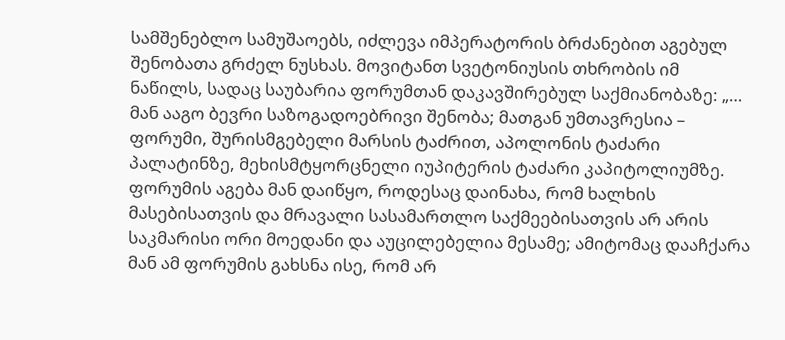სამშენებლო სამუშაოებს, იძლევა იმპერატორის ბრძანებით აგებულ შენობათა გრძელ ნუსხას. მოვიტანთ სვეტონიუსის თხრობის იმ ნაწილს, სადაც საუბარია ფორუმთან დაკავშირებულ საქმიანობაზე: „… მან ააგო ბევრი საზოგადოებრივი შენობა; მათგან უმთავრესია – ფორუმი, შურისმგებელი მარსის ტაძრით, აპოლონის ტაძარი პალატინზე, მეხისმტყორცნელი იუპიტერის ტაძარი კაპიტოლიუმზე. ფორუმის აგება მან დაიწყო, როდესაც დაინახა, რომ ხალხის მასებისათვის და მრავალი სასამართლო საქმეებისათვის არ არის საკმარისი ორი მოედანი და აუცილებელია მესამე; ამიტომაც დააჩქარა მან ამ ფორუმის გახსნა ისე, რომ არ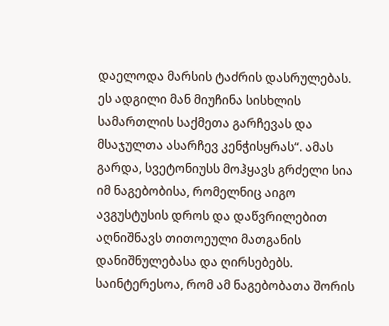დაელოდა მარსის ტაძრის დასრულებას. ეს ადგილი მან მიუჩინა სისხლის სამართლის საქმეთა გარჩევას და მსაჯულთა ასარჩევ კენჭისყრას“. ამას გარდა, სვეტონიუსს მოჰყავს გრძელი სია იმ ნაგებობისა, რომელნიც აიგო ავგუსტუსის დროს და დაწვრილებით აღნიშნავს თითოეული მათგანის დანიშნულებასა და ღირსებებს. საინტერესოა, რომ ამ ნაგებობათა შორის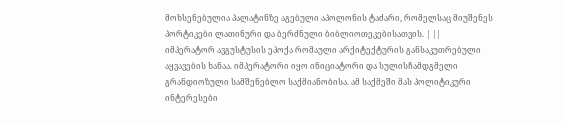მოხსენებულია პალატინზე აგებული აპოლონის ტაძარი, რომელსაც მიუშენეს პორტიკები ლათინური და ბერძნული ბიბლიოთეკებისათვის. | ||
იმპერატორ ავგუსტუსის ეპოქა რომაული არქიტექტურის განსაკუთრებული აყვავების ხანაა. იმპერატორი იყო ინიციატორი და სულისჩამდგმელი გრანდიოზული სამშენებლო საქმიანობისა. ამ საქმეში მას პოლიტიკური ინტერესები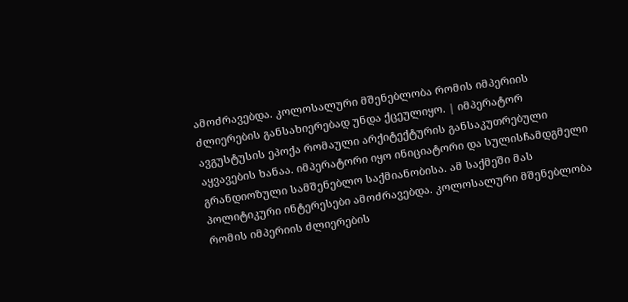ამოძრავებდა. კოლოსალური მშენებლობა რომის იმპერიის ძლიერების განსახიერებად უნდა ქცეულიყო. | იმპერატორ ავგუსტუსის ეპოქა რომაული არქიტექტურის განსაკუთრებული აყვავების ხანაა. იმპერატორი იყო ინიციატორი და სულისჩამდგმელი გრანდიოზული სამშენებლო საქმიანობისა. ამ საქმეში მას პოლიტიკური ინტერესები ამოძრავებდა. კოლოსალური მშენებლობა რომის იმპერიის ძლიერების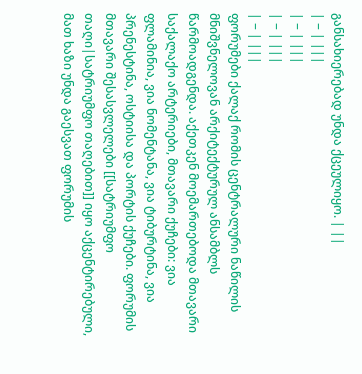განსახიერებად უნდა ქცეულიყო. | ||
| − | |||
| − | |||
| − | |||
| − | |||
ფორუმები ქალაქ რომის ცენტრალური ნაწილის მნიშვნელოვან არქიტექტურულ ანსამბლს წარმოადგენდა. აქეთკენ მოემართებოდა მთავარი საქალაქო არტერიები, მთავარი ქუჩები: ვია ფლამინია, ვია ნომენტანა, ვია ტიბურტინა, ვია პრენესტინა, ოსტიისა და პორტის ქუჩები. ფორუმის მთავარი შესასვლელები [[სატრიუმფო თაღი|სატრიუმფო თაღებით]] იყო აქცენტირებული, მათ ხაზი უნდა გაესვათ ფორუმის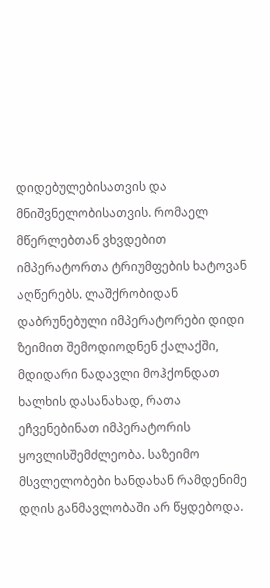დიდებულებისათვის და მნიშვნელობისათვის. რომაელ მწერლებთან ვხვდებით იმპერატორთა ტრიუმფების ხატოვან აღწერებს. ლაშქრობიდან დაბრუნებული იმპერატორები დიდი ზეიმით შემოდიოდნენ ქალაქში, მდიდარი ნადავლი მოჰქონდათ ხალხის დასანახად, რათა ეჩვენებინათ იმპერატორის ყოვლისშემძლეობა. საზეიმო მსვლელობები ხანდახან რამდენიმე დღის განმავლობაში არ წყდებოდა.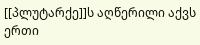[[პლუტარქე]]ს აღწერილი აქვს ერთი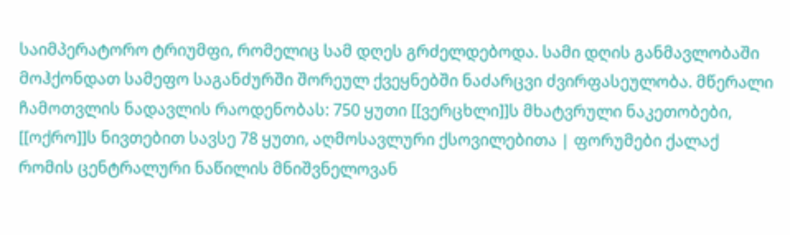საიმპერატორო ტრიუმფი, რომელიც სამ დღეს გრძელდებოდა. სამი დღის განმავლობაში მოჰქონდათ სამეფო საგანძურში შორეულ ქვეყნებში ნაძარცვი ძვირფასეულობა. მწერალი ჩამოთვლის ნადავლის რაოდენობას: 750 ყუთი [[ვერცხლი]]ს მხატვრული ნაკეთობები, [[ოქრო]]ს ნივთებით სავსე 78 ყუთი, აღმოსავლური ქსოვილებითა | ფორუმები ქალაქ რომის ცენტრალური ნაწილის მნიშვნელოვან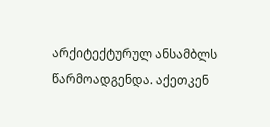არქიტექტურულ ანსამბლს წარმოადგენდა. აქეთკენ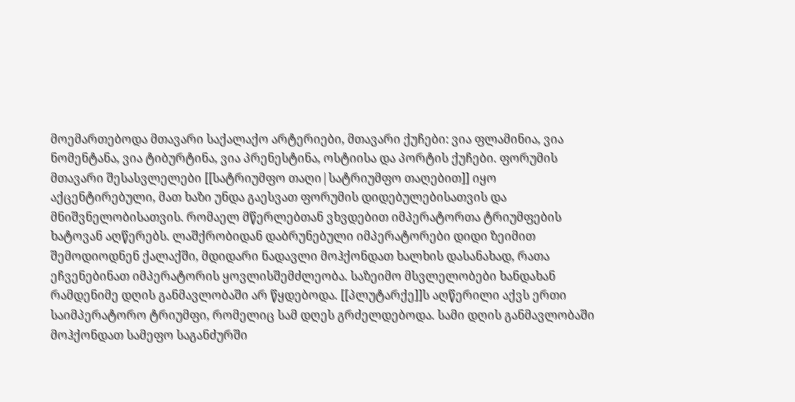მოემართებოდა მთავარი საქალაქო არტერიები, მთავარი ქუჩები: ვია ფლამინია, ვია ნომენტანა, ვია ტიბურტინა, ვია პრენესტინა, ოსტიისა და პორტის ქუჩები. ფორუმის მთავარი შესასვლელები [[სატრიუმფო თაღი|სატრიუმფო თაღებით]] იყო აქცენტირებული, მათ ხაზი უნდა გაესვათ ფორუმის დიდებულებისათვის და მნიშვნელობისათვის. რომაელ მწერლებთან ვხვდებით იმპერატორთა ტრიუმფების ხატოვან აღწერებს. ლაშქრობიდან დაბრუნებული იმპერატორები დიდი ზეიმით შემოდიოდნენ ქალაქში, მდიდარი ნადავლი მოჰქონდათ ხალხის დასანახად, რათა ეჩვენებინათ იმპერატორის ყოვლისშემძლეობა. საზეიმო მსვლელობები ხანდახან რამდენიმე დღის განმავლობაში არ წყდებოდა. [[პლუტარქე]]ს აღწერილი აქვს ერთი საიმპერატორო ტრიუმფი, რომელიც სამ დღეს გრძელდებოდა. სამი დღის განმავლობაში მოჰქონდათ სამეფო საგანძურში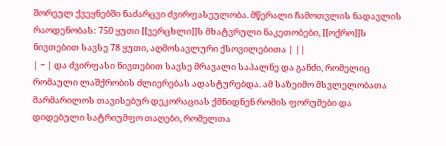შორეულ ქვეყნებში ნაძარცვი ძვირფასეულობა. მწერალი ჩამოთვლის ნადავლის რაოდენობას: 750 ყუთი [[ვერცხლი]]ს მხატვრული ნაკეთობები, [[ოქრო]]ს ნივთებით სავსე 78 ყუთი, აღმოსავლური ქსოვილებითა | ||
| − | და ძვირფასი ნივთებით სავსე მრავალი საპალნე და განძი, რომელიც რომაული ლაშქრობის ძლიერებას ადასტურებდა. ამ საზეიმო მსვლელობათა მარმარილოს თავისებურ დეკორაციას ქმნიდნენ რომის ფორუმები და დიდებული სატრიუმფო თაღები, რომელთა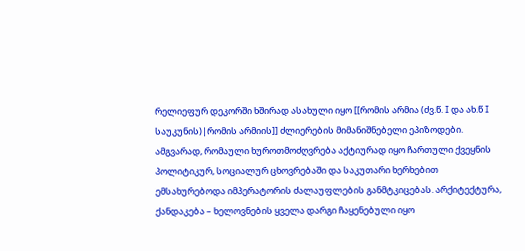რელიეფურ დეკორში ხშირად ასახული იყო [[რომის არმია (ძვ.წ. I და ახ.წ I საუკუნის)|რომის არმიის]] ძლიერების მიმანიშნებელი ეპიზოდები. ამგვარად, რომაული ხუროთმოძღვრება აქტიურად იყო ჩართული ქვეყნის პოლიტიკურ, სოციალურ ცხოვრებაში და საკუთარი ხერხებით ემსახურებოდა იმპერატორის ძალაუფლების განმტკიცებას. არქიტექტურა, ქანდაკება – ხელოვნების ყველა დარგი ჩაყენებული იყო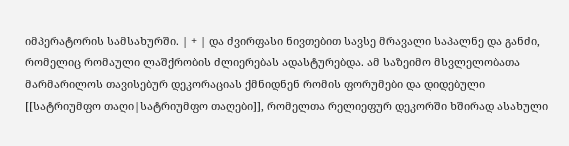იმპერატორის სამსახურში. | + | და ძვირფასი ნივთებით სავსე მრავალი საპალნე და განძი, რომელიც რომაული ლაშქრობის ძლიერებას ადასტურებდა. ამ საზეიმო მსვლელობათა მარმარილოს თავისებურ დეკორაციას ქმნიდნენ რომის ფორუმები და დიდებული [[სატრიუმფო თაღი|სატრიუმფო თაღები]], რომელთა რელიეფურ დეკორში ხშირად ასახული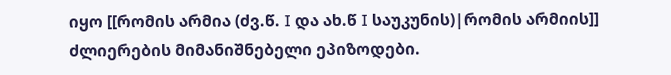იყო [[რომის არმია (ძვ.წ. I და ახ.წ I საუკუნის)|რომის არმიის]] ძლიერების მიმანიშნებელი ეპიზოდები.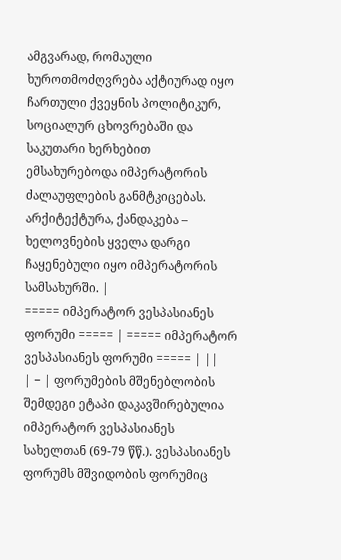ამგვარად, რომაული ხუროთმოძღვრება აქტიურად იყო ჩართული ქვეყნის პოლიტიკურ, სოციალურ ცხოვრებაში და საკუთარი ხერხებით ემსახურებოდა იმპერატორის ძალაუფლების განმტკიცებას. არქიტექტურა, ქანდაკება – ხელოვნების ყველა დარგი ჩაყენებული იყო იმპერატორის სამსახურში. |
===== იმპერატორ ვესპასიანეს ფორუმი ===== | ===== იმპერატორ ვესპასიანეს ფორუმი ===== | ||
| − | ფორუმების მშენებლობის შემდეგი ეტაპი დაკავშირებულია იმპერატორ ვესპასიანეს სახელთან (69-79 წწ.). ვესპასიანეს ფორუმს მშვიდობის ფორუმიც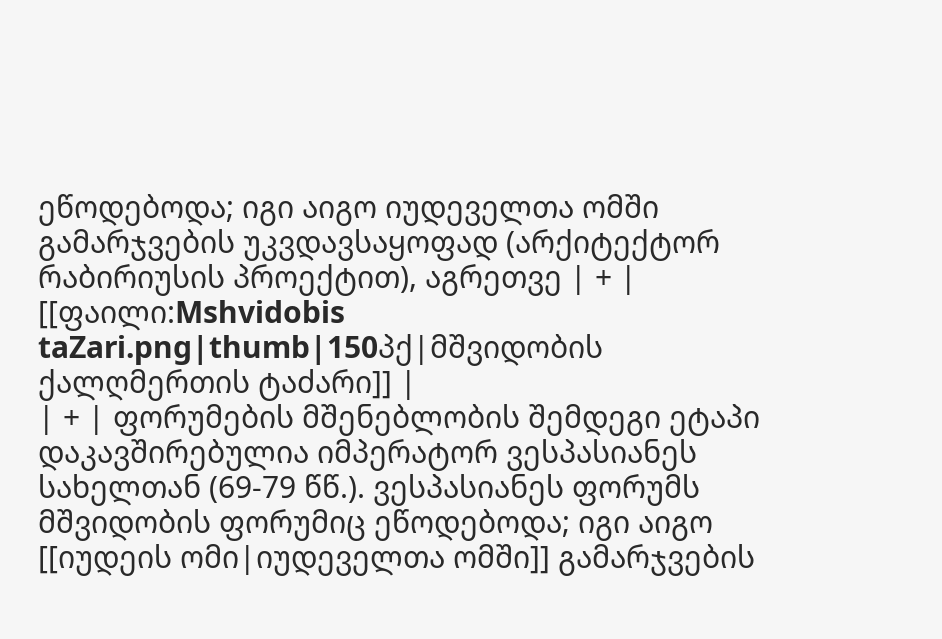ეწოდებოდა; იგი აიგო იუდეველთა ომში გამარჯვების უკვდავსაყოფად (არქიტექტორ რაბირიუსის პროექტით), აგრეთვე | + | [[ფაილი:Mshvidobis taZari.png|thumb|150პქ|მშვიდობის ქალღმერთის ტაძარი]] |
| + | ფორუმების მშენებლობის შემდეგი ეტაპი დაკავშირებულია იმპერატორ ვესპასიანეს სახელთან (69-79 წწ.). ვესპასიანეს ფორუმს მშვიდობის ფორუმიც ეწოდებოდა; იგი აიგო [[იუდეის ომი|იუდეველთა ომში]] გამარჯვების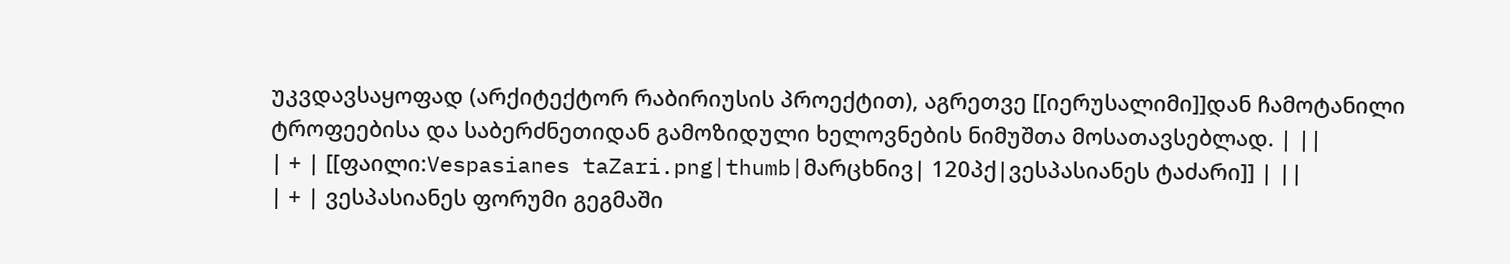უკვდავსაყოფად (არქიტექტორ რაბირიუსის პროექტით), აგრეთვე [[იერუსალიმი]]დან ჩამოტანილი ტროფეებისა და საბერძნეთიდან გამოზიდული ხელოვნების ნიმუშთა მოსათავსებლად. | ||
| + | [[ფაილი:Vespasianes taZari.png|thumb|მარცხნივ| 120პქ|ვესპასიანეს ტაძარი]] | ||
| + | ვესპასიანეს ფორუმი გეგმაში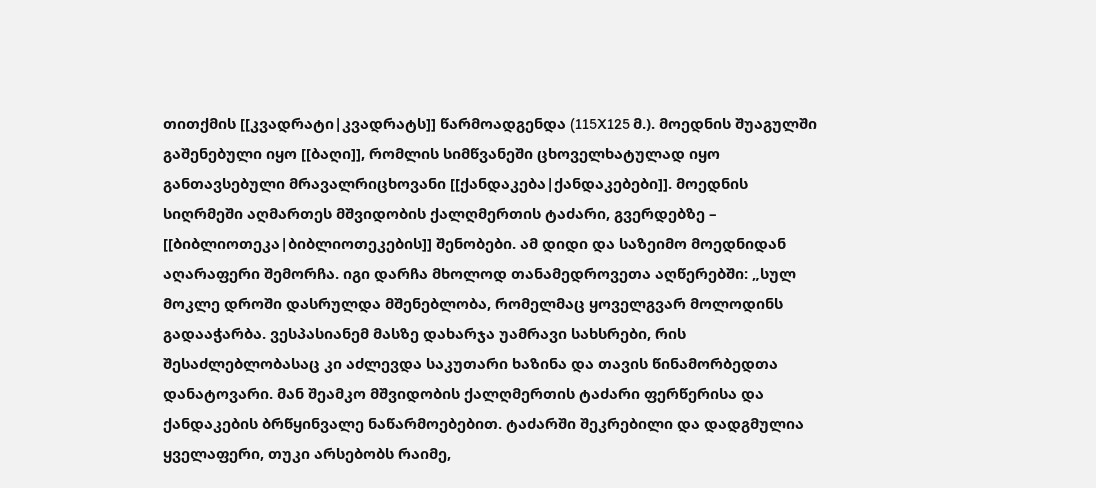თითქმის [[კვადრატი|კვადრატს]] წარმოადგენდა (115X125 მ.). მოედნის შუაგულში გაშენებული იყო [[ბაღი]], რომლის სიმწვანეში ცხოველხატულად იყო განთავსებული მრავალრიცხოვანი [[ქანდაკება|ქანდაკებები]]. მოედნის სიღრმეში აღმართეს მშვიდობის ქალღმერთის ტაძარი, გვერდებზე – [[ბიბლიოთეკა|ბიბლიოთეკების]] შენობები. ამ დიდი და საზეიმო მოედნიდან აღარაფერი შემორჩა. იგი დარჩა მხოლოდ თანამედროვეთა აღწერებში: „სულ მოკლე დროში დასრულდა მშენებლობა, რომელმაც ყოველგვარ მოლოდინს გადააჭარბა. ვესპასიანემ მასზე დახარჯა უამრავი სახსრები, რის შესაძლებლობასაც კი აძლევდა საკუთარი ხაზინა და თავის წინამორბედთა დანატოვარი. მან შეამკო მშვიდობის ქალღმერთის ტაძარი ფერწერისა და ქანდაკების ბრწყინვალე ნაწარმოებებით. ტაძარში შეკრებილი და დადგმულია ყველაფერი, თუკი არსებობს რაიმე,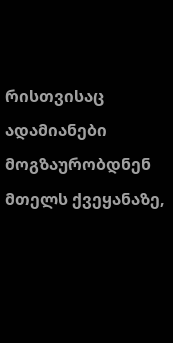რისთვისაც ადამიანები მოგზაურობდნენ მთელს ქვეყანაზე,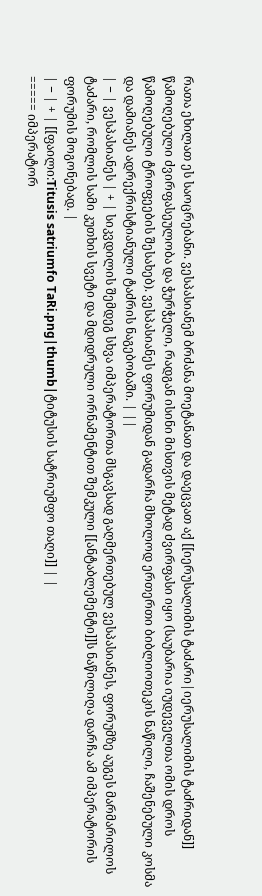რათა ეხილათ ეს საოცრებანი. ვესპასიანემ ბრძანა მოეტანათ და დაეცვათ აქ [[იერუსალიმის ტაძარი|იერუსალიმის ტაძრიდან]] წამოღებული ძვირფასეულობა და ჭურჭელი, რადგან ისინი მისთვის მეტად ძვირფასი იყო (საუბარია იუდეველთა ომის დროს წამოღებული ტროფეების შესახებ). ვესპასიანეს ფორუმიდან გადარჩა მხოლოდ ერთერთი ბიბლიოთეკის ნაწილი, ჩაშენებული კოსმა და დამიანეს ადრექრისტიანული ტაძრის ნაგებობაში. | ||
| − | ვესპასიანეს | + | სიკვდილის შემდეგ სხვა იმპერატორთა მსგავსად გაღმერთებულ ვესპასიანეს, ფორუმზე აუგეს მარმარილოს ტაძარი, რომლის სამი კუთხის სვეტი და მდიდრული ორნამენტით შემკული [[ანტაბლემენტი]]ს ნაწილიღა დარჩა ამ იმპერატორის ფორუმის მოგონებად. |
| − | + | [[ფაილი:Titusis satriumfo TaRi.png|thumb|ტიტუსის სატრიუმფო თაღი]] | |
===== იმპერატორ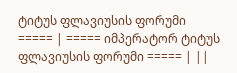ტიტუს ფლავიუსის ფორუმი ===== | ===== იმპერატორ ტიტუს ფლავიუსის ფორუმი ===== | ||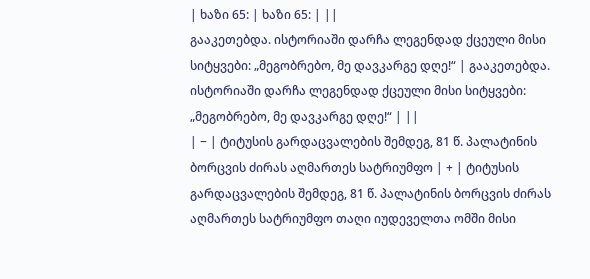| ხაზი 65: | ხაზი 65: | ||
გააკეთებდა. ისტორიაში დარჩა ლეგენდად ქცეული მისი სიტყვები: „მეგობრებო, მე დავკარგე დღე!“ | გააკეთებდა. ისტორიაში დარჩა ლეგენდად ქცეული მისი სიტყვები: „მეგობრებო, მე დავკარგე დღე!“ | ||
| − | ტიტუსის გარდაცვალების შემდეგ, 81 წ. პალატინის ბორცვის ძირას აღმართეს სატრიუმფო | + | ტიტუსის გარდაცვალების შემდეგ, 81 წ. პალატინის ბორცვის ძირას აღმართეს სატრიუმფო თაღი იუდეველთა ომში მისი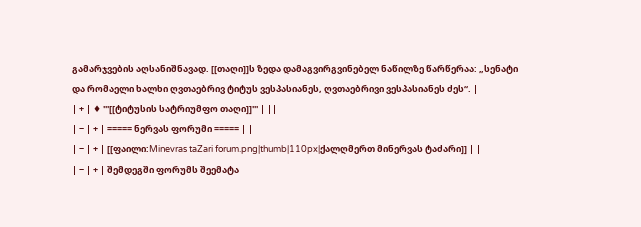გამარჯვების აღსანიშნავად. [[თაღი]]ს ზედა დამაგვირგვინებელ ნაწილზე წარწერაა: „სენატი და რომაელი ხალხი ღვთაებრივ ტიტუს ვესპასიანეს, ღვთაებრივი ვესპასიანეს ძეს“. |
| + | ♦ '''[[ტიტუსის სატრიუმფო თაღი]]''' | ||
| − | + | ===== ნერვას ფორუმი ===== | |
| − | + | [[ფაილი:Minevras taZari forum.png|thumb|110px|ქალღმერთ მინერვას ტაძარი]] | |
| − | + | შემდეგში ფორუმს შეემატა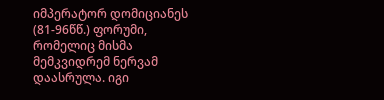იმპერატორ დომიციანეს (81-96წწ.) ფორუმი, რომელიც მისმა მემკვიდრემ ნერვამ დაასრულა. იგი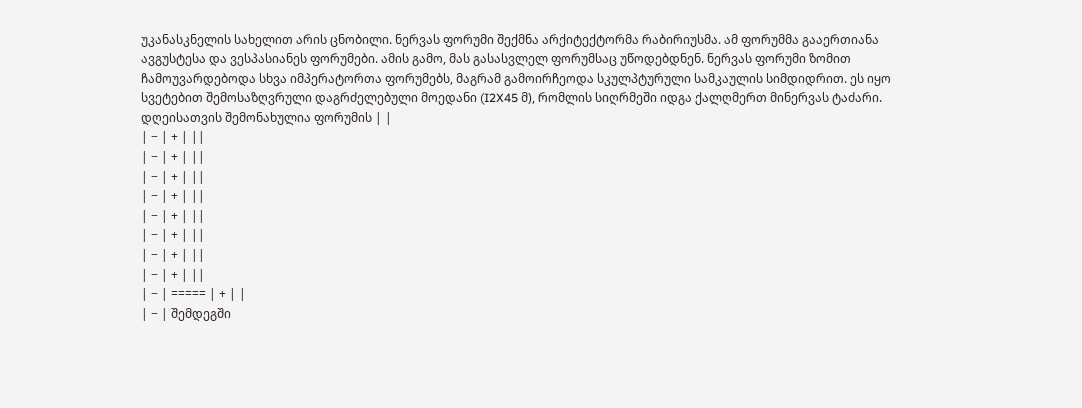უკანასკნელის სახელით არის ცნობილი. ნერვას ფორუმი შექმნა არქიტექტორმა რაბირიუსმა. ამ ფორუმმა გააერთიანა ავგუსტესა და ვესპასიანეს ფორუმები. ამის გამო, მას გასასვლელ ფორუმსაც უწოდებდნენ. ნერვას ფორუმი ზომით ჩამოუვარდებოდა სხვა იმპერატორთა ფორუმებს, მაგრამ გამოირჩეოდა სკულპტურული სამკაულის სიმდიდრით. ეს იყო სვეტებით შემოსაზღვრული დაგრძელებული მოედანი (I2X45 მ), რომლის სიღრმეში იდგა ქალღმერთ მინერვას ტაძარი. დღეისათვის შემონახულია ფორუმის | |
| − | + | ||
| − | + | ||
| − | + | ||
| − | + | ||
| − | + | ||
| − | + | ||
| − | + | ||
| − | + | ||
| − | ===== | + | |
| − | შემდეგში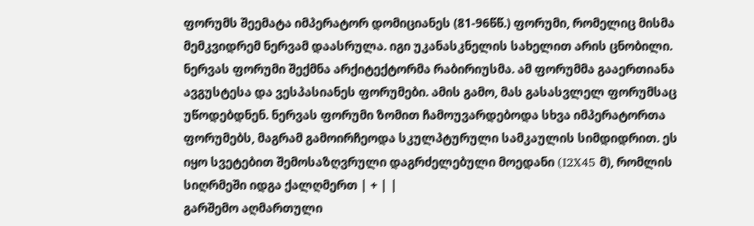ფორუმს შეემატა იმპერატორ დომიციანეს (81-96წწ.) ფორუმი, რომელიც მისმა მემკვიდრემ ნერვამ დაასრულა. იგი უკანასკნელის სახელით არის ცნობილი. ნერვას ფორუმი შექმნა არქიტექტორმა რაბირიუსმა. ამ ფორუმმა გააერთიანა ავგუსტესა და ვესპასიანეს ფორუმები. ამის გამო, მას გასასვლელ ფორუმსაც უწოდებდნენ. ნერვას ფორუმი ზომით ჩამოუვარდებოდა სხვა იმპერატორთა ფორუმებს, მაგრამ გამოირჩეოდა სკულპტურული სამკაულის სიმდიდრით. ეს იყო სვეტებით შემოსაზღვრული დაგრძელებული მოედანი (I2X45 მ), რომლის სიღრმეში იდგა ქალღმერთ | + | |
გარშემო აღმართული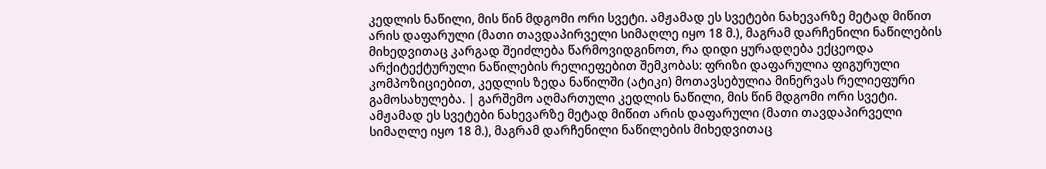კედლის ნაწილი, მის წინ მდგომი ორი სვეტი. ამჟამად ეს სვეტები ნახევარზე მეტად მიწით არის დაფარული (მათი თავდაპირველი სიმაღლე იყო 18 მ.), მაგრამ დარჩენილი ნაწილების მიხედვითაც კარგად შეიძლება წარმოვიდგინოთ, რა დიდი ყურადღება ექცეოდა არქიტექტურული ნაწილების რელიეფებით შემკობას: ფრიზი დაფარულია ფიგურული კომპოზიციებით, კედლის ზედა ნაწილში (ატიკი) მოთავსებულია მინერვას რელიეფური გამოსახულება. | გარშემო აღმართული კედლის ნაწილი, მის წინ მდგომი ორი სვეტი. ამჟამად ეს სვეტები ნახევარზე მეტად მიწით არის დაფარული (მათი თავდაპირველი სიმაღლე იყო 18 მ.), მაგრამ დარჩენილი ნაწილების მიხედვითაც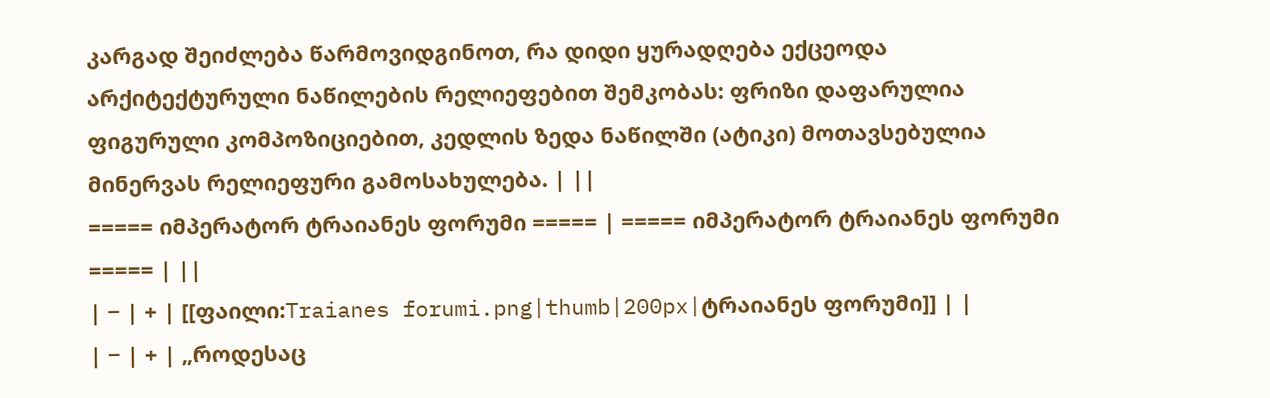კარგად შეიძლება წარმოვიდგინოთ, რა დიდი ყურადღება ექცეოდა არქიტექტურული ნაწილების რელიეფებით შემკობას: ფრიზი დაფარულია ფიგურული კომპოზიციებით, კედლის ზედა ნაწილში (ატიკი) მოთავსებულია მინერვას რელიეფური გამოსახულება. | ||
===== იმპერატორ ტრაიანეს ფორუმი ===== | ===== იმპერატორ ტრაიანეს ფორუმი ===== | ||
| − | + | [[ფაილი:Traianes forumi.png|thumb|200px|ტრაიანეს ფორუმი]] | |
| − | + | „როდესაც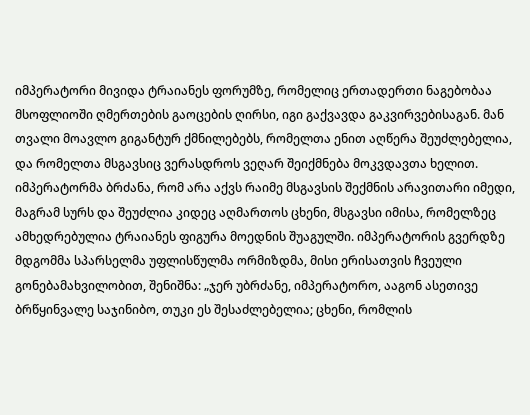იმპერატორი მივიდა ტრაიანეს ფორუმზე, რომელიც ერთადერთი ნაგებობაა მსოფლიოში ღმერთების გაოცების ღირსი, იგი გაქვავდა გაკვირვებისაგან. მან თვალი მოავლო გიგანტურ ქმნილებებს, რომელთა ენით აღწერა შეუძლებელია, და რომელთა მსგავსიც ვერასდროს ვეღარ შეიქმნება მოკვდავთა ხელით. იმპერატორმა ბრძანა, რომ არა აქვს რაიმე მსგავსის შექმნის არავითარი იმედი, მაგრამ სურს და შეუძლია კიდეც აღმართოს ცხენი, მსგავსი იმისა, რომელზეც ამხედრებულია ტრაიანეს ფიგურა მოედნის შუაგულში. იმპერატორის გვერდზე მდგომმა სპარსელმა უფლისწულმა ორმიზდმა, მისი ერისათვის ჩვეული გონებამახვილობით, შენიშნა: „ჯერ უბრძანე, იმპერატორო, ააგონ ასეთივე ბრწყინვალე საჯინიბო, თუკი ეს შესაძლებელია; ცხენი, რომლის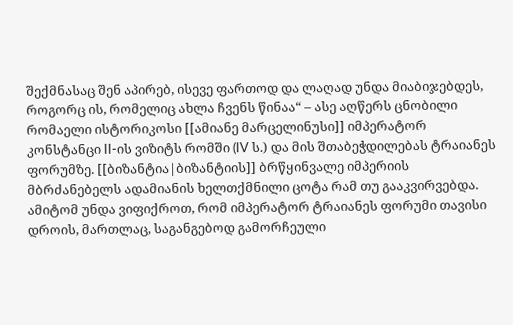შექმნასაც შენ აპირებ, ისევე ფართოდ და ლაღად უნდა მიაბიჯებდეს, როგორც ის, რომელიც ახლა ჩვენს წინაა“ – ასე აღწერს ცნობილი რომაელი ისტორიკოსი [[ამიანე მარცელინუსი]] იმპერატორ კონსტანცი II-ის ვიზიტს რომში (IV ს.) და მის შთაბეჭდილებას ტრაიანეს ფორუმზე. [[ბიზანტია|ბიზანტიის]] ბრწყინვალე იმპერიის მბრძანებელს ადამიანის ხელთქმნილი ცოტა რამ თუ გააკვირვებდა. ამიტომ უნდა ვიფიქროთ, რომ იმპერატორ ტრაიანეს ფორუმი თავისი დროის, მართლაც, საგანგებოდ გამორჩეული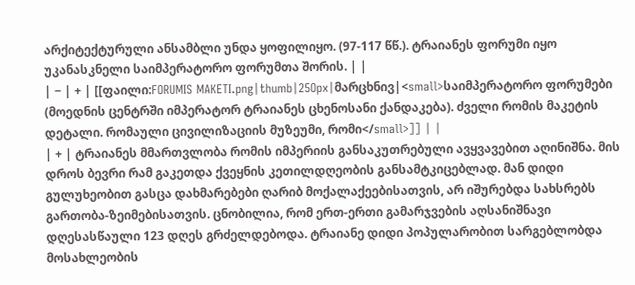არქიტექტურული ანსამბლი უნდა ყოფილიყო. (97-117 წწ.). ტრაიანეს ფორუმი იყო უკანასკნელი საიმპერატორო ფორუმთა შორის. | |
| − | + | [[ფაილი:FORUMIS MAKETI.png|thumb|25Opx|მარცხნივ|<small>საიმპერატორო ფორუმები (მოედნის ცენტრში იმპერატორ ტრაიანეს ცხენოსანი ქანდაკება). ძველი რომის მაკეტის დეტალი. რომაული ცივილიზაციის მუზეუმი, რომი</small>]] | |
| + | ტრაიანეს მმართვლობა რომის იმპერიის განსაკუთრებული ავყვავებით აღინიშნა. მის დროს ბევრი რამ გაკეთდა ქვეყნის კეთილდღეობის განსამტკიცებლად. მან დიდი გულუხეობით გასცა დახმარებები ღარიბ მოქალაქეებისათვის, არ იშურებდა სახსრებს გართობა-ზეიმებისათვის. ცნობილია, რომ ერთ-ერთი გამარჯვების აღსანიშნავი დღესასწაული 123 დღეს გრძელდებოდა. ტრაიანე დიდი პოპულარობით სარგებლობდა მოსახლეობის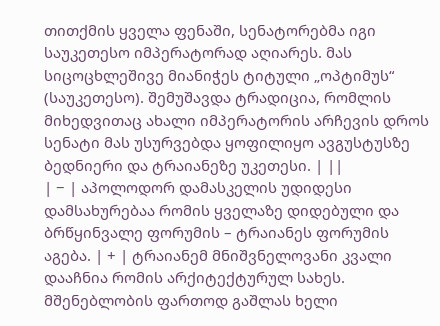თითქმის ყველა ფენაში, სენატორებმა იგი საუკეთესო იმპერატორად აღიარეს. მას სიცოცხლეშივე მიანიჭეს ტიტული „ოპტიმუს“ (საუკეთესო). შემუშავდა ტრადიცია, რომლის მიხედვითაც ახალი იმპერატორის არჩევის დროს სენატი მას უსურვებდა ყოფილიყო ავგუსტუსზე ბედნიერი და ტრაიანეზე უკეთესი. | ||
| − | აპოლოდორ დამასკელის უდიდესი დამსახურებაა რომის ყველაზე დიდებული და ბრწყინვალე ფორუმის – ტრაიანეს ფორუმის აგება. | + | ტრაიანემ მნიშვნელოვანი კვალი დააჩნია რომის არქიტექტურულ სახეს. მშენებლობის ფართოდ გაშლას ხელი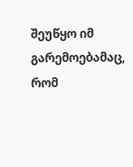შეუწყო იმ გარემოებამაც, რომ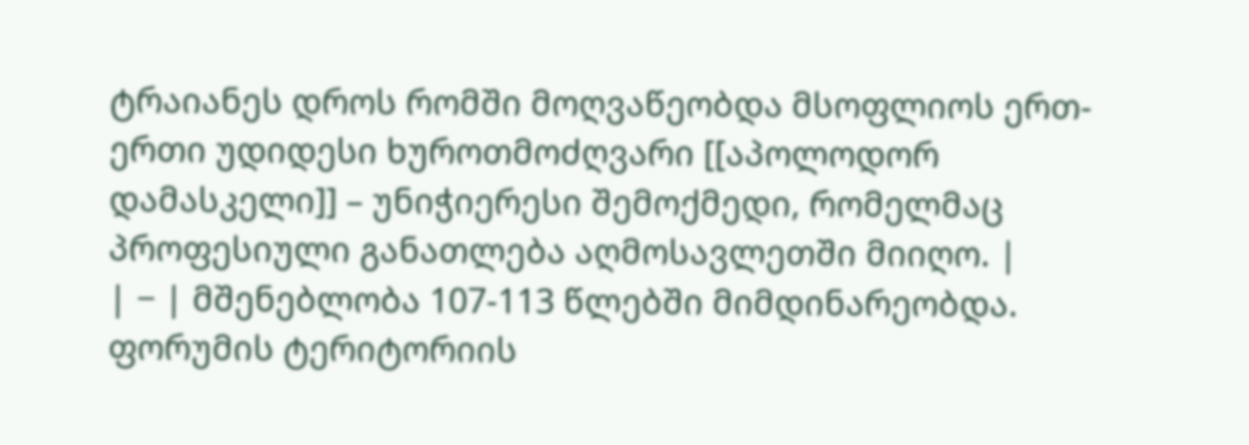ტრაიანეს დროს რომში მოღვაწეობდა მსოფლიოს ერთ-ერთი უდიდესი ხუროთმოძღვარი [[აპოლოდორ დამასკელი]] – უნიჭიერესი შემოქმედი, რომელმაც პროფესიული განათლება აღმოსავლეთში მიიღო. |
| − | მშენებლობა 107-113 წლებში მიმდინარეობდა. ფორუმის ტერიტორიის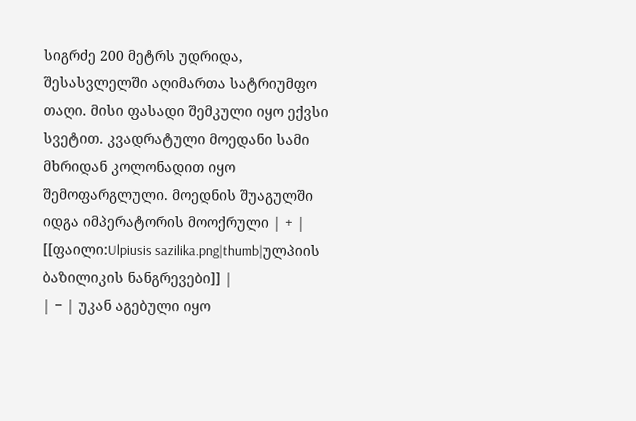სიგრძე 200 მეტრს უდრიდა, შესასვლელში აღიმართა სატრიუმფო თაღი. მისი ფასადი შემკული იყო ექვსი სვეტით. კვადრატული მოედანი სამი მხრიდან კოლონადით იყო შემოფარგლული. მოედნის შუაგულში იდგა იმპერატორის მოოქრული | + | [[ფაილი:Ulpiusis sazilika.png|thumb|ულპიის ბაზილიკის ნანგრევები]] |
| − | უკან აგებული იყო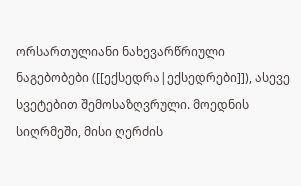ორსართულიანი ნახევარწრიული ნაგებობები ([[ექსედრა|ექსედრები]]), ასევე სვეტებით შემოსაზღვრული. მოედნის სიღრმეში, მისი ღერძის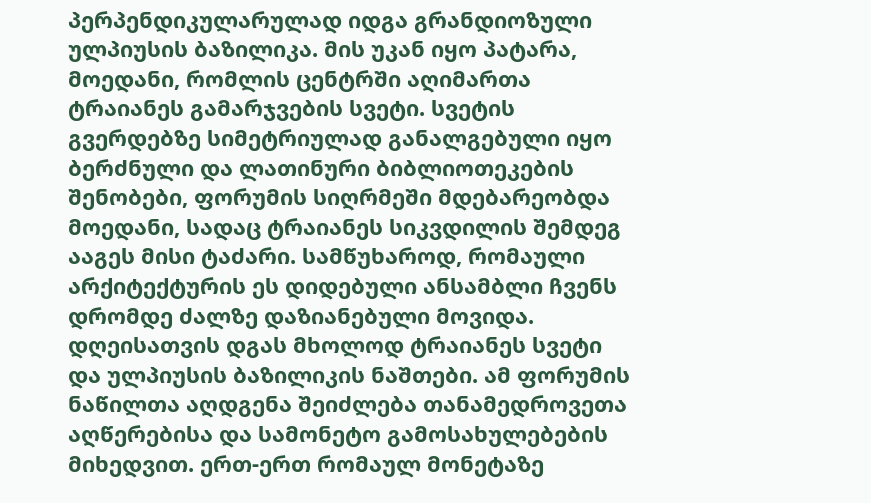პერპენდიკულარულად იდგა გრანდიოზული ულპიუსის ბაზილიკა. მის უკან იყო პატარა, მოედანი, რომლის ცენტრში აღიმართა ტრაიანეს გამარჯვების სვეტი. სვეტის გვერდებზე სიმეტრიულად განალგებული იყო ბერძნული და ლათინური ბიბლიოთეკების შენობები, ფორუმის სიღრმეში მდებარეობდა მოედანი, სადაც ტრაიანეს სიკვდილის შემდეგ ააგეს მისი ტაძარი. სამწუხაროდ, რომაული არქიტექტურის ეს დიდებული ანსამბლი ჩვენს დრომდე ძალზე დაზიანებული მოვიდა. დღეისათვის დგას მხოლოდ ტრაიანეს სვეტი და ულპიუსის ბაზილიკის ნაშთები. ამ ფორუმის ნაწილთა აღდგენა შეიძლება თანამედროვეთა აღწერებისა და სამონეტო გამოსახულებების მიხედვით. ერთ-ერთ რომაულ მონეტაზე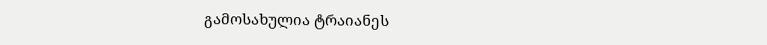გამოსახულია ტრაიანეს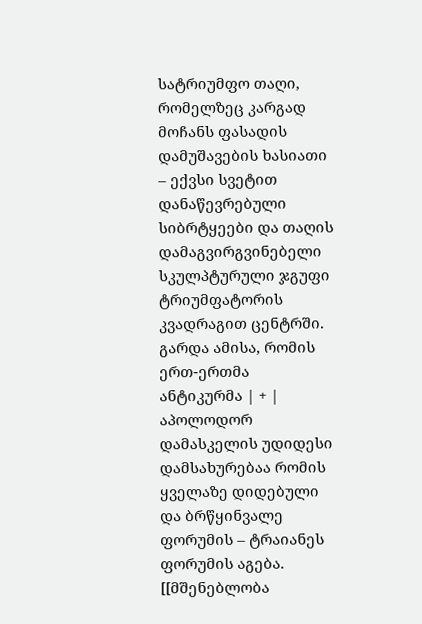სატრიუმფო თაღი, რომელზეც კარგად მოჩანს ფასადის დამუშავების ხასიათი – ექვსი სვეტით დანაწევრებული სიბრტყეები და თაღის დამაგვირგვინებელი სკულპტურული ჯგუფი ტრიუმფატორის კვადრაგით ცენტრში. გარდა ამისა, რომის ერთ-ერთმა ანტიკურმა | + | აპოლოდორ დამასკელის უდიდესი დამსახურებაა რომის ყველაზე დიდებული და ბრწყინვალე ფორუმის – ტრაიანეს ფორუმის აგება. [[მშენებლობა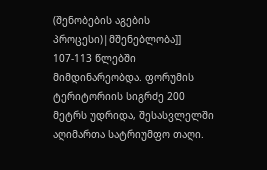(შენობების აგების პროცესი)|მშენებლობა]] 107-113 წლებში მიმდინარეობდა. ფორუმის ტერიტორიის სიგრძე 200 მეტრს უდრიდა, შესასვლელში აღიმართა სატრიუმფო თაღი.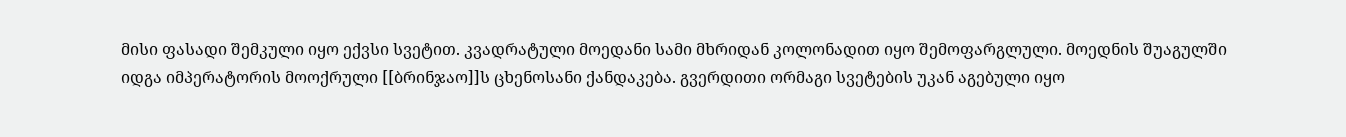მისი ფასადი შემკული იყო ექვსი სვეტით. კვადრატული მოედანი სამი მხრიდან კოლონადით იყო შემოფარგლული. მოედნის შუაგულში იდგა იმპერატორის მოოქრული [[ბრინჯაო]]ს ცხენოსანი ქანდაკება. გვერდითი ორმაგი სვეტების უკან აგებული იყო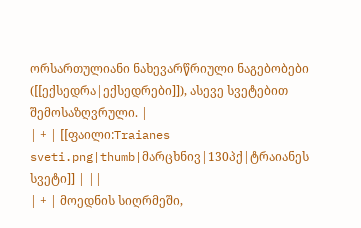ორსართულიანი ნახევარწრიული ნაგებობები ([[ექსედრა|ექსედრები]]), ასევე სვეტებით შემოსაზღვრული. |
| + | [[ფაილი:Traianes sveti.png|thumb|მარცხნივ|130პქ|ტრაიანეს სვეტი]] | ||
| + | მოედნის სიღრმეში,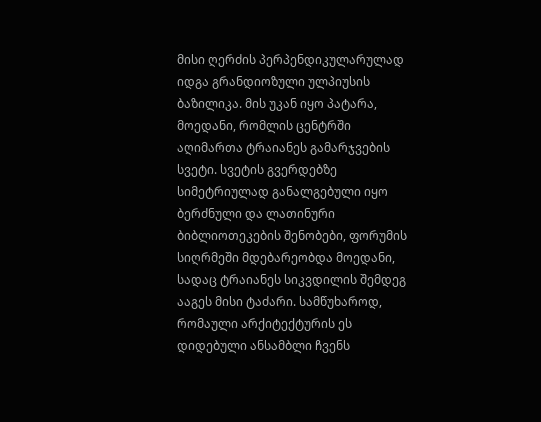მისი ღერძის პერპენდიკულარულად იდგა გრანდიოზული ულპიუსის ბაზილიკა. მის უკან იყო პატარა, მოედანი, რომლის ცენტრში აღიმართა ტრაიანეს გამარჯვების სვეტი. სვეტის გვერდებზე სიმეტრიულად განალგებული იყო ბერძნული და ლათინური ბიბლიოთეკების შენობები, ფორუმის სიღრმეში მდებარეობდა მოედანი, სადაც ტრაიანეს სიკვდილის შემდეგ ააგეს მისი ტაძარი. სამწუხაროდ, რომაული არქიტექტურის ეს დიდებული ანსამბლი ჩვენს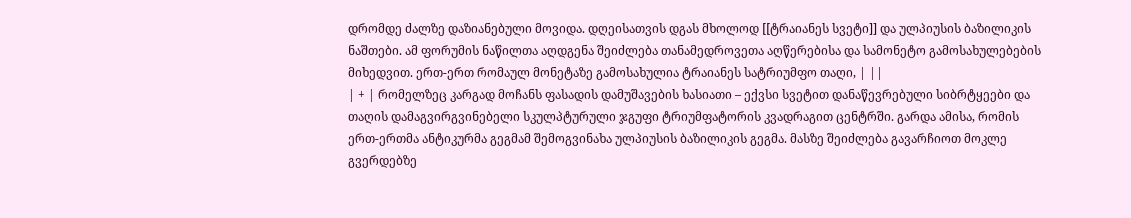დრომდე ძალზე დაზიანებული მოვიდა. დღეისათვის დგას მხოლოდ [[ტრაიანეს სვეტი]] და ულპიუსის ბაზილიკის ნაშთები. ამ ფორუმის ნაწილთა აღდგენა შეიძლება თანამედროვეთა აღწერებისა და სამონეტო გამოსახულებების მიხედვით. ერთ-ერთ რომაულ მონეტაზე გამოსახულია ტრაიანეს სატრიუმფო თაღი, | ||
| + | რომელზეც კარგად მოჩანს ფასადის დამუშავების ხასიათი – ექვსი სვეტით დანაწევრებული სიბრტყეები და თაღის დამაგვირგვინებელი სკულპტურული ჯგუფი ტრიუმფატორის კვადრაგით ცენტრში. გარდა ამისა, რომის ერთ-ერთმა ანტიკურმა გეგმამ შემოგვინახა ულპიუსის ბაზილიკის გეგმა. მასზე შეიძლება გავარჩიოთ მოკლე გვერდებზე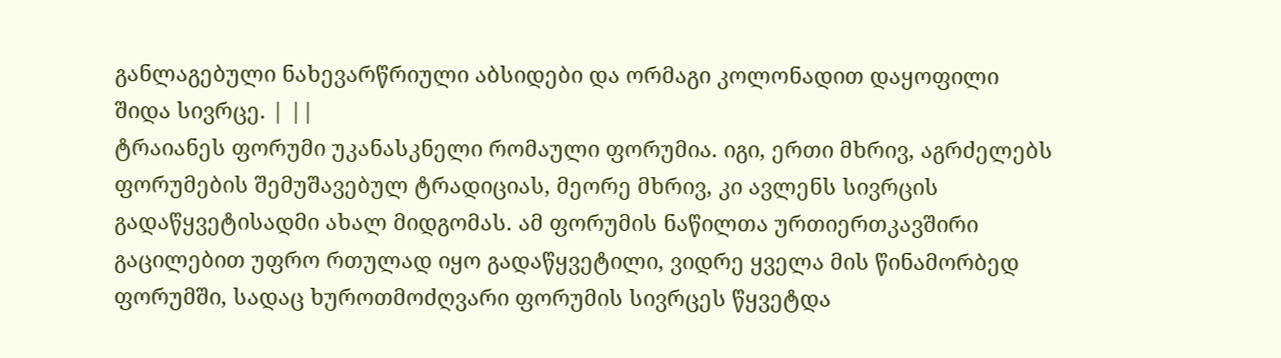განლაგებული ნახევარწრიული აბსიდები და ორმაგი კოლონადით დაყოფილი შიდა სივრცე. | ||
ტრაიანეს ფორუმი უკანასკნელი რომაული ფორუმია. იგი, ერთი მხრივ, აგრძელებს ფორუმების შემუშავებულ ტრადიციას, მეორე მხრივ, კი ავლენს სივრცის გადაწყვეტისადმი ახალ მიდგომას. ამ ფორუმის ნაწილთა ურთიერთკავშირი გაცილებით უფრო რთულად იყო გადაწყვეტილი, ვიდრე ყველა მის წინამორბედ ფორუმში, სადაც ხუროთმოძღვარი ფორუმის სივრცეს წყვეტდა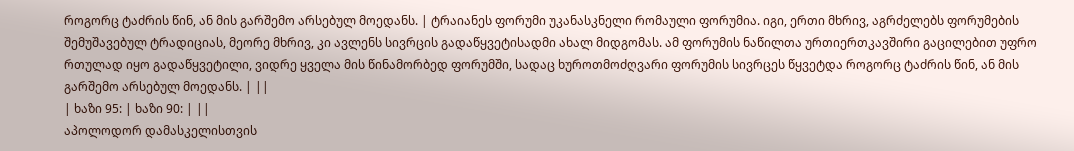როგორც ტაძრის წინ, ან მის გარშემო არსებულ მოედანს. | ტრაიანეს ფორუმი უკანასკნელი რომაული ფორუმია. იგი, ერთი მხრივ, აგრძელებს ფორუმების შემუშავებულ ტრადიციას, მეორე მხრივ, კი ავლენს სივრცის გადაწყვეტისადმი ახალ მიდგომას. ამ ფორუმის ნაწილთა ურთიერთკავშირი გაცილებით უფრო რთულად იყო გადაწყვეტილი, ვიდრე ყველა მის წინამორბედ ფორუმში, სადაც ხუროთმოძღვარი ფორუმის სივრცეს წყვეტდა როგორც ტაძრის წინ, ან მის გარშემო არსებულ მოედანს. | ||
| ხაზი 95: | ხაზი 90: | ||
აპოლოდორ დამასკელისთვის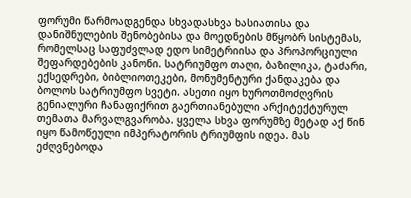ფორუმი წარმოადგენდა სხვადასხვა ხასიათისა და დანიშნულების შენობებისა და მოედნების მწყობრ სისტემას, რომელსაც საფუძვლად ედო სიმეტრიისა და პროპორციული შეფარდებების კანონი. სატრიუმფო თაღი, ბაზილიკა, ტაძარი, ექსედრები, ბიბლიოთეკები, მონუმენტური ქანდაკება და ბოლოს სატრიუმფო სვეტი. ასეთი იყო ხუროთმოძღვრის გენიალური ჩანაფიქრით გაერთიანებული არქიტექტურულ თემათა მარვალგვარობა. ყველა სხვა ფორუმზე მეტად აქ წინ იყო წამოწეული იმპერატორის ტრიუმფის იდეა. მას ეძღვნებოდა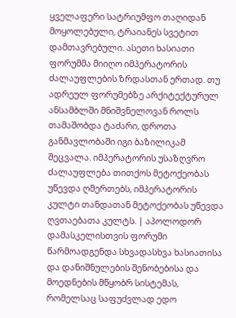ყველაფერი სატრიუმფო თაღიდან მოყოლებული, ტრაიანეს სვეტით დამთავრებული. ასეთი ხასიათი ფორუმმა მიიღო იმპერატორის ძალაუფლების ზრდასთან ერთად. თუ ადრეულ ფორუმებზე არქიტექტურულ ანსამბლში მნიშვნელოვან როლს თამაშობდა ტაძარი, დროთა განმავლობაში იგი ბაზილიკამ შეცვალა. იმპერატორის უსაზღვრო ძალაუფლება თითქოს მეტოქეობას უწევდა ღმერთებს, იმპერატორის კულტი თანდათან მეტოქეობას უწევდა ღვთაებათა კულტს. | აპოლოდორ დამასკელისთვის ფორუმი წარმოადგენდა სხვადასხვა ხასიათისა და დანიშნულების შენობებისა და მოედნების მწყობრ სისტემას, რომელსაც საფუძვლად ედო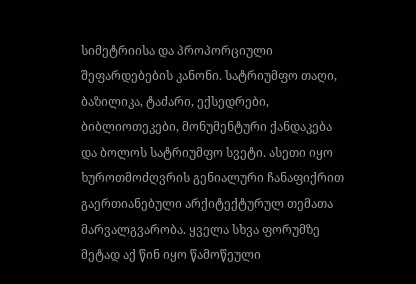სიმეტრიისა და პროპორციული შეფარდებების კანონი. სატრიუმფო თაღი, ბაზილიკა, ტაძარი, ექსედრები, ბიბლიოთეკები, მონუმენტური ქანდაკება და ბოლოს სატრიუმფო სვეტი. ასეთი იყო ხუროთმოძღვრის გენიალური ჩანაფიქრით გაერთიანებული არქიტექტურულ თემათა მარვალგვარობა. ყველა სხვა ფორუმზე მეტად აქ წინ იყო წამოწეული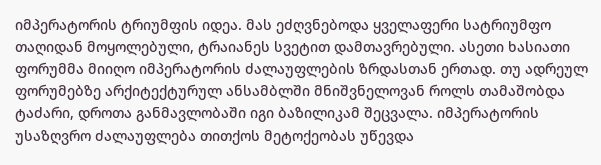იმპერატორის ტრიუმფის იდეა. მას ეძღვნებოდა ყველაფერი სატრიუმფო თაღიდან მოყოლებული, ტრაიანეს სვეტით დამთავრებული. ასეთი ხასიათი ფორუმმა მიიღო იმპერატორის ძალაუფლების ზრდასთან ერთად. თუ ადრეულ ფორუმებზე არქიტექტურულ ანსამბლში მნიშვნელოვან როლს თამაშობდა ტაძარი, დროთა განმავლობაში იგი ბაზილიკამ შეცვალა. იმპერატორის უსაზღვრო ძალაუფლება თითქოს მეტოქეობას უწევდა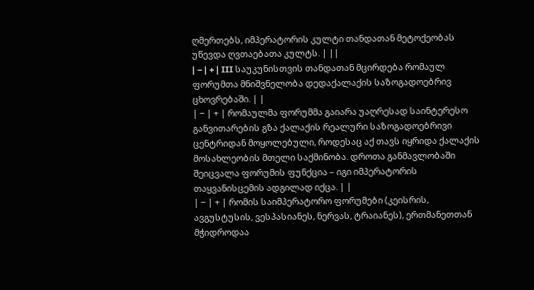ღმერთებს, იმპერატორის კულტი თანდათან მეტოქეობას უწევდა ღვთაებათა კულტს. | ||
| − | + | III საუკუნისთვის თანდათან მცირდება რომაულ ფორუმთა მნიშვნელობა დედაქალაქის საზოგადოებრივ ცხოვრებაში. | |
| − | + | რომაულმა ფორუმმა გაიარა უაღრესად საინტერესო განვითარების გზა ქალაქის რეალური საზოგადოებრივი ცენტრიდან მოყოლებული, როდესაც აქ თავს იყრიდა ქალაქის მოსახლეობის მთელი საქმინობა. დროთა განმავლობაში შეიცვალა ფორუმის ფუნქცია – იგი იმპერატორის თაყვანისცემის ადგილად იქცა. | |
| − | + | რომის საიმპერატორო ფორუმები (კეისრის, ავგუსტუსის, ვესპასიანეს, ნერვას, ტრაიანეს), ერთმანეთთან მჭიდროდაა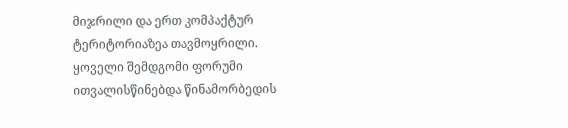მიჯრილი და ერთ კომპაქტურ ტერიტორიაზეა თავმოყრილი. ყოველი შემდგომი ფორუმი ითვალისწინებდა წინამორბედის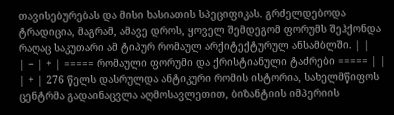თავისებურებას და მისი ხასიათის სპეციფიკას. გრძელდებოდა ტრადიცია, მაგრამ, ამავე დროს, ყოველ შემდეგომ ფორუმს შეჰქონდა რაღაც საკუთარი ამ ტიპურ რომაულ არქიტექტურულ ანსამბლში. | |
| − | + | ===== რომაული ფორუმი და ქრისტიანული ტაძრები ===== | |
| + | 276 წელს დასრულდა ანტიკური რომის ისტორია, სახელმწიფოს ცენტრმა გადაინაცვლა აღმოსავლეთით, ბიზანტიის იმპერიის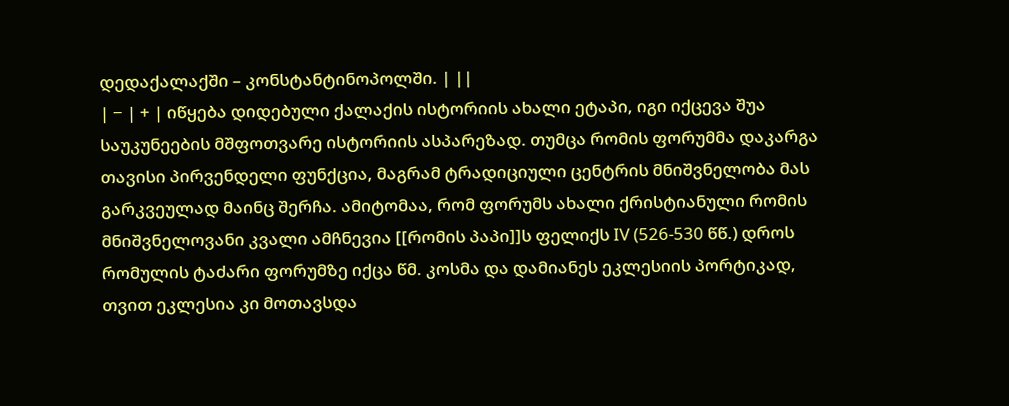დედაქალაქში – კონსტანტინოპოლში. | ||
| − | + | იწყება დიდებული ქალაქის ისტორიის ახალი ეტაპი, იგი იქცევა შუა საუკუნეების მშფოთვარე ისტორიის ასპარეზად. თუმცა რომის ფორუმმა დაკარგა თავისი პირვენდელი ფუნქცია, მაგრამ ტრადიციული ცენტრის მნიშვნელობა მას გარკვეულად მაინც შერჩა. ამიტომაა, რომ ფორუმს ახალი ქრისტიანული რომის მნიშვნელოვანი კვალი ამჩნევია [[რომის პაპი]]ს ფელიქს IV (526-530 წწ.) დროს რომულის ტაძარი ფორუმზე იქცა წმ. კოსმა და დამიანეს ეკლესიის პორტიკად, თვით ეკლესია კი მოთავსდა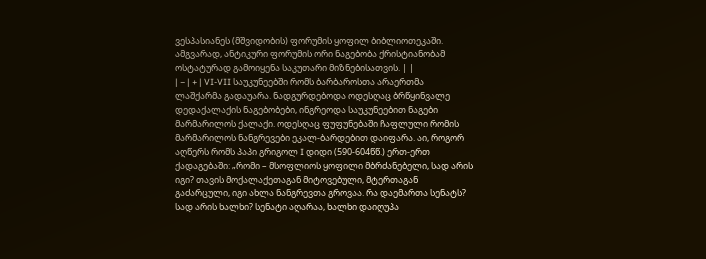ვესპასიანეს (მშვიდობის) ფორუმის ყოფილ ბიბლიოთეკაში. ამგვარად, ანტიკური ფორუმის ორი ნაგებობა ქრისტიანობამ ოსტატურად გამოიყენა საკუთარი მიზნებისათვის. | |
| − | + | VI-VII საუკუნეებში რომს ბარბაროსთა არაერთმა ლაშქარმა გადაუარა. ნადგურდებოდა ოდესღაც ბრწყინვალე დედაქალაქის ნაგებობები, ინგრეოდა საუკუნეებით ნაგები მარმარილოს ქალაქი. ოდესღაც ფუფუნებაში ჩაფლული რომის მარმარილოს ნანგრევები ეკალ-ბარდებით დაიფარა. აი, როგორ აღწერს რომს პაპი გრიგოლ I დიდი (590-604წწ.) ერთ-ერთ ქადაგებაში: „რომი – მსოფლიოს ყოფილი მბრძანებელი, სად არის იგი? თავის მოქალაქეთაგან მიტოვებული, მტერთაგან გაძარცული, იგი ახლა ნანგრევთა გროვაა. რა დაემართა სენატს? სად არის ხალხი? სენატი აღარაა, ხალხი დაიღუპა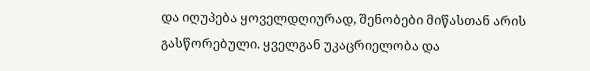და იღუპება ყოველდღიურად, შენობები მიწასთან არის გასწორებული. ყველგან უკაცრიელობა და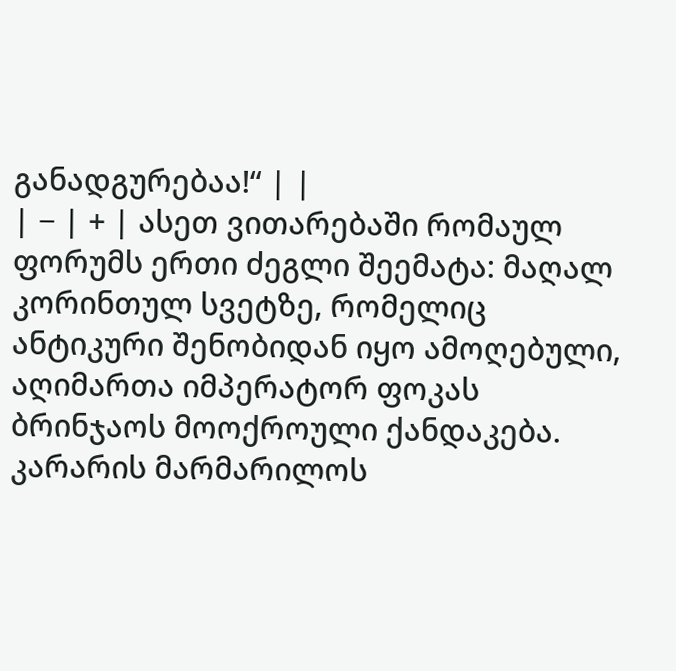განადგურებაა!“ | |
| − | + | ასეთ ვითარებაში რომაულ ფორუმს ერთი ძეგლი შეემატა: მაღალ კორინთულ სვეტზე, რომელიც ანტიკური შენობიდან იყო ამოღებული, აღიმართა იმპერატორ ფოკას ბრინჯაოს მოოქროული ქანდაკება. კარარის მარმარილოს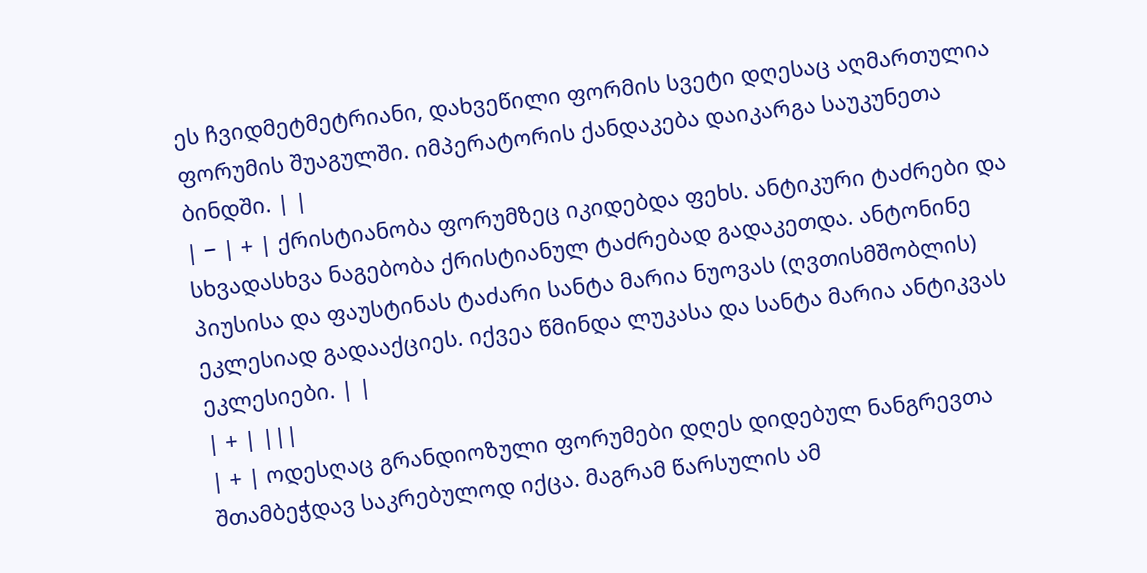ეს ჩვიდმეტმეტრიანი, დახვეწილი ფორმის სვეტი დღესაც აღმართულია ფორუმის შუაგულში. იმპერატორის ქანდაკება დაიკარგა საუკუნეთა ბინდში. | |
| − | + | ქრისტიანობა ფორუმზეც იკიდებდა ფეხს. ანტიკური ტაძრები და სხვადასხვა ნაგებობა ქრისტიანულ ტაძრებად გადაკეთდა. ანტონინე პიუსისა და ფაუსტინას ტაძარი სანტა მარია ნუოვას (ღვთისმშობლის) ეკლესიად გადააქციეს. იქვეა წმინდა ლუკასა და სანტა მარია ანტიკვას ეკლესიები. | |
| + | |||
| + | ოდესღაც გრანდიოზული ფორუმები დღეს დიდებულ ნანგრევთა შთამბეჭდავ საკრებულოდ იქცა. მაგრამ წარსულის ამ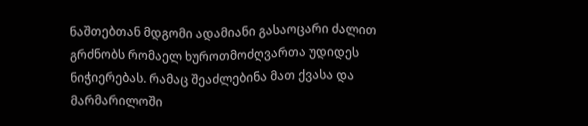ნაშთებთან მდგომი ადამიანი გასაოცარი ძალით გრძნობს რომაელ ხუროთმოძღვართა უდიდეს ნიჭიერებას. რამაც შეაძლებინა მათ ქვასა და მარმარილოში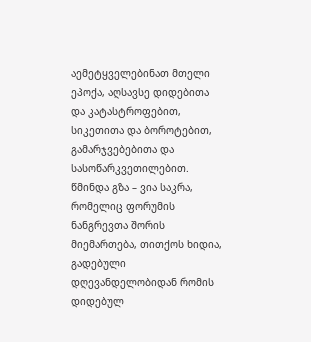აემეტყველებინათ მთელი ეპოქა, აღსავსე დიდებითა და კატასტროფებით, სიკეთითა და ბოროტებით, გამარჯვებებითა და სასოწარკვეთილებით. წმინდა გზა – ვია საკრა, რომელიც ფორუმის ნანგრევთა შორის მიემართება, თითქოს ხიდია, გადებული დღევანდელობიდან რომის დიდებულ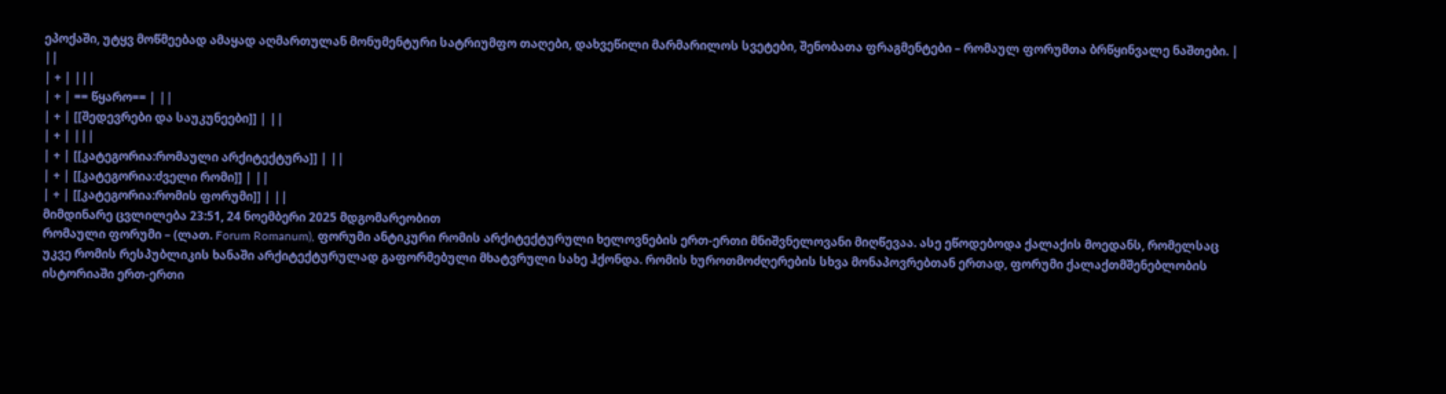ეპოქაში, უტყვ მოწმეებად ამაყად აღმართულან მონუმენტური სატრიუმფო თაღები, დახვეწილი მარმარილოს სვეტები, შენობათა ფრაგმენტები – რომაულ ფორუმთა ბრწყინვალე ნაშთები. | ||
| + | |||
| + | == წყარო== | ||
| + | [[შედევრები და საუკუნეები]] | ||
| + | |||
| + | [[კატეგორია:რომაული არქიტექტურა]] | ||
| + | [[კატეგორია:ძველი რომი]] | ||
| + | [[კატეგორია:რომის ფორუმი]] | ||
მიმდინარე ცვლილება 23:51, 24 ნოემბერი 2025 მდგომარეობით
რომაული ფორუმი – (ლათ. Forum Romanum), ფორუმი ანტიკური რომის არქიტექტურული ხელოვნების ერთ-ერთი მნიშვნელოვანი მიღწევაა. ასე ეწოდებოდა ქალაქის მოედანს, რომელსაც უკვე რომის რესპუბლიკის ხანაში არქიტექტურულად გაფორმებული მხატვრული სახე ჰქონდა. რომის ხუროთმოძღერების სხვა მონაპოვრებთან ერთად, ფორუმი ქალაქთმშენებლობის ისტორიაში ერთ-ერთი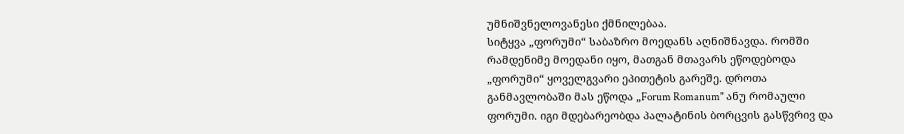უმნიშვნელოვანესი ქმნილებაა.
სიტყვა „ფორუმი“ საბაზრო მოედანს აღნიშნავდა. რომში რამდენიმე მოედანი იყო, მათგან მთავარს ეწოდებოდა „ფორუმი“ ყოველგვარი ეპითეტის გარეშე. დროთა განმავლობაში მას ეწოდა „Forum Romanum" ანუ რომაული ფორუმი. იგი მდებარეობდა პალატინის ბორცვის გასწვრივ და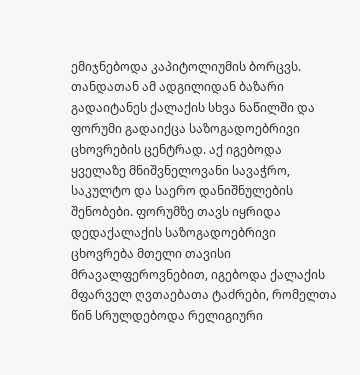ემიჯნებოდა კაპიტოლიუმის ბორცვს. თანდათან ამ ადგილიდან ბაზარი გადაიტანეს ქალაქის სხვა ნაწილში და ფორუმი გადაიქცა საზოგადოებრივი ცხოვრების ცენტრად. აქ იგებოდა ყველაზე მნიშვნელოვანი სავაჭრო, საკულტო და საერო დანიშნულების შენობები. ფორუმზე თავს იყრიდა დედაქალაქის საზოგადოებრივი ცხოვრება მთელი თავისი მრავალფეროვნებით, იგებოდა ქალაქის მფარველ ღვთაებათა ტაძრები, რომელთა წინ სრულდებოდა რელიგიური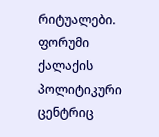რიტუალები. ფორუმი ქალაქის პოლიტიკური ცენტრიც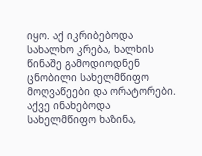იყო. აქ იკრიბებოდა სახალხო კრება, ხალხის წინაშე გამოდიოდნენ ცნობილი სახელმწიფო მოღვაწეები და ორატორები. აქვე ინახებოდა სახელმწიფო ხაზინა,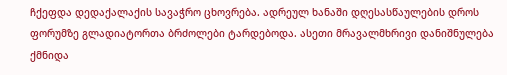ჩქეფდა დედაქალაქის სავაჭრო ცხოვრება. ადრეულ ხანაში დღესასწაულების დროს ფორუმზე გლადიატორთა ბრძოლები ტარდებოდა. ასეთი მრავალმხრივი დანიშნულება ქმნიდა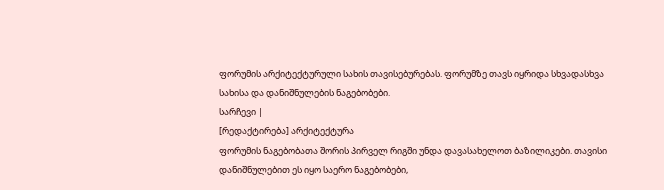ფორუმის არქიტექტურული სახის თავისებურებას. ფორუმზე თავს იყრიდა სხვადასხვა სახისა და დანიშნულების ნაგებობები.
სარჩევი |
[რედაქტირება] არქიტექტურა
ფორუმის ნაგებობათა შორის პირველ რიგში უნდა დავასახელოთ ბაზილიკები. თავისი დანიშნულებით ეს იყო საერო ნაგებობები,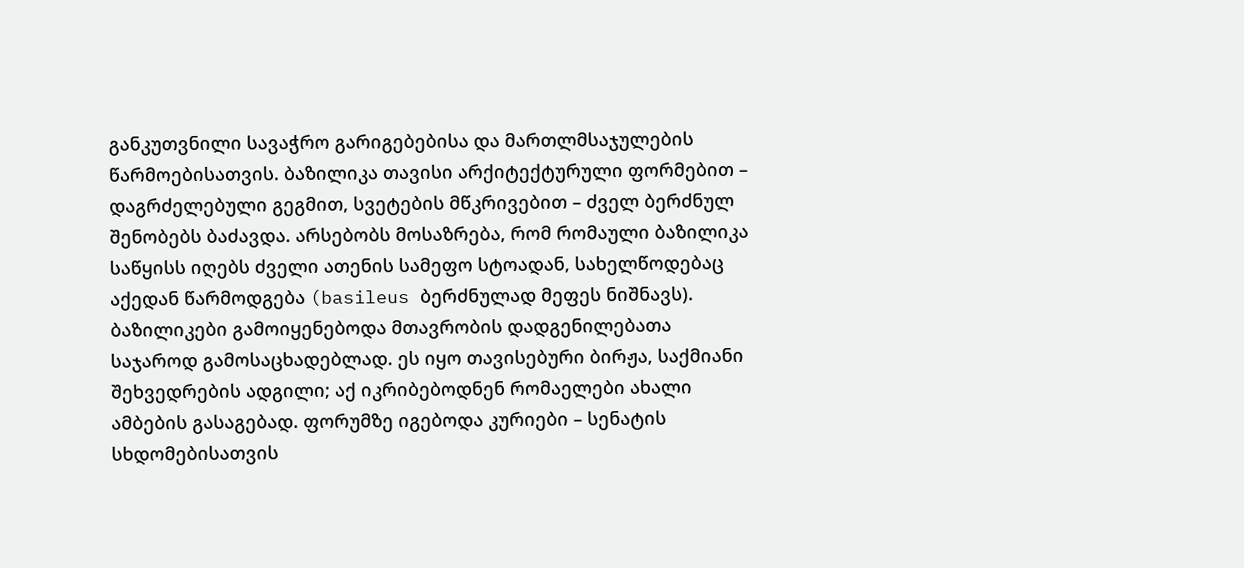განკუთვნილი სავაჭრო გარიგებებისა და მართლმსაჯულების წარმოებისათვის. ბაზილიკა თავისი არქიტექტურული ფორმებით – დაგრძელებული გეგმით, სვეტების მწკრივებით – ძველ ბერძნულ შენობებს ბაძავდა. არსებობს მოსაზრება, რომ რომაული ბაზილიკა საწყისს იღებს ძველი ათენის სამეფო სტოადან, სახელწოდებაც აქედან წარმოდგება (basileus ბერძნულად მეფეს ნიშნავს). ბაზილიკები გამოიყენებოდა მთავრობის დადგენილებათა საჯაროდ გამოსაცხადებლად. ეს იყო თავისებური ბირჟა, საქმიანი შეხვედრების ადგილი; აქ იკრიბებოდნენ რომაელები ახალი ამბების გასაგებად. ფორუმზე იგებოდა კურიები – სენატის სხდომებისათვის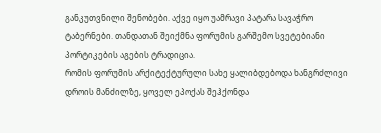განკუთვნილი შენობები. აქვე იყო უამრავი პატარა სავაჭრო ტაბერნები. თანდათან შეიქმნა ფორუმის გარშემო სვეტებიანი პორტიკების აგების ტრადიცია.
რომის ფორუმის არქიტექტურული სახე ყალიბდებოდა ხანგრძლივი დროის მანძილზე, ყოველ ეპოქას შეჰქონდა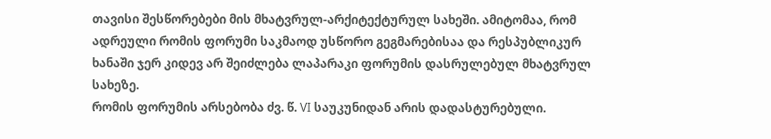თავისი შესწორებები მის მხატვრულ-არქიტექტურულ სახეში. ამიტომაა, რომ ადრეული რომის ფორუმი საკმაოდ უსწორო გეგმარებისაა და რესპუბლიკურ ხანაში ჯერ კიდევ არ შეიძლება ლაპარაკი ფორუმის დასრულებულ მხატვრულ სახეზე.
რომის ფორუმის არსებობა ძვ. წ. VI საუკუნიდან არის დადასტურებული.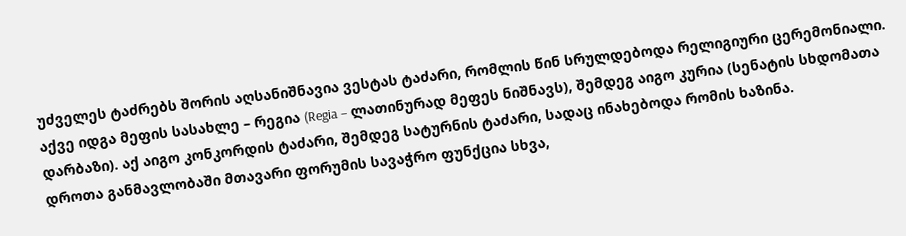უძველეს ტაძრებს შორის აღსანიშნავია ვესტას ტაძარი, რომლის წინ სრულდებოდა რელიგიური ცერემონიალი. აქვე იდგა მეფის სასახლე – რეგია (Regia – ლათინურად მეფეს ნიშნავს), შემდეგ აიგო კურია (სენატის სხდომათა დარბაზი). აქ აიგო კონკორდის ტაძარი, შემდეგ სატურნის ტაძარი, სადაც ინახებოდა რომის ხაზინა.
დროთა განმავლობაში მთავარი ფორუმის სავაჭრო ფუნქცია სხვა,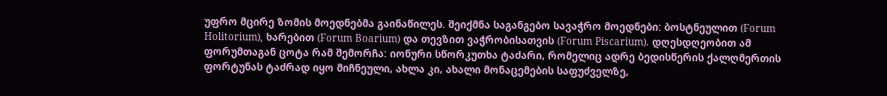უფრო მცირე ზომის მოედნებმა გაინაწილეს. შეიქმნა საგანგებო სავაჭრო მოედნები: ბოსტნეულით (Forum Holitorium), ხარებით (Forum Boarium) და თევზით ვაჭრობისათვის (Forum Piscarium). დღესდღეობით ამ ფორუმთაგან ცოტა რამ შემორჩა: იონური სწორკუთხა ტაძარი, რომელიც ადრე ბედისწერის ქალღმერთის ფორტუნას ტაძრად იყო მიჩნეული, ახლა კი, ახალი მონაცემების საფუძველზე,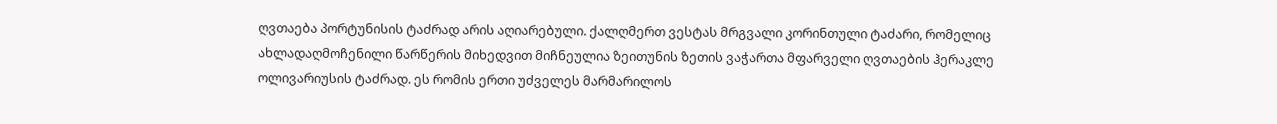ღვთაება პორტუნისის ტაძრად არის აღიარებული. ქალღმერთ ვესტას მრგვალი კორინთული ტაძარი, რომელიც ახლადაღმოჩენილი წარწერის მიხედვით მიჩნეულია ზეითუნის ზეთის ვაჭართა მფარველი ღვთაების ჰერაკლე ოლივარიუსის ტაძრად. ეს რომის ერთი უძველეს მარმარილოს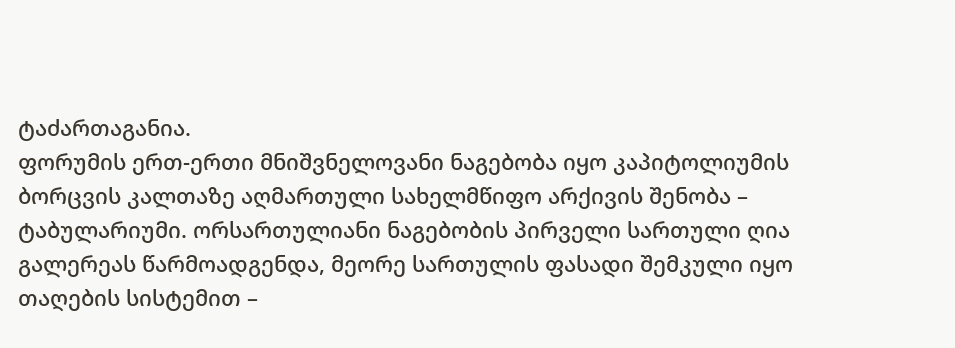ტაძართაგანია.
ფორუმის ერთ-ერთი მნიშვნელოვანი ნაგებობა იყო კაპიტოლიუმის ბორცვის კალთაზე აღმართული სახელმწიფო არქივის შენობა – ტაბულარიუმი. ორსართულიანი ნაგებობის პირველი სართული ღია გალერეას წარმოადგენდა, მეორე სართულის ფასადი შემკული იყო თაღების სისტემით –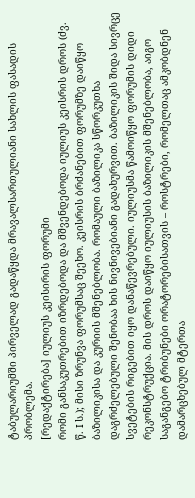ტაბულარიუმში პირველად გადაწყდა მრავალსართულიანი სახლის ფასადის პრობლემა.
[რედაქტირება] იულიუს კეისირის ფორუმი
რომი განსაკუთრებით იზრდებოდა და მშვენდებოდა იულიუს კეისრის დროს (ძვ. წ. I ს.); მისი ზრუნვა ფორუმსაც შეეხო. კეისრის ბრძანებით ფორუმზე დაიწყო ბაზილიკისა და კურიის მშენებლობა. რომაული ბაზილიკა სწორკუთხა დაგრძელებული შენობაა ხის ნივნივებიანი გადახურვით. ბაზილიკის შიდა სივრცე სვეტების რიგებით იყო დანაწევრებული. იულიუსმა წამოიწყო ფორუმის დიდი რეკონსტრუქცია. მის დროს დაიწყო იულიუსის ბაზილიკის მშენებლობა, აიგო საგანგებო ტრიბუნები ორატორებისათვის – როსტრები, რომელთაც ამკობდნენ დამარცხებულ მტერთა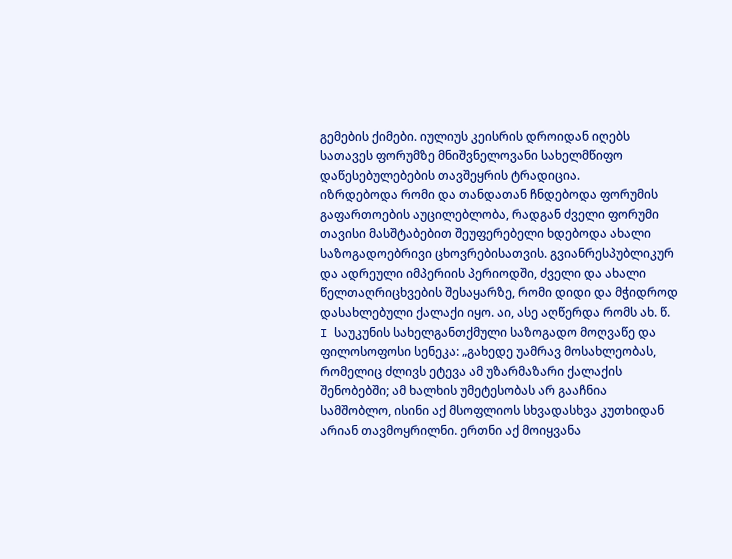გემების ქიმები. იულიუს კეისრის დროიდან იღებს სათავეს ფორუმზე მნიშვნელოვანი სახელმწიფო დაწესებულებების თავშეყრის ტრადიცია.
იზრდებოდა რომი და თანდათან ჩნდებოდა ფორუმის გაფართოების აუცილებლობა, რადგან ძველი ფორუმი თავისი მასშტაბებით შეუფერებელი ხდებოდა ახალი საზოგადოებრივი ცხოვრებისათვის. გვიანრესპუბლიკურ და ადრეული იმპერიის პერიოდში, ძველი და ახალი წელთაღრიცხვების შესაყარზე, რომი დიდი და მჭიდროდ დასახლებული ქალაქი იყო. აი, ასე აღწერდა რომს ახ. წ. I საუკუნის სახელგანთქმული საზოგადო მოღვაწე და ფილოსოფოსი სენეკა: „გახედე უამრავ მოსახლეობას, რომელიც ძლივს ეტევა ამ უზარმაზარი ქალაქის შენობებში; ამ ხალხის უმეტესობას არ გააჩნია სამშობლო, ისინი აქ მსოფლიოს სხვადასხვა კუთხიდან არიან თავმოყრილნი. ერთნი აქ მოიყვანა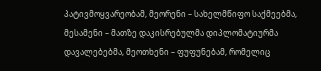პატივმოყვარეობამ, მეორენი – სახელმწიფო საქმეებმა, მესამენი – მათზე დაკისრებულმა დიპლომატიურმა დავალებებმა, მეოთხენი – ფუფუნებამ, რომელიც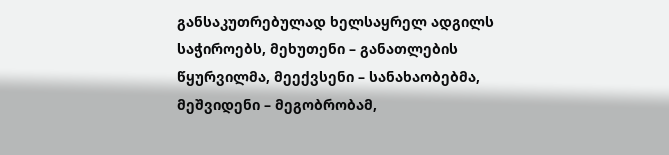განსაკუთრებულად ხელსაყრელ ადგილს საჭიროებს, მეხუთენი – განათლების წყურვილმა, მეექვსენი – სანახაობებმა, მეშვიდენი – მეგობრობამ,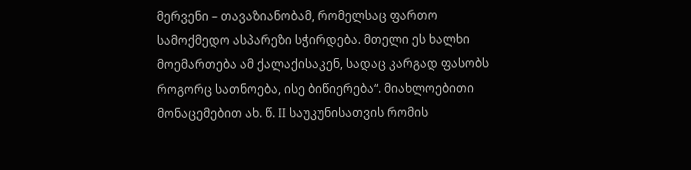მერვენი – თავაზიანობამ, რომელსაც ფართო სამოქმედო ასპარეზი სჭირდება. მთელი ეს ხალხი მოემართება ამ ქალაქისაკენ, სადაც კარგად ფასობს როგორც სათნოება, ისე ბიწიერება“. მიახლოებითი მონაცემებით ახ. წ. II საუკუნისათვის რომის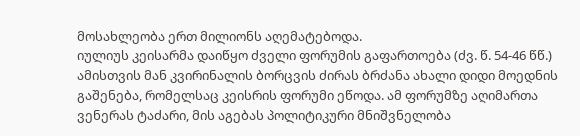მოსახლეობა ერთ მილიონს აღემატებოდა.
იულიუს კეისარმა დაიწყო ძველი ფორუმის გაფართოება (ძვ. წ. 54-46 წწ.) ამისთვის მან კვირინალის ბორცვის ძირას ბრძანა ახალი დიდი მოედნის გაშენება, რომელსაც კეისრის ფორუმი ეწოდა. ამ ფორუმზე აღიმართა ვენერას ტაძარი, მის აგებას პოლიტიკური მნიშვნელობა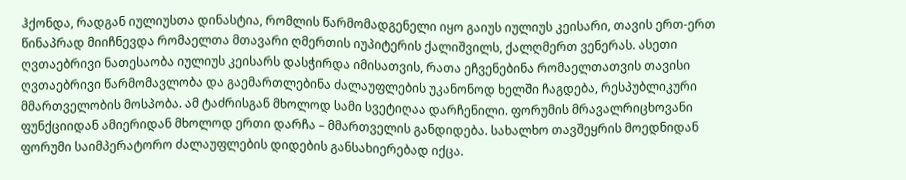ჰქონდა, რადგან იულიუსთა დინასტია, რომლის წარმომადგენელი იყო გაიუს იულიუს კეისარი, თავის ერთ-ერთ წინაპრად მიიჩნევდა რომაელთა მთავარი ღმერთის იუპიტერის ქალიშვილს, ქალღმერთ ვენერას. ასეთი ღვთაებრივი ნათესაობა იულიუს კეისარს დასჭირდა იმისათვის, რათა ეჩვენებინა რომაელთათვის თავისი ღვთაებრივი წარმომავლობა და გაემართლებინა ძალაუფლების უკანონოდ ხელში ჩაგდება, რესპუბლიკური მმართველობის მოსპობა. ამ ტაძრისგან მხოლოდ სამი სვეტიღაა დარჩენილი. ფორუმის მრავალრიცხოვანი ფუნქციიდან ამიერიდან მხოლოდ ერთი დარჩა – მმართველის განდიდება. სახალხო თავშეყრის მოედნიდან ფორუმი საიმპერატორო ძალაუფლების დიდების განსახიერებად იქცა.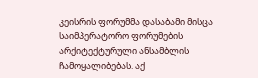კეისრის ფორუმმა დასაბამი მისცა საიმპერატორო ფორუმების არქიტექტურული ანსამბლის ჩამოყალიბებას. აქ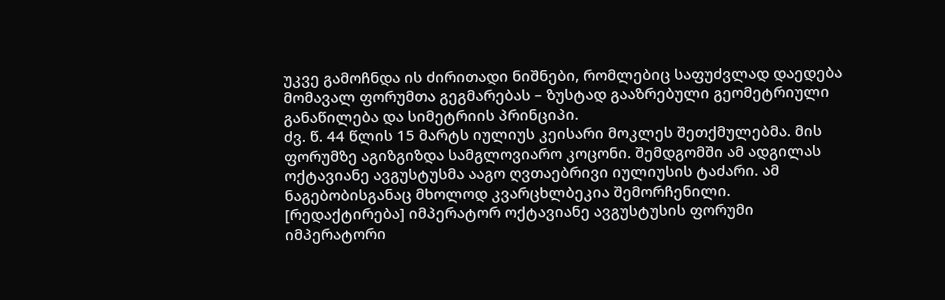უკვე გამოჩნდა ის ძირითადი ნიშნები, რომლებიც საფუძვლად დაედება მომავალ ფორუმთა გეგმარებას – ზუსტად გააზრებული გეომეტრიული განაწილება და სიმეტრიის პრინციპი.
ძვ. წ. 44 წლის 15 მარტს იულიუს კეისარი მოკლეს შეთქმულებმა. მის ფორუმზე აგიზგიზდა სამგლოვიარო კოცონი. შემდგომში ამ ადგილას ოქტავიანე ავგუსტუსმა ააგო ღვთაებრივი იულიუსის ტაძარი. ამ ნაგებობისგანაც მხოლოდ კვარცხლბეკია შემორჩენილი.
[რედაქტირება] იმპერატორ ოქტავიანე ავგუსტუსის ფორუმი
იმპერატორი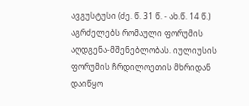ავგუსტუსი (ძე. წ. 31 წ. - ახ.წ. 14 წ.) აგრძელებს რომაული ფორუმის აღდგენა-მშენებლობას. იულიუსის ფორუმის ჩრდილოეთის მხრიდან დაიწყო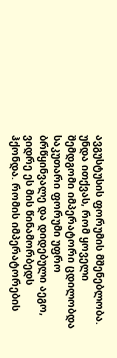ავგუსტუსის ფორუმის მშენებლობა. უნდა ითქვას, რომ ყოველი შემდგომი იმპერატორი ცდილობდა საკუთარი ფორუმი უფრო ბრწყინვალე და დიდებული აეგო, ვიდრე ეს მის წინამორბედს ჰქონდა. რომის იმპერატორების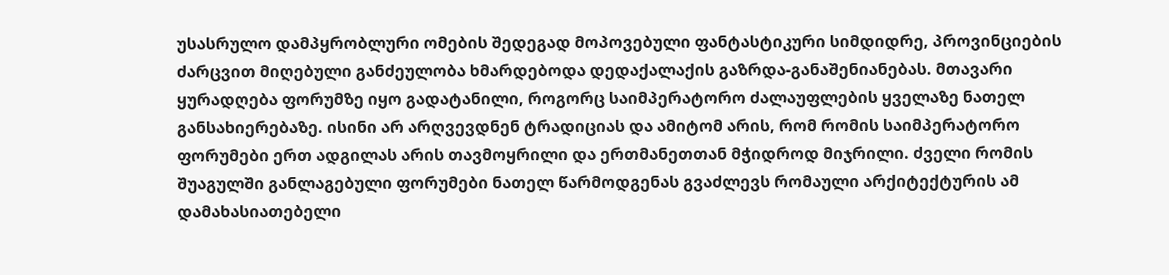უსასრულო დამპყრობლური ომების შედეგად მოპოვებული ფანტასტიკური სიმდიდრე, პროვინციების ძარცვით მიღებული განძეულობა ხმარდებოდა დედაქალაქის გაზრდა-განაშენიანებას. მთავარი ყურადღება ფორუმზე იყო გადატანილი, როგორც საიმპერატორო ძალაუფლების ყველაზე ნათელ განსახიერებაზე. ისინი არ არღვევდნენ ტრადიციას და ამიტომ არის, რომ რომის საიმპერატორო ფორუმები ერთ ადგილას არის თავმოყრილი და ერთმანეთთან მჭიდროდ მიჯრილი. ძველი რომის შუაგულში განლაგებული ფორუმები ნათელ წარმოდგენას გვაძლევს რომაული არქიტექტურის ამ დამახასიათებელი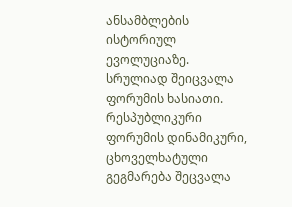ანსამბლების ისტორიულ ევოლუციაზე.
სრულიად შეიცვალა ფორუმის ხასიათი. რესპუბლიკური ფორუმის დინამიკური, ცხოველხატული გეგმარება შეცვალა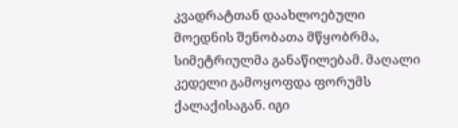კვადრატთან დაახლოებული მოედნის შენობათა მწყობრმა, სიმეტრიულმა განაწილებამ. მაღალი კედელი გამოყოფდა ფორუმს ქალაქისაგან. იგი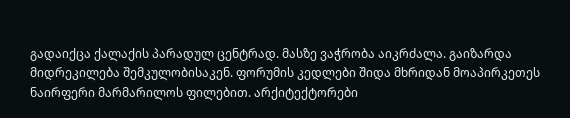გადაიქცა ქალაქის პარადულ ცენტრად. მასზე ვაჭრობა აიკრძალა. გაიზარდა მიდრეკილება შემკულობისაკენ. ფორუმის კედლები შიდა მხრიდან მოაპირკეთეს ნაირფერი მარმარილოს ფილებით. არქიტექტორები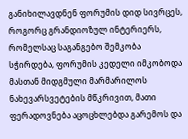განიხილავდნენ ფორუმის დიდ სივრცეს, როგორც გრანდიოზულ ინტერიერს, რომელსაც საგანგებო შემკობა სჭირდება, ფორუმის კედელი იმკობოდა მასთან მიდგმული მარმარილოს ნახევარსვეტების მწკრივით, მათი ფერადოვნება აცოცხლებდა გარემოს და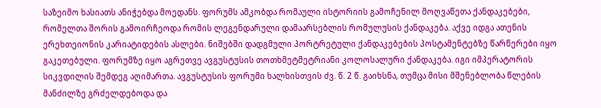საზეიმო ხასიათს ანიჭებდა მოედანს. ფორუმს ამკობდა რომაული ისტორიის გამოჩენილ მოღვაწეთა ქანდაკებები, რომელთა შორის გამოირჩეოდა რომის ლეგენდარული დამაარსებლის რომულუსის ქანდაკება. აქვე იდგა ათენის ერეხთეიონის კარიატიდების ასლები. ნიშებში დადგმული პორტრეტული ქანდაკებების პოსტამენტებზე წარწერები იყო გაკეთებული. ფორუმზე იყო აგრეთვე ავგუსტუსის თოთხმეტმეტრიანი კოლოსალური ქანდაკება. იგი იმპერატორის სიკვდილის შემდეგ აღიმართა. ავგუსტუსის ფორუმი ხალხისთვის ძვ. წ. 2 წ. გაიხსნა, თუმცა მისი მშენებლობა წლების მანძილზე გრძელდებოდა და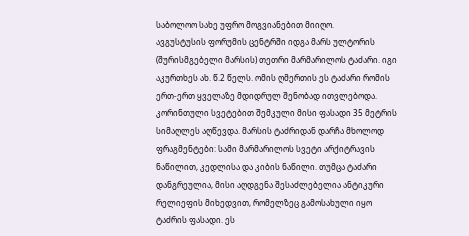საბოლოო სახე უფრო მოგვიანებით მიიღო.
ავგუსტუსის ფორუმის ცენტრში იდგა მარს ულტორის (შურისმგებელი მარსის) თეთრი მარმარილოს ტაძარი. იგი აკურთხეს ახ. წ.2 წელს. ომის ღმერთის ეს ტაძარი რომის ერთ-ერთ ყველაზე მდიდრულ შენობად ითვლებოდა. კორინთული სვეტებით შემკული მისი ფასადი 35 მეტრის სიმაღლეს აღწევდა. მარსის ტაძრიდან დარჩა მხოლოდ ფრაგმენტები: სამი მარმარილოს სვეტი არქიტრავის ნაწილით, კედლისა და კიბის ნაწილი. თუმცა ტაძარი დანგრეულია, მისი აღდგენა შესაძლებელია ანტიკური რელიეფის მიხედვით, რომელზეც გამოსახული იყო ტაძრის ფასადი. ეს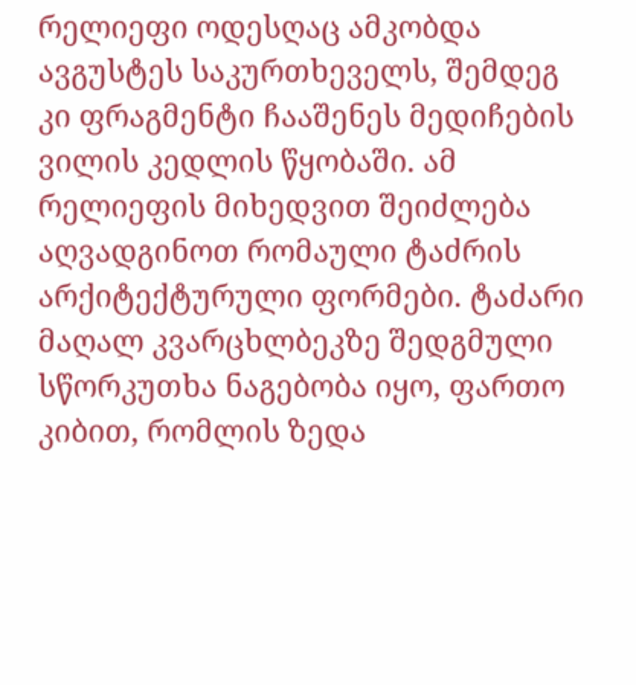რელიეფი ოდესღაც ამკობდა ავგუსტეს საკურთხეველს, შემდეგ კი ფრაგმენტი ჩააშენეს მედიჩების ვილის კედლის წყობაში. ამ რელიეფის მიხედვით შეიძლება აღვადგინოთ რომაული ტაძრის არქიტექტურული ფორმები. ტაძარი მაღალ კვარცხლბეკზე შედგმული სწორკუთხა ნაგებობა იყო, ფართო კიბით, რომლის ზედა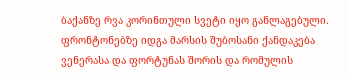ბაქანზე რვა კორინთული სვეტი იყო განლაგებული. ფრონტონებზე იდგა მარსის შუბოსანი ქანდაკება ვენერასა და ფორტუნას შორის და რომულის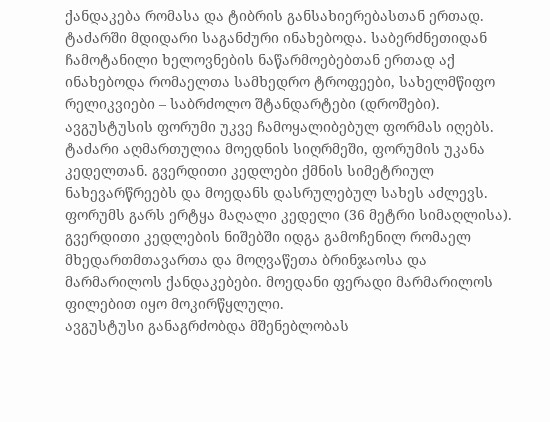ქანდაკება რომასა და ტიბრის განსახიერებასთან ერთად. ტაძარში მდიდარი საგანძური ინახებოდა. საბერძნეთიდან ჩამოტანილი ხელოვნების ნაწარმოებებთან ერთად აქ ინახებოდა რომაელთა სამხედრო ტროფეები, სახელმწიფო რელიკვიები – საბრძოლო შტანდარტები (დროშები).
ავგუსტუსის ფორუმი უკვე ჩამოყალიბებულ ფორმას იღებს. ტაძარი აღმართულია მოედნის სიღრმეში, ფორუმის უკანა კედელთან. გვერდითი კედლები ქმნის სიმეტრიულ ნახევარწრეებს და მოედანს დასრულებულ სახეს აძლევს. ფორუმს გარს ერტყა მაღალი კედელი (36 მეტრი სიმაღლისა). გვერდითი კედლების ნიშებში იდგა გამოჩენილ რომაელ მხედართმთავართა და მოღვაწეთა ბრინჯაოსა და მარმარილოს ქანდაკებები. მოედანი ფერადი მარმარილოს ფილებით იყო მოკირწყლული.
ავგუსტუსი განაგრძობდა მშენებლობას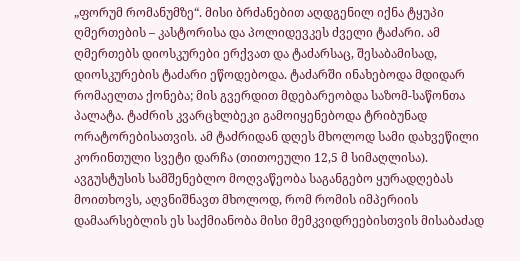„ფორუმ რომანუმზე“. მისი ბრძანებით აღდგენილ იქნა ტყუპი ღმერთების – კასტორისა და პოლიდევკეს ძველი ტაძარი. ამ ღმერთებს დიოსკურები ერქვათ და ტაძარსაც, შესაბამისად, დიოსკურების ტაძარი ეწოდებოდა. ტაძარში ინახებოდა მდიდარ რომაელთა ქონება; მის გვერდით მდებარეობდა საზომ-საწონთა პალატა. ტაძრის კვარცხლბეკი გამოიყენებოდა ტრიბუნად ორატორებისათვის. ამ ტაძრიდან დღეს მხოლოდ სამი დახვეწილი კორინთული სვეტი დარჩა (თითოეული 12,5 მ სიმაღლისა).
ავგუსტუსის სამშენებლო მოღვაწეობა საგანგებო ყურადღებას მოითხოვს, აღვნიშნავთ მხოლოდ, რომ რომის იმპერიის დამაარსებლის ეს საქმიანობა მისი მემკვიდრეებისთვის მისაბაძად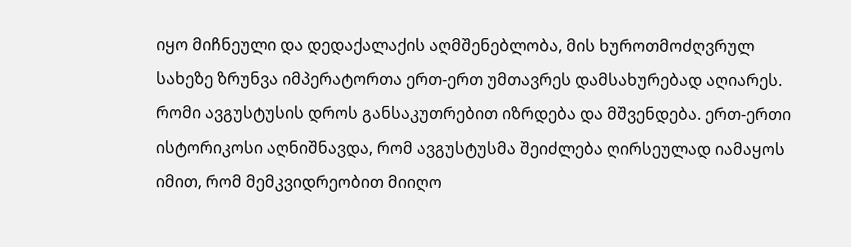იყო მიჩნეული და დედაქალაქის აღმშენებლობა, მის ხუროთმოძღვრულ სახეზე ზრუნვა იმპერატორთა ერთ-ერთ უმთავრეს დამსახურებად აღიარეს. რომი ავგუსტუსის დროს განსაკუთრებით იზრდება და მშვენდება. ერთ-ერთი ისტორიკოსი აღნიშნავდა, რომ ავგუსტუსმა შეიძლება ღირსეულად იამაყოს იმით, რომ მემკვიდრეობით მიიღო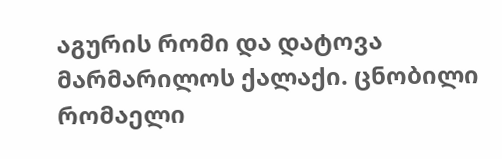აგურის რომი და დატოვა მარმარილოს ქალაქი. ცნობილი რომაელი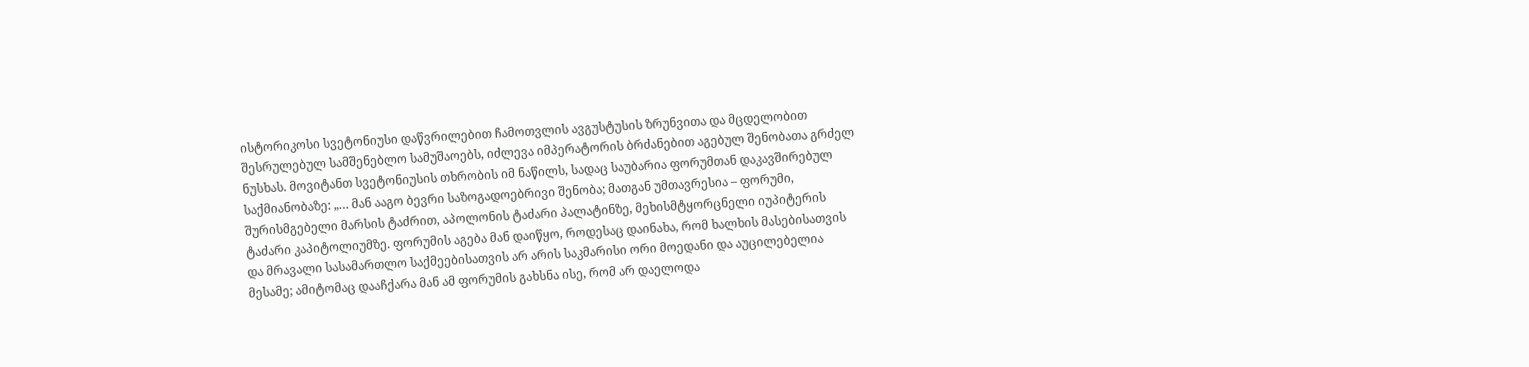ისტორიკოსი სვეტონიუსი დაწვრილებით ჩამოთვლის ავგუსტუსის ზრუნვითა და მცდელობით შესრულებულ სამშენებლო სამუშაოებს, იძლევა იმპერატორის ბრძანებით აგებულ შენობათა გრძელ ნუსხას. მოვიტანთ სვეტონიუსის თხრობის იმ ნაწილს, სადაც საუბარია ფორუმთან დაკავშირებულ საქმიანობაზე: „… მან ააგო ბევრი საზოგადოებრივი შენობა; მათგან უმთავრესია – ფორუმი, შურისმგებელი მარსის ტაძრით, აპოლონის ტაძარი პალატინზე, მეხისმტყორცნელი იუპიტერის ტაძარი კაპიტოლიუმზე. ფორუმის აგება მან დაიწყო, როდესაც დაინახა, რომ ხალხის მასებისათვის და მრავალი სასამართლო საქმეებისათვის არ არის საკმარისი ორი მოედანი და აუცილებელია მესამე; ამიტომაც დააჩქარა მან ამ ფორუმის გახსნა ისე, რომ არ დაელოდა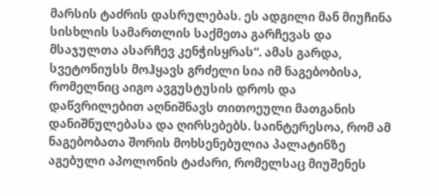მარსის ტაძრის დასრულებას. ეს ადგილი მან მიუჩინა სისხლის სამართლის საქმეთა გარჩევას და მსაჯულთა ასარჩევ კენჭისყრას“. ამას გარდა, სვეტონიუსს მოჰყავს გრძელი სია იმ ნაგებობისა, რომელნიც აიგო ავგუსტუსის დროს და დაწვრილებით აღნიშნავს თითოეული მათგანის დანიშნულებასა და ღირსებებს. საინტერესოა, რომ ამ ნაგებობათა შორის მოხსენებულია პალატინზე აგებული აპოლონის ტაძარი, რომელსაც მიუშენეს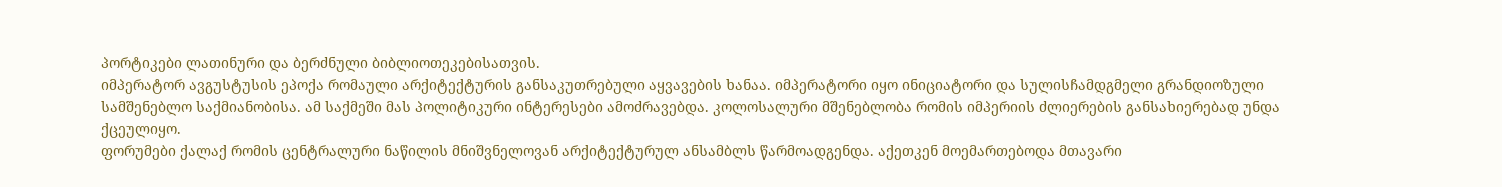პორტიკები ლათინური და ბერძნული ბიბლიოთეკებისათვის.
იმპერატორ ავგუსტუსის ეპოქა რომაული არქიტექტურის განსაკუთრებული აყვავების ხანაა. იმპერატორი იყო ინიციატორი და სულისჩამდგმელი გრანდიოზული სამშენებლო საქმიანობისა. ამ საქმეში მას პოლიტიკური ინტერესები ამოძრავებდა. კოლოსალური მშენებლობა რომის იმპერიის ძლიერების განსახიერებად უნდა ქცეულიყო.
ფორუმები ქალაქ რომის ცენტრალური ნაწილის მნიშვნელოვან არქიტექტურულ ანსამბლს წარმოადგენდა. აქეთკენ მოემართებოდა მთავარი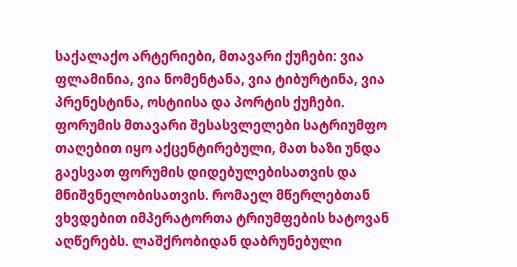საქალაქო არტერიები, მთავარი ქუჩები: ვია ფლამინია, ვია ნომენტანა, ვია ტიბურტინა, ვია პრენესტინა, ოსტიისა და პორტის ქუჩები. ფორუმის მთავარი შესასვლელები სატრიუმფო თაღებით იყო აქცენტირებული, მათ ხაზი უნდა გაესვათ ფორუმის დიდებულებისათვის და მნიშვნელობისათვის. რომაელ მწერლებთან ვხვდებით იმპერატორთა ტრიუმფების ხატოვან აღწერებს. ლაშქრობიდან დაბრუნებული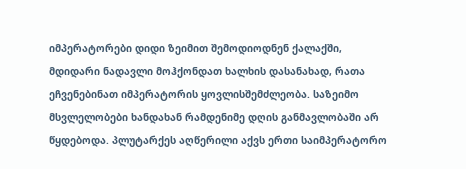იმპერატორები დიდი ზეიმით შემოდიოდნენ ქალაქში, მდიდარი ნადავლი მოჰქონდათ ხალხის დასანახად, რათა ეჩვენებინათ იმპერატორის ყოვლისშემძლეობა. საზეიმო მსვლელობები ხანდახან რამდენიმე დღის განმავლობაში არ წყდებოდა. პლუტარქეს აღწერილი აქვს ერთი საიმპერატორო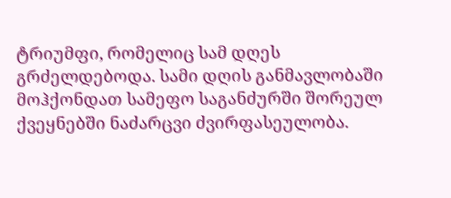ტრიუმფი, რომელიც სამ დღეს გრძელდებოდა. სამი დღის განმავლობაში მოჰქონდათ სამეფო საგანძურში შორეულ ქვეყნებში ნაძარცვი ძვირფასეულობა.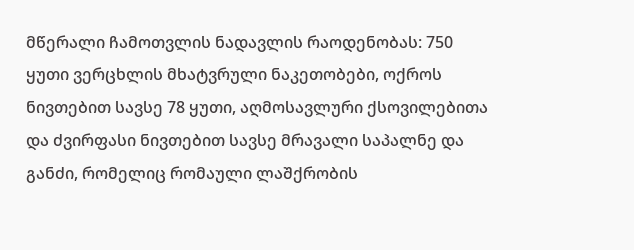მწერალი ჩამოთვლის ნადავლის რაოდენობას: 750 ყუთი ვერცხლის მხატვრული ნაკეთობები, ოქროს ნივთებით სავსე 78 ყუთი, აღმოსავლური ქსოვილებითა და ძვირფასი ნივთებით სავსე მრავალი საპალნე და განძი, რომელიც რომაული ლაშქრობის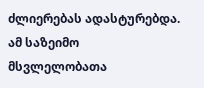ძლიერებას ადასტურებდა. ამ საზეიმო მსვლელობათა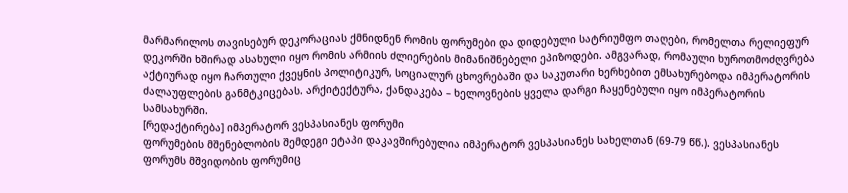მარმარილოს თავისებურ დეკორაციას ქმნიდნენ რომის ფორუმები და დიდებული სატრიუმფო თაღები, რომელთა რელიეფურ დეკორში ხშირად ასახული იყო რომის არმიის ძლიერების მიმანიშნებელი ეპიზოდები. ამგვარად, რომაული ხუროთმოძღვრება აქტიურად იყო ჩართული ქვეყნის პოლიტიკურ, სოციალურ ცხოვრებაში და საკუთარი ხერხებით ემსახურებოდა იმპერატორის ძალაუფლების განმტკიცებას. არქიტექტურა, ქანდაკება – ხელოვნების ყველა დარგი ჩაყენებული იყო იმპერატორის სამსახურში.
[რედაქტირება] იმპერატორ ვესპასიანეს ფორუმი
ფორუმების მშენებლობის შემდეგი ეტაპი დაკავშირებულია იმპერატორ ვესპასიანეს სახელთან (69-79 წწ.). ვესპასიანეს ფორუმს მშვიდობის ფორუმიც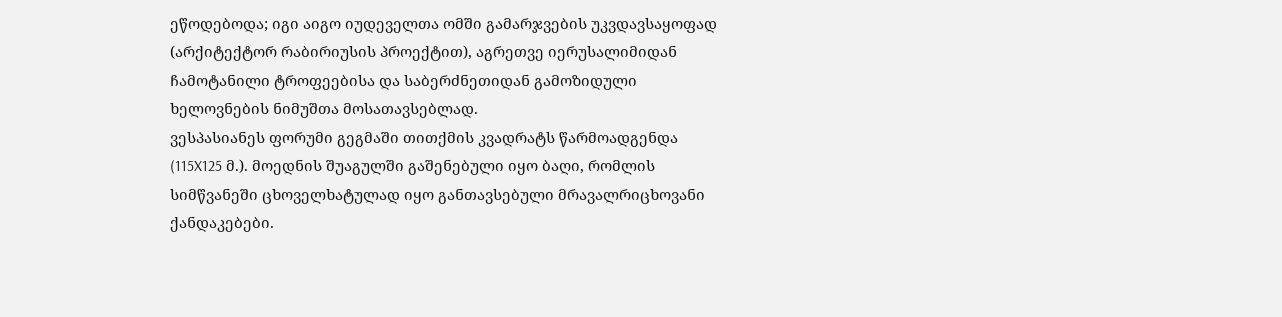ეწოდებოდა; იგი აიგო იუდეველთა ომში გამარჯვების უკვდავსაყოფად (არქიტექტორ რაბირიუსის პროექტით), აგრეთვე იერუსალიმიდან ჩამოტანილი ტროფეებისა და საბერძნეთიდან გამოზიდული ხელოვნების ნიმუშთა მოსათავსებლად.
ვესპასიანეს ფორუმი გეგმაში თითქმის კვადრატს წარმოადგენდა (115X125 მ.). მოედნის შუაგულში გაშენებული იყო ბაღი, რომლის სიმწვანეში ცხოველხატულად იყო განთავსებული მრავალრიცხოვანი ქანდაკებები.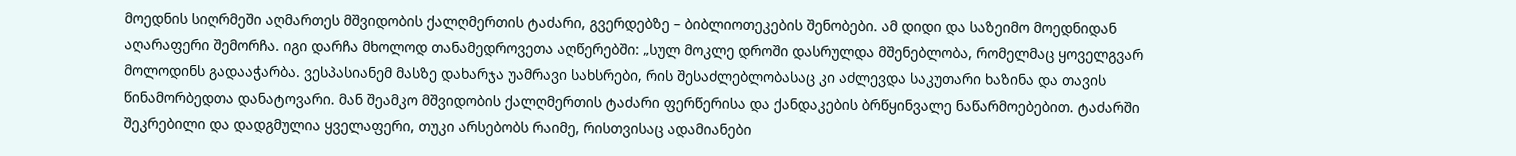მოედნის სიღრმეში აღმართეს მშვიდობის ქალღმერთის ტაძარი, გვერდებზე – ბიბლიოთეკების შენობები. ამ დიდი და საზეიმო მოედნიდან აღარაფერი შემორჩა. იგი დარჩა მხოლოდ თანამედროვეთა აღწერებში: „სულ მოკლე დროში დასრულდა მშენებლობა, რომელმაც ყოველგვარ მოლოდინს გადააჭარბა. ვესპასიანემ მასზე დახარჯა უამრავი სახსრები, რის შესაძლებლობასაც კი აძლევდა საკუთარი ხაზინა და თავის წინამორბედთა დანატოვარი. მან შეამკო მშვიდობის ქალღმერთის ტაძარი ფერწერისა და ქანდაკების ბრწყინვალე ნაწარმოებებით. ტაძარში შეკრებილი და დადგმულია ყველაფერი, თუკი არსებობს რაიმე, რისთვისაც ადამიანები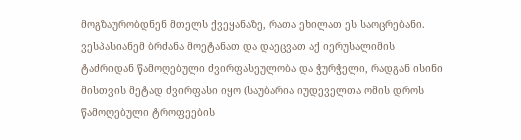მოგზაურობდნენ მთელს ქვეყანაზე, რათა ეხილათ ეს საოცრებანი. ვესპასიანემ ბრძანა მოეტანათ და დაეცვათ აქ იერუსალიმის ტაძრიდან წამოღებული ძვირფასეულობა და ჭურჭელი, რადგან ისინი მისთვის მეტად ძვირფასი იყო (საუბარია იუდეველთა ომის დროს წამოღებული ტროფეების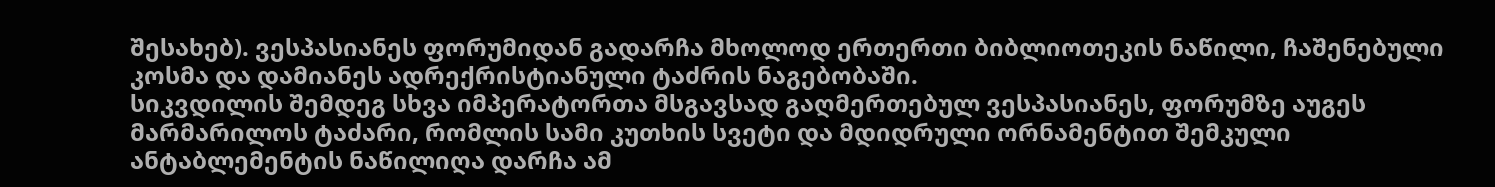შესახებ). ვესპასიანეს ფორუმიდან გადარჩა მხოლოდ ერთერთი ბიბლიოთეკის ნაწილი, ჩაშენებული კოსმა და დამიანეს ადრექრისტიანული ტაძრის ნაგებობაში.
სიკვდილის შემდეგ სხვა იმპერატორთა მსგავსად გაღმერთებულ ვესპასიანეს, ფორუმზე აუგეს მარმარილოს ტაძარი, რომლის სამი კუთხის სვეტი და მდიდრული ორნამენტით შემკული ანტაბლემენტის ნაწილიღა დარჩა ამ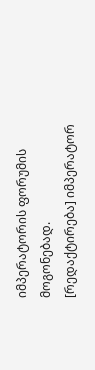იმპერატორის ფორუმის მოგონებად.
[რედაქტირება] იმპერატორ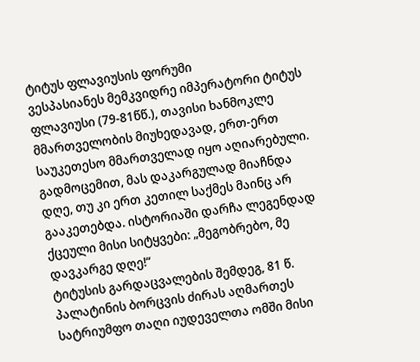ტიტუს ფლავიუსის ფორუმი
ვესპასიანეს მემკვიდრე იმპერატორი ტიტუს ფლავიუსი (79-81წწ.), თავისი ხანმოკლე მმართველობის მიუხედავად, ერთ-ერთ საუკეთესო მმართველად იყო აღიარებული. გადმოცემით, მას დაკარგულად მიაჩნდა დღე, თუ კი ერთ კეთილ საქმეს მაინც არ გააკეთებდა. ისტორიაში დარჩა ლეგენდად ქცეული მისი სიტყვები: „მეგობრებო, მე დავკარგე დღე!“
ტიტუსის გარდაცვალების შემდეგ, 81 წ. პალატინის ბორცვის ძირას აღმართეს სატრიუმფო თაღი იუდეველთა ომში მისი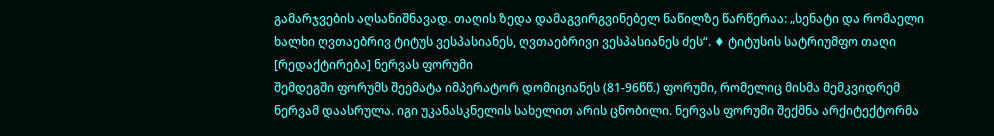გამარჯვების აღსანიშნავად. თაღის ზედა დამაგვირგვინებელ ნაწილზე წარწერაა: „სენატი და რომაელი ხალხი ღვთაებრივ ტიტუს ვესპასიანეს, ღვთაებრივი ვესპასიანეს ძეს“. ♦ ტიტუსის სატრიუმფო თაღი
[რედაქტირება] ნერვას ფორუმი
შემდეგში ფორუმს შეემატა იმპერატორ დომიციანეს (81-96წწ.) ფორუმი, რომელიც მისმა მემკვიდრემ ნერვამ დაასრულა. იგი უკანასკნელის სახელით არის ცნობილი. ნერვას ფორუმი შექმნა არქიტექტორმა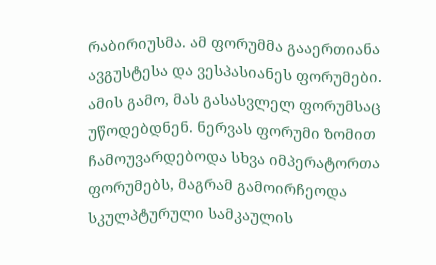რაბირიუსმა. ამ ფორუმმა გააერთიანა ავგუსტესა და ვესპასიანეს ფორუმები. ამის გამო, მას გასასვლელ ფორუმსაც უწოდებდნენ. ნერვას ფორუმი ზომით ჩამოუვარდებოდა სხვა იმპერატორთა ფორუმებს, მაგრამ გამოირჩეოდა სკულპტურული სამკაულის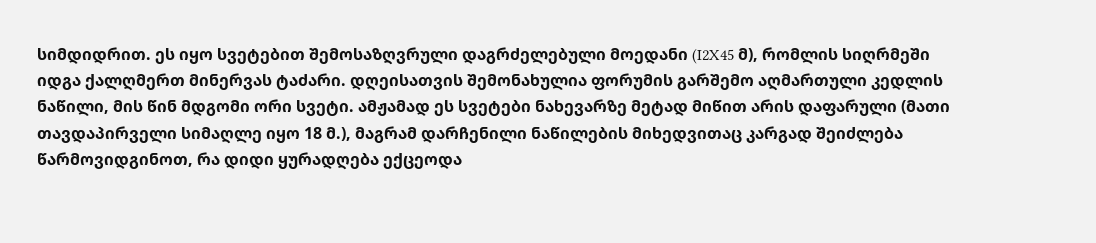სიმდიდრით. ეს იყო სვეტებით შემოსაზღვრული დაგრძელებული მოედანი (I2X45 მ), რომლის სიღრმეში იდგა ქალღმერთ მინერვას ტაძარი. დღეისათვის შემონახულია ფორუმის გარშემო აღმართული კედლის ნაწილი, მის წინ მდგომი ორი სვეტი. ამჟამად ეს სვეტები ნახევარზე მეტად მიწით არის დაფარული (მათი თავდაპირველი სიმაღლე იყო 18 მ.), მაგრამ დარჩენილი ნაწილების მიხედვითაც კარგად შეიძლება წარმოვიდგინოთ, რა დიდი ყურადღება ექცეოდა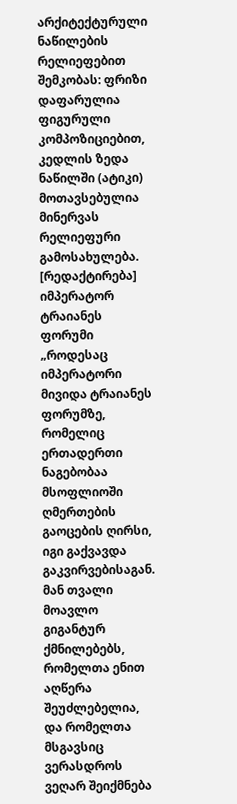არქიტექტურული ნაწილების რელიეფებით შემკობას: ფრიზი დაფარულია ფიგურული კომპოზიციებით, კედლის ზედა ნაწილში (ატიკი) მოთავსებულია მინერვას რელიეფური გამოსახულება.
[რედაქტირება] იმპერატორ ტრაიანეს ფორუმი
„როდესაც იმპერატორი მივიდა ტრაიანეს ფორუმზე, რომელიც ერთადერთი ნაგებობაა მსოფლიოში ღმერთების გაოცების ღირსი, იგი გაქვავდა გაკვირვებისაგან. მან თვალი მოავლო გიგანტურ ქმნილებებს, რომელთა ენით აღწერა შეუძლებელია, და რომელთა მსგავსიც ვერასდროს ვეღარ შეიქმნება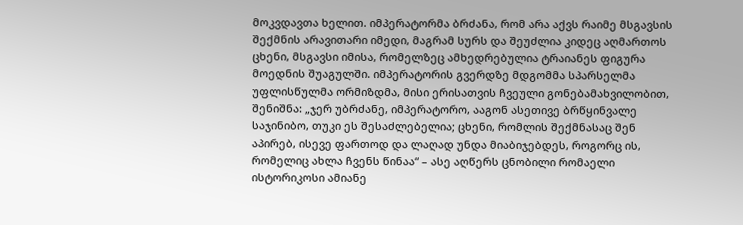მოკვდავთა ხელით. იმპერატორმა ბრძანა, რომ არა აქვს რაიმე მსგავსის შექმნის არავითარი იმედი, მაგრამ სურს და შეუძლია კიდეც აღმართოს ცხენი, მსგავსი იმისა, რომელზეც ამხედრებულია ტრაიანეს ფიგურა მოედნის შუაგულში. იმპერატორის გვერდზე მდგომმა სპარსელმა უფლისწულმა ორმიზდმა, მისი ერისათვის ჩვეული გონებამახვილობით, შენიშნა: „ჯერ უბრძანე, იმპერატორო, ააგონ ასეთივე ბრწყინვალე საჯინიბო, თუკი ეს შესაძლებელია; ცხენი, რომლის შექმნასაც შენ აპირებ, ისევე ფართოდ და ლაღად უნდა მიაბიჯებდეს, როგორც ის, რომელიც ახლა ჩვენს წინაა“ – ასე აღწერს ცნობილი რომაელი ისტორიკოსი ამიანე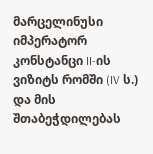მარცელინუსი იმპერატორ კონსტანცი II-ის ვიზიტს რომში (IV ს.) და მის შთაბეჭდილებას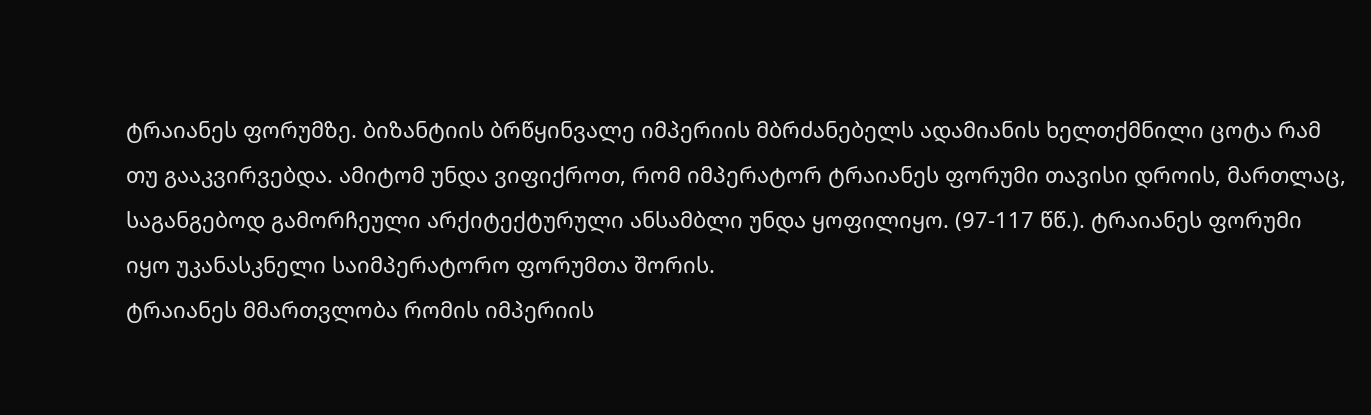ტრაიანეს ფორუმზე. ბიზანტიის ბრწყინვალე იმპერიის მბრძანებელს ადამიანის ხელთქმნილი ცოტა რამ თუ გააკვირვებდა. ამიტომ უნდა ვიფიქროთ, რომ იმპერატორ ტრაიანეს ფორუმი თავისი დროის, მართლაც, საგანგებოდ გამორჩეული არქიტექტურული ანსამბლი უნდა ყოფილიყო. (97-117 წწ.). ტრაიანეს ფორუმი იყო უკანასკნელი საიმპერატორო ფორუმთა შორის.
ტრაიანეს მმართვლობა რომის იმპერიის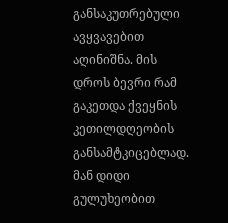განსაკუთრებული ავყვავებით აღინიშნა. მის დროს ბევრი რამ გაკეთდა ქვეყნის კეთილდღეობის განსამტკიცებლად. მან დიდი გულუხეობით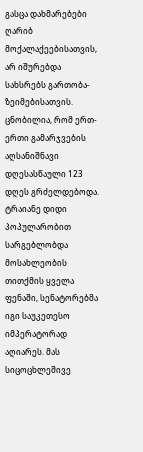გასცა დახმარებები ღარიბ მოქალაქეებისათვის, არ იშურებდა სახსრებს გართობა-ზეიმებისათვის. ცნობილია, რომ ერთ-ერთი გამარჯვების აღსანიშნავი დღესასწაული 123 დღეს გრძელდებოდა. ტრაიანე დიდი პოპულარობით სარგებლობდა მოსახლეობის თითქმის ყველა ფენაში, სენატორებმა იგი საუკეთესო იმპერატორად აღიარეს. მას სიცოცხლეშივე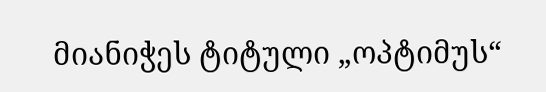მიანიჭეს ტიტული „ოპტიმუს“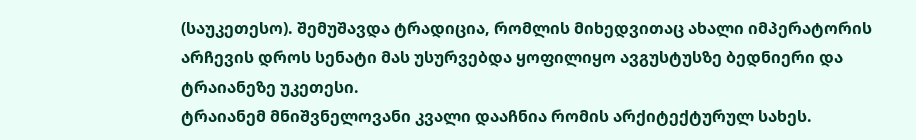(საუკეთესო). შემუშავდა ტრადიცია, რომლის მიხედვითაც ახალი იმპერატორის არჩევის დროს სენატი მას უსურვებდა ყოფილიყო ავგუსტუსზე ბედნიერი და ტრაიანეზე უკეთესი.
ტრაიანემ მნიშვნელოვანი კვალი დააჩნია რომის არქიტექტურულ სახეს.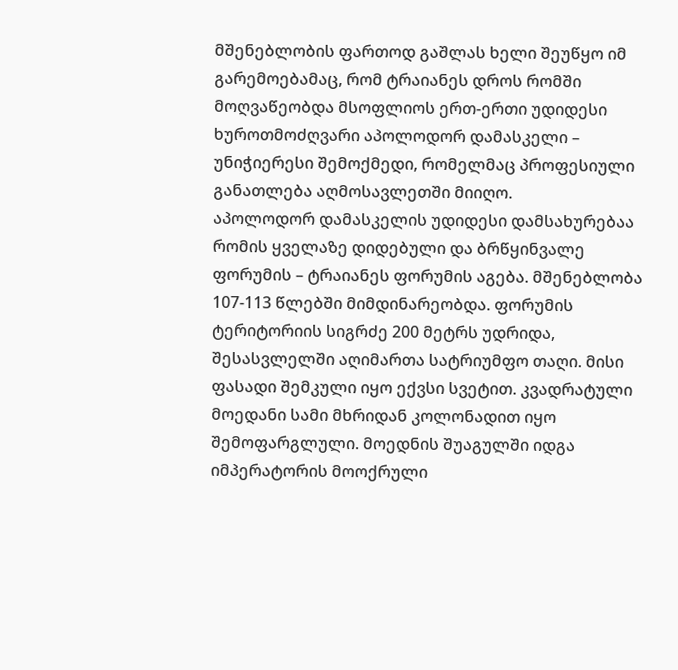მშენებლობის ფართოდ გაშლას ხელი შეუწყო იმ გარემოებამაც, რომ ტრაიანეს დროს რომში მოღვაწეობდა მსოფლიოს ერთ-ერთი უდიდესი ხუროთმოძღვარი აპოლოდორ დამასკელი – უნიჭიერესი შემოქმედი, რომელმაც პროფესიული განათლება აღმოსავლეთში მიიღო.
აპოლოდორ დამასკელის უდიდესი დამსახურებაა რომის ყველაზე დიდებული და ბრწყინვალე ფორუმის – ტრაიანეს ფორუმის აგება. მშენებლობა 107-113 წლებში მიმდინარეობდა. ფორუმის ტერიტორიის სიგრძე 200 მეტრს უდრიდა, შესასვლელში აღიმართა სატრიუმფო თაღი. მისი ფასადი შემკული იყო ექვსი სვეტით. კვადრატული მოედანი სამი მხრიდან კოლონადით იყო შემოფარგლული. მოედნის შუაგულში იდგა იმპერატორის მოოქრული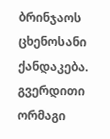ბრინჯაოს ცხენოსანი ქანდაკება. გვერდითი ორმაგი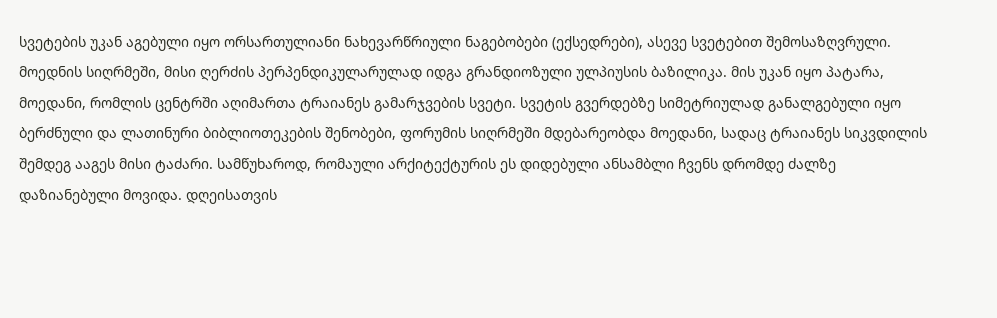სვეტების უკან აგებული იყო ორსართულიანი ნახევარწრიული ნაგებობები (ექსედრები), ასევე სვეტებით შემოსაზღვრული.
მოედნის სიღრმეში, მისი ღერძის პერპენდიკულარულად იდგა გრანდიოზული ულპიუსის ბაზილიკა. მის უკან იყო პატარა, მოედანი, რომლის ცენტრში აღიმართა ტრაიანეს გამარჯვების სვეტი. სვეტის გვერდებზე სიმეტრიულად განალგებული იყო ბერძნული და ლათინური ბიბლიოთეკების შენობები, ფორუმის სიღრმეში მდებარეობდა მოედანი, სადაც ტრაიანეს სიკვდილის შემდეგ ააგეს მისი ტაძარი. სამწუხაროდ, რომაული არქიტექტურის ეს დიდებული ანსამბლი ჩვენს დრომდე ძალზე დაზიანებული მოვიდა. დღეისათვის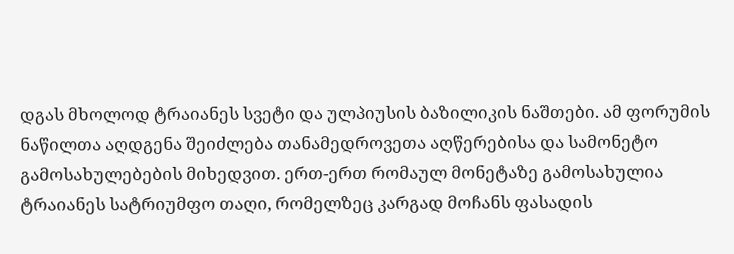დგას მხოლოდ ტრაიანეს სვეტი და ულპიუსის ბაზილიკის ნაშთები. ამ ფორუმის ნაწილთა აღდგენა შეიძლება თანამედროვეთა აღწერებისა და სამონეტო გამოსახულებების მიხედვით. ერთ-ერთ რომაულ მონეტაზე გამოსახულია ტრაიანეს სატრიუმფო თაღი, რომელზეც კარგად მოჩანს ფასადის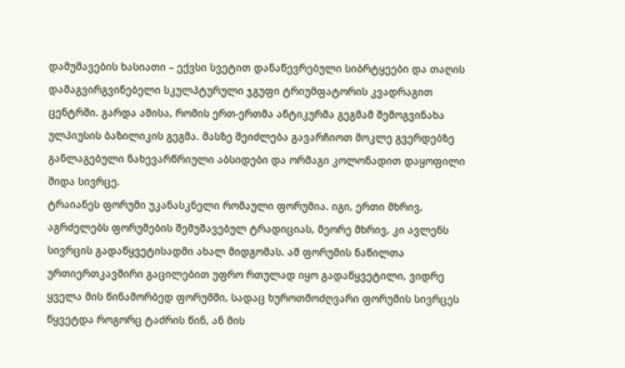დამუშავების ხასიათი – ექვსი სვეტით დანაწევრებული სიბრტყეები და თაღის დამაგვირგვინებელი სკულპტურული ჯგუფი ტრიუმფატორის კვადრაგით ცენტრში. გარდა ამისა, რომის ერთ-ერთმა ანტიკურმა გეგმამ შემოგვინახა ულპიუსის ბაზილიკის გეგმა. მასზე შეიძლება გავარჩიოთ მოკლე გვერდებზე განლაგებული ნახევარწრიული აბსიდები და ორმაგი კოლონადით დაყოფილი შიდა სივრცე.
ტრაიანეს ფორუმი უკანასკნელი რომაული ფორუმია. იგი, ერთი მხრივ, აგრძელებს ფორუმების შემუშავებულ ტრადიციას, მეორე მხრივ, კი ავლენს სივრცის გადაწყვეტისადმი ახალ მიდგომას. ამ ფორუმის ნაწილთა ურთიერთკავშირი გაცილებით უფრო რთულად იყო გადაწყვეტილი, ვიდრე ყველა მის წინამორბედ ფორუმში, სადაც ხუროთმოძღვარი ფორუმის სივრცეს წყვეტდა როგორც ტაძრის წინ, ან მის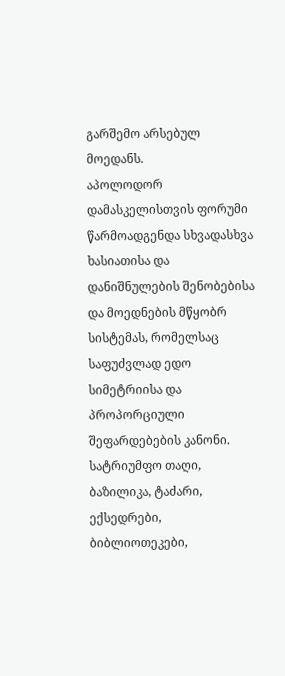გარშემო არსებულ მოედანს.
აპოლოდორ დამასკელისთვის ფორუმი წარმოადგენდა სხვადასხვა ხასიათისა და დანიშნულების შენობებისა და მოედნების მწყობრ სისტემას, რომელსაც საფუძვლად ედო სიმეტრიისა და პროპორციული შეფარდებების კანონი. სატრიუმფო თაღი, ბაზილიკა, ტაძარი, ექსედრები, ბიბლიოთეკები,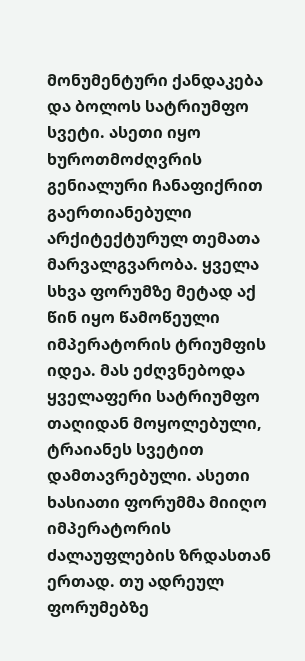მონუმენტური ქანდაკება და ბოლოს სატრიუმფო სვეტი. ასეთი იყო ხუროთმოძღვრის გენიალური ჩანაფიქრით გაერთიანებული არქიტექტურულ თემათა მარვალგვარობა. ყველა სხვა ფორუმზე მეტად აქ წინ იყო წამოწეული იმპერატორის ტრიუმფის იდეა. მას ეძღვნებოდა ყველაფერი სატრიუმფო თაღიდან მოყოლებული, ტრაიანეს სვეტით დამთავრებული. ასეთი ხასიათი ფორუმმა მიიღო იმპერატორის ძალაუფლების ზრდასთან ერთად. თუ ადრეულ ფორუმებზე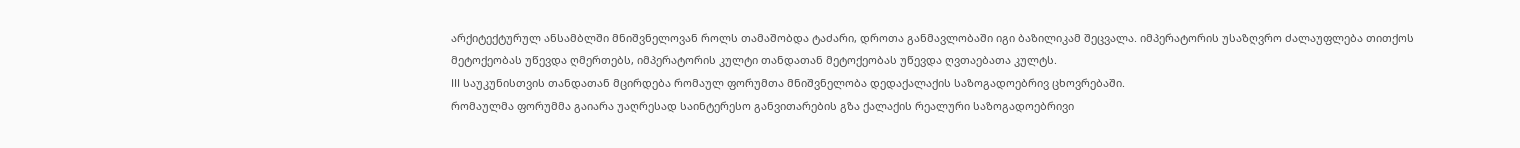არქიტექტურულ ანსამბლში მნიშვნელოვან როლს თამაშობდა ტაძარი, დროთა განმავლობაში იგი ბაზილიკამ შეცვალა. იმპერატორის უსაზღვრო ძალაუფლება თითქოს მეტოქეობას უწევდა ღმერთებს, იმპერატორის კულტი თანდათან მეტოქეობას უწევდა ღვთაებათა კულტს.
III საუკუნისთვის თანდათან მცირდება რომაულ ფორუმთა მნიშვნელობა დედაქალაქის საზოგადოებრივ ცხოვრებაში.
რომაულმა ფორუმმა გაიარა უაღრესად საინტერესო განვითარების გზა ქალაქის რეალური საზოგადოებრივი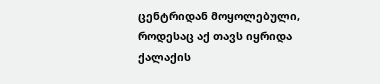ცენტრიდან მოყოლებული, როდესაც აქ თავს იყრიდა ქალაქის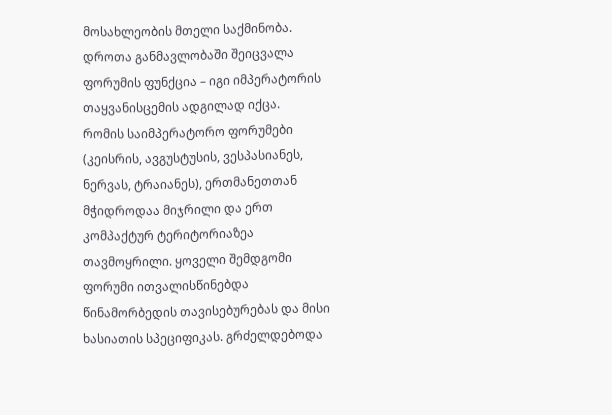მოსახლეობის მთელი საქმინობა. დროთა განმავლობაში შეიცვალა ფორუმის ფუნქცია – იგი იმპერატორის თაყვანისცემის ადგილად იქცა.
რომის საიმპერატორო ფორუმები (კეისრის, ავგუსტუსის, ვესპასიანეს, ნერვას, ტრაიანეს), ერთმანეთთან მჭიდროდაა მიჯრილი და ერთ კომპაქტურ ტერიტორიაზეა თავმოყრილი. ყოველი შემდგომი ფორუმი ითვალისწინებდა წინამორბედის თავისებურებას და მისი ხასიათის სპეციფიკას. გრძელდებოდა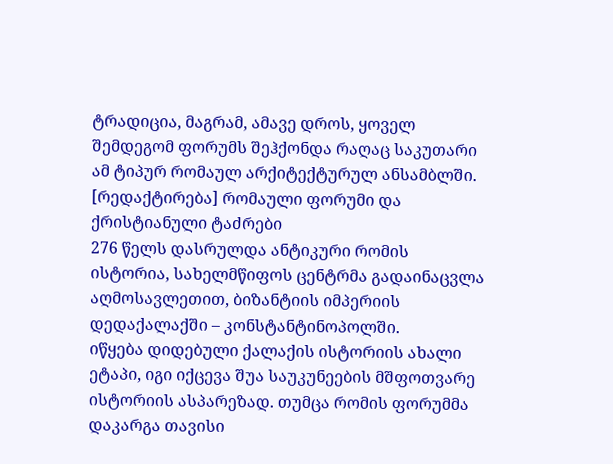ტრადიცია, მაგრამ, ამავე დროს, ყოველ შემდეგომ ფორუმს შეჰქონდა რაღაც საკუთარი ამ ტიპურ რომაულ არქიტექტურულ ანსამბლში.
[რედაქტირება] რომაული ფორუმი და ქრისტიანული ტაძრები
276 წელს დასრულდა ანტიკური რომის ისტორია, სახელმწიფოს ცენტრმა გადაინაცვლა აღმოსავლეთით, ბიზანტიის იმპერიის დედაქალაქში – კონსტანტინოპოლში.
იწყება დიდებული ქალაქის ისტორიის ახალი ეტაპი, იგი იქცევა შუა საუკუნეების მშფოთვარე ისტორიის ასპარეზად. თუმცა რომის ფორუმმა დაკარგა თავისი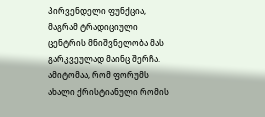პირვენდელი ფუნქცია, მაგრამ ტრადიციული ცენტრის მნიშვნელობა მას გარკვეულად მაინც შერჩა. ამიტომაა, რომ ფორუმს ახალი ქრისტიანული რომის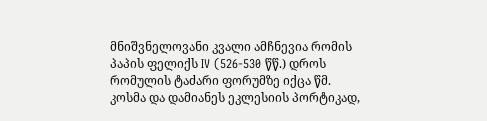მნიშვნელოვანი კვალი ამჩნევია რომის პაპის ფელიქს IV (526-530 წწ.) დროს რომულის ტაძარი ფორუმზე იქცა წმ. კოსმა და დამიანეს ეკლესიის პორტიკად,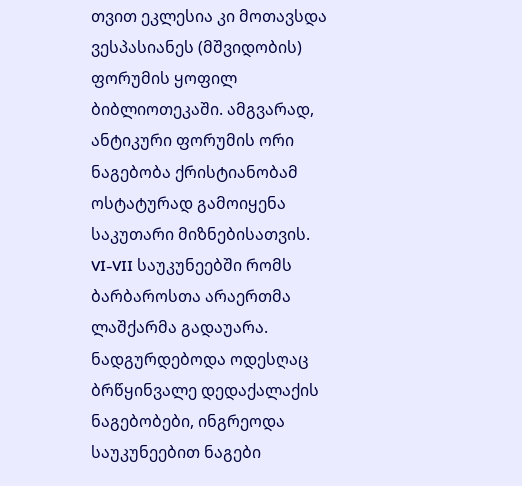თვით ეკლესია კი მოთავსდა ვესპასიანეს (მშვიდობის) ფორუმის ყოფილ ბიბლიოთეკაში. ამგვარად, ანტიკური ფორუმის ორი ნაგებობა ქრისტიანობამ ოსტატურად გამოიყენა საკუთარი მიზნებისათვის.
VI-VII საუკუნეებში რომს ბარბაროსთა არაერთმა ლაშქარმა გადაუარა. ნადგურდებოდა ოდესღაც ბრწყინვალე დედაქალაქის ნაგებობები, ინგრეოდა საუკუნეებით ნაგები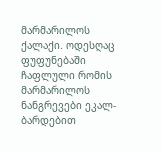მარმარილოს ქალაქი. ოდესღაც ფუფუნებაში ჩაფლული რომის მარმარილოს ნანგრევები ეკალ-ბარდებით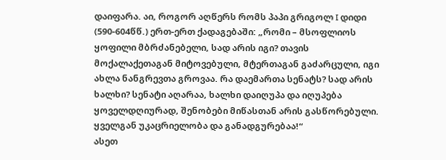დაიფარა. აი, როგორ აღწერს რომს პაპი გრიგოლ I დიდი (590-604წწ.) ერთ-ერთ ქადაგებაში: „რომი – მსოფლიოს ყოფილი მბრძანებელი, სად არის იგი? თავის მოქალაქეთაგან მიტოვებული, მტერთაგან გაძარცული, იგი ახლა ნანგრევთა გროვაა. რა დაემართა სენატს? სად არის ხალხი? სენატი აღარაა, ხალხი დაიღუპა და იღუპება ყოველდღიურად, შენობები მიწასთან არის გასწორებული. ყველგან უკაცრიელობა და განადგურებაა!“
ასეთ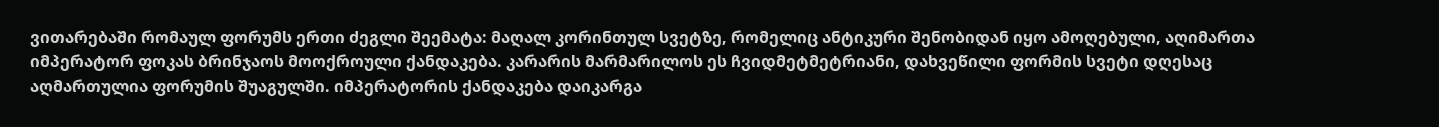ვითარებაში რომაულ ფორუმს ერთი ძეგლი შეემატა: მაღალ კორინთულ სვეტზე, რომელიც ანტიკური შენობიდან იყო ამოღებული, აღიმართა იმპერატორ ფოკას ბრინჯაოს მოოქროული ქანდაკება. კარარის მარმარილოს ეს ჩვიდმეტმეტრიანი, დახვეწილი ფორმის სვეტი დღესაც აღმართულია ფორუმის შუაგულში. იმპერატორის ქანდაკება დაიკარგა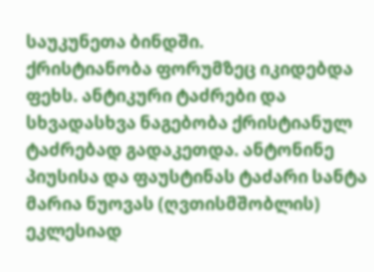საუკუნეთა ბინდში.
ქრისტიანობა ფორუმზეც იკიდებდა ფეხს. ანტიკური ტაძრები და სხვადასხვა ნაგებობა ქრისტიანულ ტაძრებად გადაკეთდა. ანტონინე პიუსისა და ფაუსტინას ტაძარი სანტა მარია ნუოვას (ღვთისმშობლის) ეკლესიად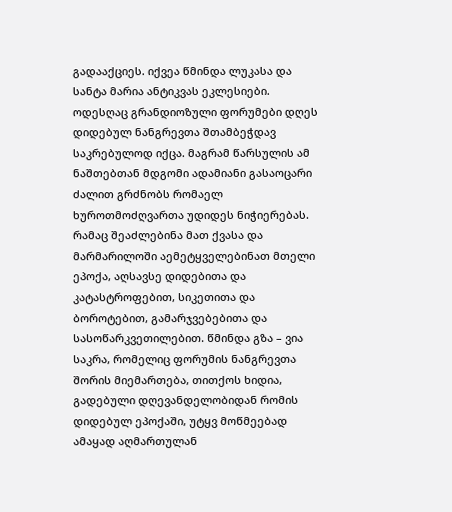გადააქციეს. იქვეა წმინდა ლუკასა და სანტა მარია ანტიკვას ეკლესიები.
ოდესღაც გრანდიოზული ფორუმები დღეს დიდებულ ნანგრევთა შთამბეჭდავ საკრებულოდ იქცა. მაგრამ წარსულის ამ ნაშთებთან მდგომი ადამიანი გასაოცარი ძალით გრძნობს რომაელ ხუროთმოძღვართა უდიდეს ნიჭიერებას. რამაც შეაძლებინა მათ ქვასა და მარმარილოში აემეტყველებინათ მთელი ეპოქა, აღსავსე დიდებითა და კატასტროფებით, სიკეთითა და ბოროტებით, გამარჯვებებითა და სასოწარკვეთილებით. წმინდა გზა – ვია საკრა, რომელიც ფორუმის ნანგრევთა შორის მიემართება, თითქოს ხიდია, გადებული დღევანდელობიდან რომის დიდებულ ეპოქაში, უტყვ მოწმეებად ამაყად აღმართულან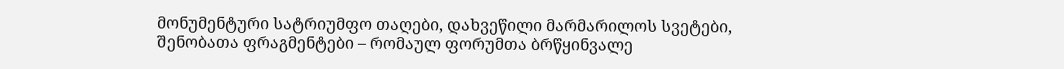მონუმენტური სატრიუმფო თაღები, დახვეწილი მარმარილოს სვეტები, შენობათა ფრაგმენტები – რომაულ ფორუმთა ბრწყინვალე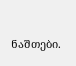ნაშთები.